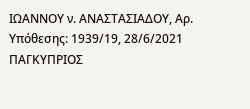ΙΩΑΝΝΟΥ ν. ΑΝΑΣΤΑΣΙΑΔΟΥ, Αρ. Υπόθεσης: 1939/19, 28/6/2021 ΠΑΓΚΥΠΡΙΟΣ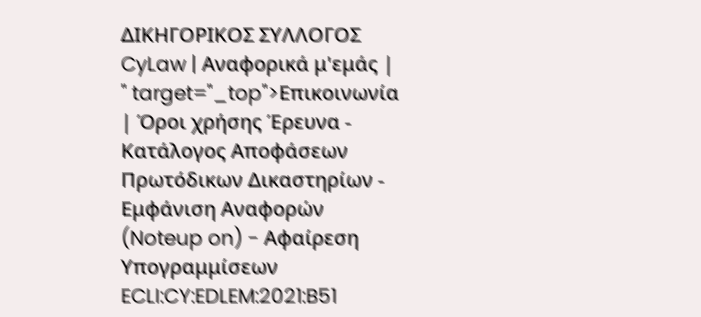ΔΙΚΗΓΟΡΙΚΟΣ ΣΥΛΛΟΓΟΣ CyLaw | Αναφορικά μ'εμάς | " target="_top">Επικοινωνία | Όροι χρήσης Έρευνα - Κατάλογος Αποφάσεων Πρωτόδικων Δικαστηρίων - Εμφάνιση Αναφορών (Noteup on) - Αφαίρεση Υπογραμμίσεων ECLI:CY:EDLEM:2021:B51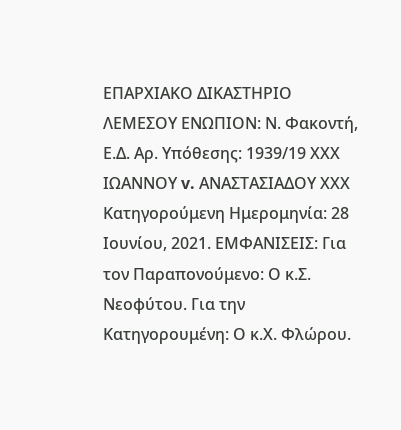ΕΠΑΡΧΙΑΚΟ ΔΙΚΑΣΤΗΡΙΟ ΛΕΜΕΣΟΥ ΕΝΩΠΙΟΝ: Ν. Φακοντή, Ε.Δ. Αρ. Υπόθεσης: 1939/19 ΧΧΧ ΙΩΑΝΝΟΥ v. ΑΝΑΣΤΑΣΙΑΔΟΥ ΧΧΧ Κατηγορούμενη Ημερομηνία: 28 Ιουνίου, 2021. ΕΜΦΑΝΙΣΕΙΣ: Για τον Παραπονούμενο: Ο κ.Σ. Νεοφύτου. Για την Κατηγορουμένη: Ο κ.Χ. Φλώρου.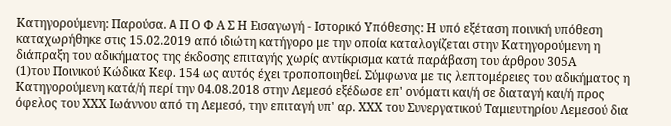Κατηγορούμενη: Παρούσα. A Π Ο Φ Α Σ Η Εισαγωγή - Ιστορικό Υπόθεσης: Η υπό εξέταση ποινική υπόθεση καταχωρήθηκε στις 15.02.2019 από ιδιώτη κατήγορο με την οποία καταλογίζεται στην Κατηγορούμενη η διάπραξη του αδικήματος της έκδοσης επιταγής χωρίς αντίκρισμα κατά παράβαση του άρθρου 305Α
(1)του Ποινικού Κώδικα Κεφ. 154 ως αυτός έχει τροποποιηθεί. Σύμφωνα με τις λεπτομέρειες του αδικήματος η Κατηγορούμενη κατά/ή περί την 04.08.2018 στην Λεμεσό εξέδωσε επ' ονόματι και/ή σε διαταγή και/ή προς όφελος του ΧΧΧ Ιωάννου από τη Λεμεσό, την επιταγή υπ' αρ. ΧΧΧ του Συνεργατικού Ταμιευτηρίου Λεμεσού δια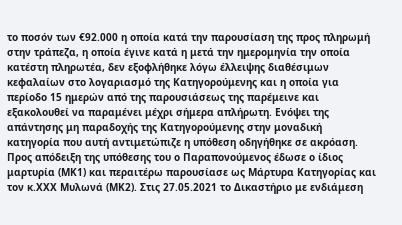το ποσόν των €92.000 η οποία κατά την παρουσίαση της προς πληρωμή στην τράπεζα, η οποία έγινε κατά η μετά την ημερομηνία την οποία κατέστη πληρωτέα, δεν εξοφλήθηκε λόγω έλλειψης διαθέσιμων κεφαλαίων στο λογαριασμό της Kατηγορούμενης και η οποία για περίοδο 15 ημερών από της παρουσιάσεως της παρέμεινε και εξακολουθεί να παραμένει μέχρι σήμερα απλήρωτη. Ενόψει της απάντησης μη παραδοχής της Κατηγορούμενης στην μοναδική κατηγορία που αυτή αντιμετώπιζε η υπόθεση οδηγήθηκε σε ακρόαση. Προς απόδειξη της υπόθεσης του ο Παραπονούμενος έδωσε ο ίδιος μαρτυρία (ΜΚ1) και περαιτέρω παρουσίασε ως Μάρτυρα Κατηγορίας και τον κ.ΧΧΧ Μυλωνά (ΜΚ2). Στις 27.05.2021 το Δικαστήριο με ενδιάμεση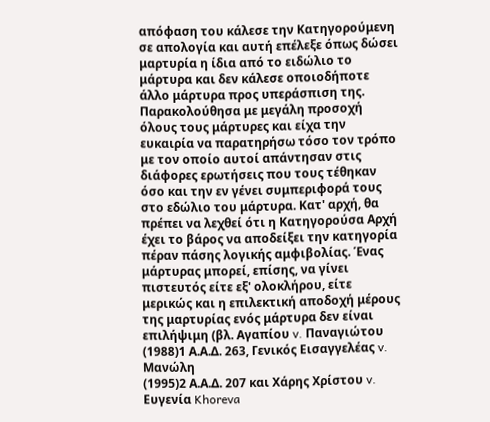απόφαση του κάλεσε την Κατηγορούμενη σε απολογία και αυτή επέλεξε όπως δώσει μαρτυρία η ίδια από το ειδώλιο το μάρτυρα και δεν κάλεσε οποιοδήποτε άλλο μάρτυρα προς υπεράσπιση της. Παρακολούθησα με μεγάλη προσοχή όλους τους μάρτυρες και είχα την ευκαιρία να παρατηρήσω τόσο τον τρόπο με τον οποίο αυτοί απάντησαν στις διάφορες ερωτήσεις που τους τέθηκαν όσο και την εν γένει συμπεριφορά τους στο εδώλιο του μάρτυρα. Κατ' αρχή, θα πρέπει να λεχθεί ότι η Κατηγορούσα Αρχή έχει το βάρος να αποδείξει την κατηγορία πέραν πάσης λογικής αμφιβολίας. Ένας μάρτυρας μπορεί, επίσης, να γίνει πιστευτός είτε εξ' ολοκλήρου, είτε μερικώς και η επιλεκτική αποδοχή μέρους της μαρτυρίας ενός μάρτυρα δεν είναι επιλήψιμη (βλ. Αγαπίου v. Παναγιώτου
(1988)1 Α.Α.Δ. 263, Γενικός Εισαγγελέας v. Μανώλη
(1995)2 Α.Α.Δ. 207 και Χάρης Χρίστου v. Ευγενία Khoreva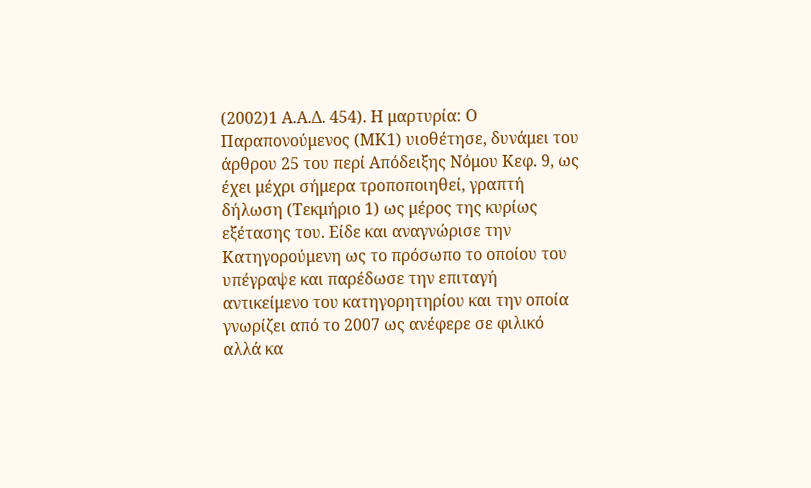(2002)1 Α.Α.Δ. 454). Η μαρτυρία: Ο Παραπονούμενος (ΜΚ1) υιοθέτησε, δυνάμει του άρθρου 25 του περί Απόδειξης Νόμου Κεφ. 9, ως έχει μέχρι σήμερα τροποποιηθεί, γραπτή δήλωση (Τεκμήριο 1) ως μέρος της κυρίως εξέτασης του. Είδε και αναγνώρισε την Κατηγορούμενη ως το πρόσωπο το οποίου του υπέγραψε και παρέδωσε την επιταγή αντικείμενο του κατηγορητηρίου και την οποία γνωρίζει από το 2007 ως ανέφερε σε φιλικό αλλά κα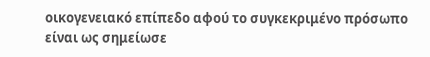οικογενειακό επίπεδο αφού το συγκεκριμένο πρόσωπο είναι ως σημείωσε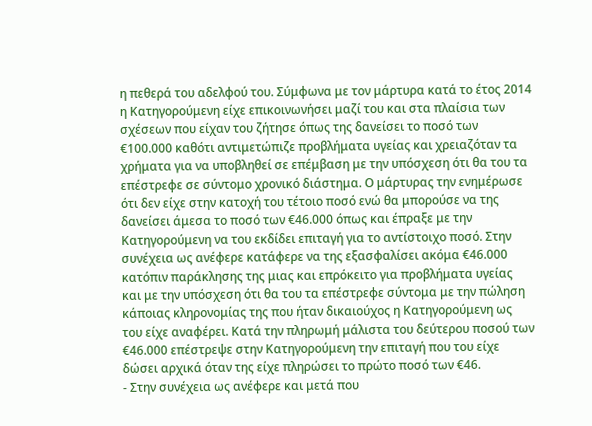η πεθερά του αδελφού του. Σύμφωνα με τον μάρτυρα κατά το έτος 2014 η Κατηγορούμενη είχε επικοινωνήσει μαζί του και στα πλαίσια των σχέσεων που είχαν του ζήτησε όπως της δανείσει το ποσό των €100.000 καθότι αντιμετώπιζε προβλήματα υγείας και χρειαζόταν τα χρήματα για να υποβληθεί σε επέμβαση με την υπόσχεση ότι θα του τα επέστρεφε σε σύντομο χρονικό διάστημα. Ο μάρτυρας την ενημέρωσε ότι δεν είχε στην κατοχή του τέτοιο ποσό ενώ θα μπορούσε να της δανείσει άμεσα το ποσό των €46.000 όπως και έπραξε με την Κατηγορούμενη να του εκδίδει επιταγή για το αντίστοιχο ποσό. Στην συνέχεια ως ανέφερε κατάφερε να της εξασφαλίσει ακόμα €46.000 κατόπιν παράκλησης της μιας και επρόκειτο για προβλήματα υγείας και με την υπόσχεση ότι θα του τα επέστρεφε σύντομα με την πώληση κάποιας κληρονομίας της που ήταν δικαιούχος η Κατηγορούμενη ως του είχε αναφέρει. Κατά την πληρωμή μάλιστα του δεύτερου ποσού των €46.000 επέστρεψε στην Κατηγορούμενη την επιταγή που του είχε δώσει αρχικά όταν της είχε πληρώσει το πρώτο ποσό των €46.
- Στην συνέχεια ως ανέφερε και μετά που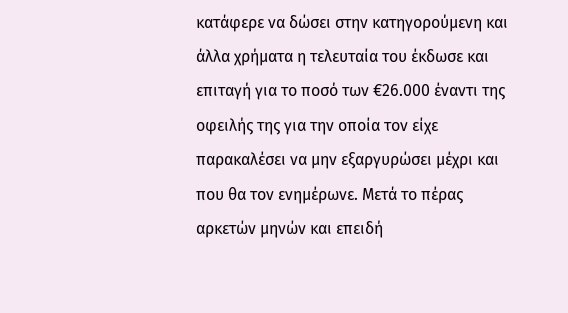κατάφερε να δώσει στην κατηγορούμενη και άλλα χρήματα η τελευταία του έκδωσε και επιταγή για το ποσό των €26.000 έναντι της οφειλής της για την οποία τον είχε παρακαλέσει να μην εξαργυρώσει μέχρι και που θα τον ενημέρωνε. Μετά το πέρας αρκετών μηνών και επειδή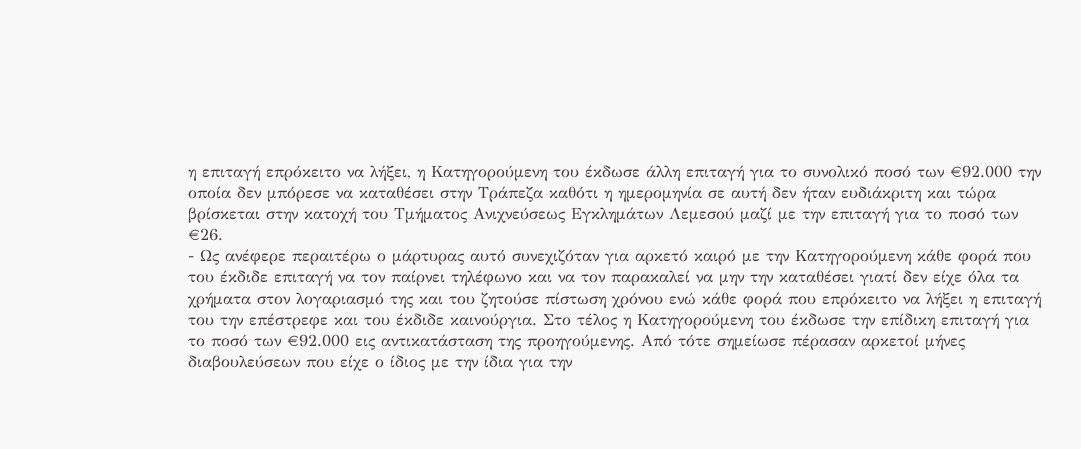η επιταγή επρόκειτο να λήξει, η Κατηγορούμενη του έκδωσε άλλη επιταγή για το συνολικό ποσό των €92.000 την οποία δεν μπόρεσε να καταθέσει στην Τράπεζα καθότι η ημερομηνία σε αυτή δεν ήταν ευδιάκριτη και τώρα βρίσκεται στην κατοχή του Τμήματος Ανιχνεύσεως Εγκλημάτων Λεμεσού μαζί με την επιταγή για το ποσό των €26.
- Ως ανέφερε περαιτέρω ο μάρτυρας αυτό συνεχιζόταν για αρκετό καιρό με την Κατηγορούμενη κάθε φορά που του έκδιδε επιταγή να τον παίρνει τηλέφωνο και να τον παρακαλεί να μην την καταθέσει γιατί δεν είχε όλα τα χρήματα στον λογαριασμό της και του ζητούσε πίστωση χρόνου ενώ κάθε φορά που επρόκειτο να λήξει η επιταγή του την επέστρεφε και του έκδιδε καινούργια. Στο τέλος η Κατηγορούμενη του έκδωσε την επίδικη επιταγή για το ποσό των €92.000 εις αντικατάσταση της προηγούμενης. Από τότε σημείωσε πέρασαν αρκετοί μήνες διαβουλεύσεων που είχε ο ίδιος με την ίδια για την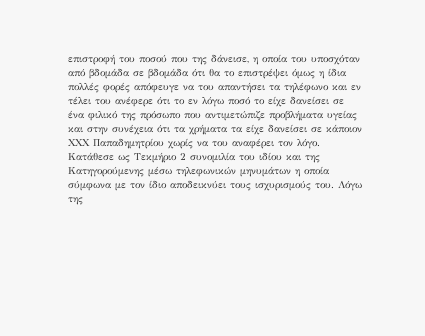επιστροφή του ποσού που της δάνεισε, η οποία του υποσχόταν από βδομάδα σε βδομάδα ότι θα το επιστρέψει όμως η ίδια πολλές φορές απόφευγε να του απαντήσει τα τηλέφωνο και εν τέλει του ανέφερε ότι το εν λόγω ποσό το είχε δανείσει σε ένα φιλικό της πρόσωπο που αντιμετώπιζε προβλήματα υγείας και στην συνέχεια ότι τα χρήματα τα είχε δανείσει σε κάποιον ΧΧΧ Παπαδημητρίου χωρίς να του αναφέρει τον λόγο. Κατάθεσε ως Τεκμήριο 2 συνομιλία του ιδίου και της Κατηγορούμενης μέσω τηλεφωνικών μηνυμάτων η οποία σύμφωνα με τον ίδιο αποδεικνύει τους ισχυρισμούς του. Λόγω της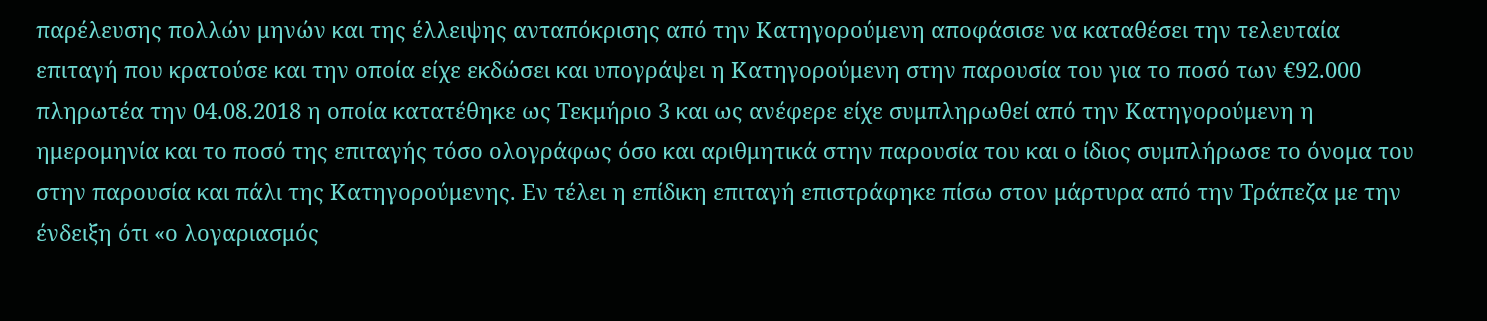παρέλευσης πολλών μηνών και της έλλειψης ανταπόκρισης από την Κατηγορούμενη αποφάσισε να καταθέσει την τελευταία επιταγή που κρατούσε και την οποία είχε εκδώσει και υπογράψει η Κατηγορούμενη στην παρουσία του για το ποσό των €92.000 πληρωτέα την 04.08.2018 η οποία κατατέθηκε ως Τεκμήριο 3 και ως ανέφερε είχε συμπληρωθεί από την Κατηγορούμενη η ημερομηνία και το ποσό της επιταγής τόσο ολογράφως όσο και αριθμητικά στην παρουσία του και ο ίδιος συμπλήρωσε το όνομα του στην παρουσία και πάλι της Κατηγορούμενης. Εν τέλει η επίδικη επιταγή επιστράφηκε πίσω στον μάρτυρα από την Τράπεζα με την ένδειξη ότι «ο λογαριασμός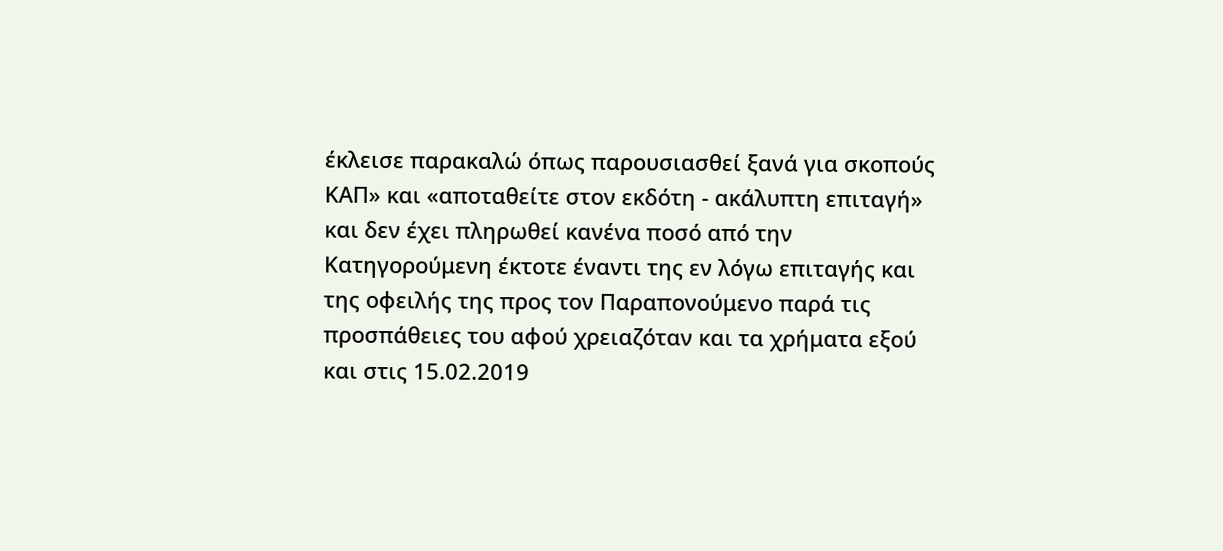έκλεισε παρακαλώ όπως παρουσιασθεί ξανά για σκοπούς ΚΑΠ» και «αποταθείτε στον εκδότη - ακάλυπτη επιταγή» και δεν έχει πληρωθεί κανένα ποσό από την Κατηγορούμενη έκτοτε έναντι της εν λόγω επιταγής και της οφειλής της προς τον Παραπονούμενο παρά τις προσπάθειες του αφού χρειαζόταν και τα χρήματα εξού και στις 15.02.2019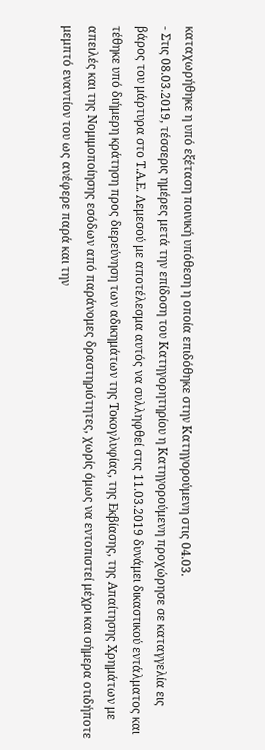καταχωρήθηκε η υπό εξέταση ποινική υπόθεση η οποία επιδόθηκε στην Κατηγορούμενη στις 04.03.
- Στις 08.03.2019, τέσσερις ημέρες μετά την επίδοση του Κατηγορητηρίου η Κατηγορούμενη προχώρησε σε καταγγελία εις βάρος του μάρτυρα στο Τ.Α.Ε. Λεμεσού με αποτέλεσμα αυτός να συλληφθεί στις 11.03.2019 δυνάμει δικαστικού εντάλματος και τέθηκε υπό διήμερη κράτηση προς διερεύνηση των αδικημάτων της Τοκογλυφίας, της Εκβίασης, της Απαίτησης Χρημάτων με απειλές και της Νομιμοποίησης εσόδων από παράνομες δραστηριότητες, χωρίς όμως να εντοπιστεί μέχρι και σήμερα οτιδήποτε μεμπτό εναντίον του ως ανέφερε παρά και την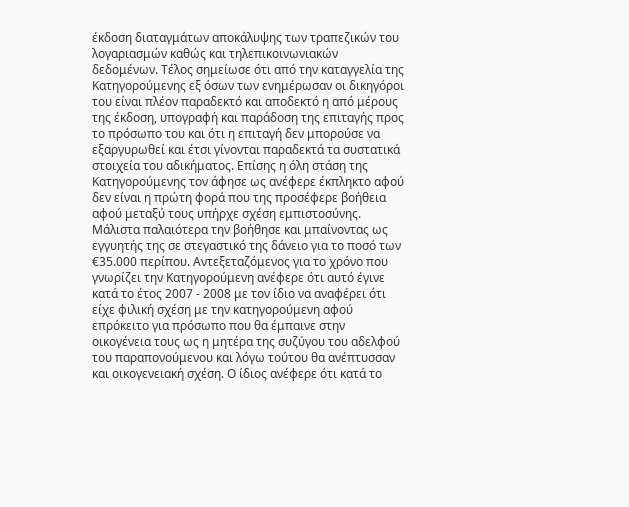έκδοση διαταγμάτων αποκάλυψης των τραπεζικών του λογαριασμών καθώς και τηλεπικοινωνιακών δεδομένων. Τέλος σημείωσε ότι από την καταγγελία της Κατηγορούμενης εξ όσων των ενημέρωσαν οι δικηγόροι του είναι πλέον παραδεκτό και αποδεκτό η από μέρους της έκδοση, υπογραφή και παράδοση της επιταγής προς το πρόσωπο του και ότι η επιταγή δεν μπορούσε να εξαργυρωθεί και έτσι γίνονται παραδεκτά τα συστατικά στοιχεία του αδικήματος. Επίσης η όλη στάση της Κατηγορούμενης τον άφησε ως ανέφερε έκπληκτο αφού δεν είναι η πρώτη φορά που της προσέφερε βοήθεια αφού μεταξύ τους υπήρχε σχέση εμπιστοσύνης. Μάλιστα παλαιότερα την βοήθησε και μπαίνοντας ως εγγυητής της σε στεγαστικό της δάνειο για το ποσό των €35.000 περίπου. Αντεξεταζόμενος για το χρόνο που γνωρίζει την Κατηγορούμενη ανέφερε ότι αυτό έγινε κατά το έτος 2007 - 2008 με τον ίδιο να αναφέρει ότι είχε φιλική σχέση με την κατηγορούμενη αφού επρόκειτο για πρόσωπο που θα έμπαινε στην οικογένεια τους ως η μητέρα της συζύγου του αδελφού του παραπονούμενου και λόγω τούτου θα ανέπτυσσαν και οικογενειακή σχέση. Ο ίδιος ανέφερε ότι κατά το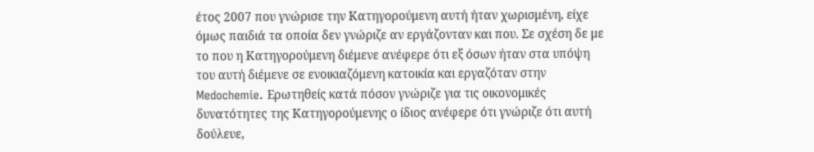έτος 2007 που γνώρισε την Κατηγορούμενη αυτή ήταν χωρισμένη, είχε όμως παιδιά τα οποία δεν γνώριζε αν εργάζονταν και που. Σε σχέση δε με το που η Κατηγορούμενη διέμενε ανέφερε ότι εξ όσων ήταν στα υπόψη του αυτή διέμενε σε ενοικιαζόμενη κατοικία και εργαζόταν στην Medochemie. Ερωτηθείς κατά πόσον γνώριζε για τις οικονομικές δυνατότητες της Κατηγορούμενης ο ίδιος ανέφερε ότι γνώριζε ότι αυτή δούλευε,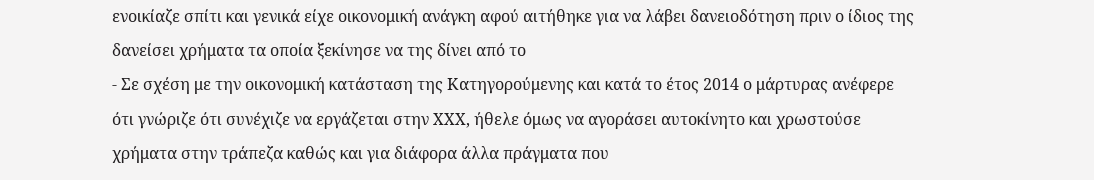ενοικίαζε σπίτι και γενικά είχε οικονομική ανάγκη αφού αιτήθηκε για να λάβει δανειοδότηση πριν ο ίδιος της δανείσει χρήματα τα οποία ξεκίνησε να της δίνει από το
- Σε σχέση με την οικονομική κατάσταση της Κατηγορούμενης και κατά το έτος 2014 ο μάρτυρας ανέφερε ότι γνώριζε ότι συνέχιζε να εργάζεται στην ΧΧΧ, ήθελε όμως να αγοράσει αυτοκίνητο και χρωστούσε χρήματα στην τράπεζα καθώς και για διάφορα άλλα πράγματα που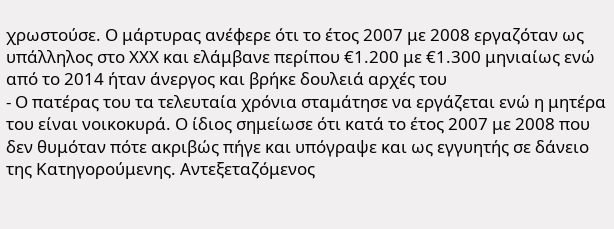χρωστούσε. Ο μάρτυρας ανέφερε ότι το έτος 2007 με 2008 εργαζόταν ως υπάλληλος στο ΧΧΧ και ελάμβανε περίπου €1.200 με €1.300 μηνιαίως ενώ από το 2014 ήταν άνεργος και βρήκε δουλειά αρχές του
- Ο πατέρας του τα τελευταία χρόνια σταμάτησε να εργάζεται ενώ η μητέρα του είναι νοικοκυρά. Ο ίδιος σημείωσε ότι κατά το έτος 2007 με 2008 που δεν θυμόταν πότε ακριβώς πήγε και υπόγραψε και ως εγγυητής σε δάνειο της Κατηγορούμενης. Αντεξεταζόμενος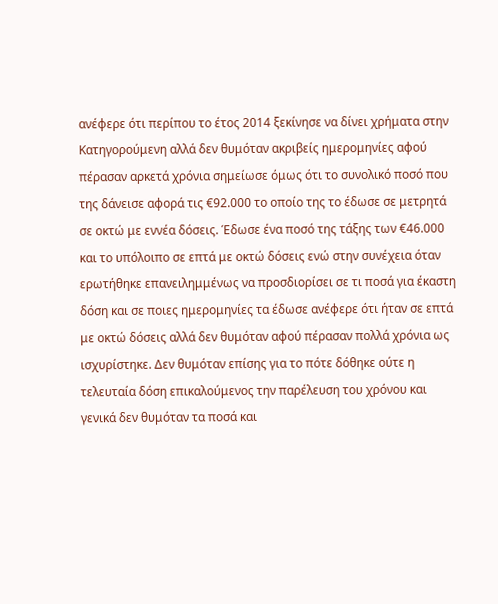ανέφερε ότι περίπου το έτος 2014 ξεκίνησε να δίνει χρήματα στην Κατηγορούμενη αλλά δεν θυμόταν ακριβείς ημερομηνίες αφού πέρασαν αρκετά χρόνια σημείωσε όμως ότι το συνολικό ποσό που της δάνεισε αφορά τις €92.000 το οποίο της το έδωσε σε μετρητά σε οκτώ με εννέα δόσεις. Έδωσε ένα ποσό της τάξης των €46.000 και το υπόλοιπο σε επτά με οκτώ δόσεις ενώ στην συνέχεια όταν ερωτήθηκε επανειλημμένως να προσδιορίσει σε τι ποσά για έκαστη δόση και σε ποιες ημερομηνίες τα έδωσε ανέφερε ότι ήταν σε επτά με οκτώ δόσεις αλλά δεν θυμόταν αφού πέρασαν πολλά χρόνια ως ισχυρίστηκε. Δεν θυμόταν επίσης για το πότε δόθηκε ούτε η τελευταία δόση επικαλούμενος την παρέλευση του χρόνου και γενικά δεν θυμόταν τα ποσά και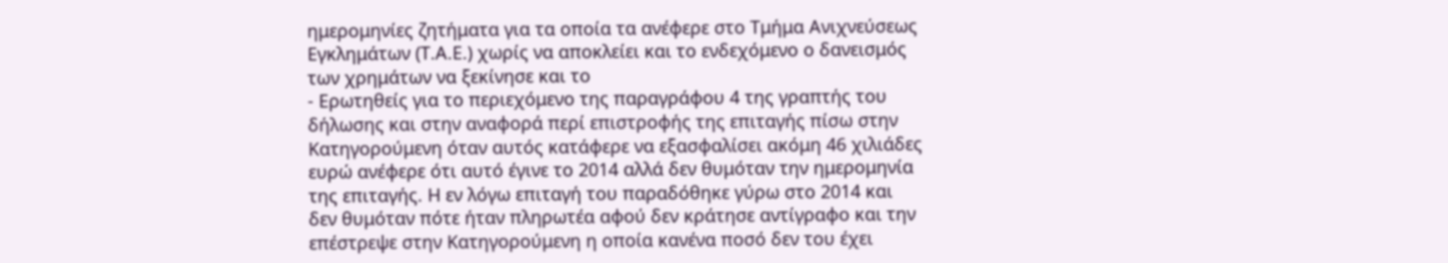ημερομηνίες ζητήματα για τα οποία τα ανέφερε στο Τμήμα Ανιχνεύσεως Εγκλημάτων (Τ.Α.Ε.) χωρίς να αποκλείει και το ενδεχόμενο ο δανεισμός των χρημάτων να ξεκίνησε και το
- Ερωτηθείς για το περιεχόμενο της παραγράφου 4 της γραπτής του δήλωσης και στην αναφορά περί επιστροφής της επιταγής πίσω στην Κατηγορούμενη όταν αυτός κατάφερε να εξασφαλίσει ακόμη 46 χιλιάδες ευρώ ανέφερε ότι αυτό έγινε το 2014 αλλά δεν θυμόταν την ημερομηνία της επιταγής. Η εν λόγω επιταγή του παραδόθηκε γύρω στο 2014 και δεν θυμόταν πότε ήταν πληρωτέα αφού δεν κράτησε αντίγραφο και την επέστρεψε στην Κατηγορούμενη η οποία κανένα ποσό δεν του έχει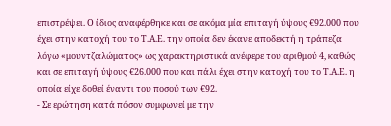επιστρέψει. Ο ίδιος αναφέρθηκε και σε ακόμα μία επιταγή ύψους €92.000 που έχει στην κατοχή του το Τ.Α.Ε. την οποία δεν έκανε αποδεκτή η τράπεζα λόγω «μουντζαλώματος» ως χαρακτηριστικά ανέφερε του αριθμού 4, καθώς και σε επιταγή ύψους €26.000 που και πάλι έχει στην κατοχή του το Τ.Α.Ε. η οποία είχε δοθεί έναντι του ποσού των €92.
- Σε ερώτηση κατά πόσον συμφωνεί με την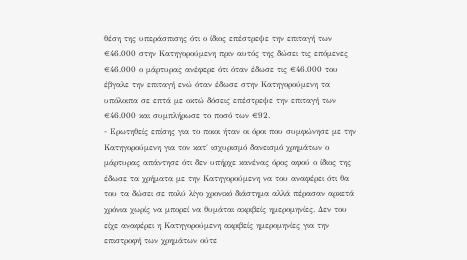θέση της υπεράσπισης ότι ο ίδιος επέστρεψε την επιταγή των €46.000 στην Κατηγορούμενη πριν αυτός της δώσει τις επόμενες €46.000 ο μάρτυρας ανέφερε ότι όταν έδωσε τις €46.000 του έβγαλε την επιταγή ενώ όταν έδωσε στην Κατηγορούμενη τα υπόλοιπα σε επτά με οκτώ δόσεις επέστρεψε την επιταγή των €46.000 και συμπλήρωσε το ποσό των €92.
- Ερωτηθείς επίσης για το ποιοι ήταν οι όροι που συμφώνησε με την Κατηγορούμενη για τον κατ΄ ισχυρισμό δανεισμό χρημάτων ο μάρτυρας απάντησε ότι δεν υπήρχε κανένας όρος αφού ο ίδιος της έδωσε τα χρήματα με την Κατηγορούμενη να του αναφέρει ότι θα του τα δώσει σε πολύ λίγο χρονικό διάστημα αλλά πέρασαν αρκετά χρόνια χωρίς να μπορεί να θυμάται ακριβείς ημερομηνίες. Δεν του είχε αναφέρει η Κατηγορούμενη ακριβείς ημερομηνίες για την επιστροφή των χρημάτων ούτε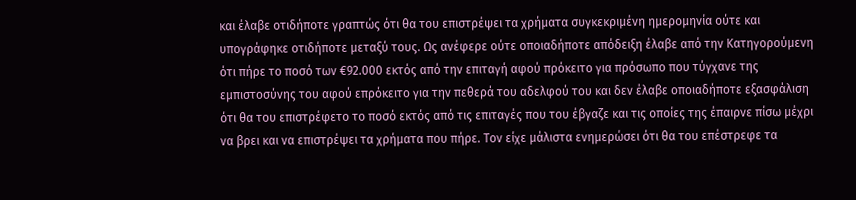και έλαβε οτιδήποτε γραπτώς ότι θα του επιστρέψει τα χρήματα συγκεκριμένη ημερομηνία ούτε και υπογράφηκε οτιδήποτε μεταξύ τους. Ως ανέφερε ούτε οποιαδήποτε απόδειξη έλαβε από την Κατηγορούμενη ότι πήρε το ποσό των €92.000 εκτός από την επιταγή αφού πρόκειτο για πρόσωπο που τύγχανε της εμπιστοσύνης του αφού επρόκειτο για την πεθερά του αδελφού του και δεν έλαβε οποιαδήποτε εξασφάλιση ότι θα του επιστρέφετο το ποσό εκτός από τις επιταγές που του έβγαζε και τις οποίες της έπαιρνε πίσω μέχρι να βρει και να επιστρέψει τα χρήματα που πήρε. Τον είχε μάλιστα ενημερώσει ότι θα του επέστρεφε τα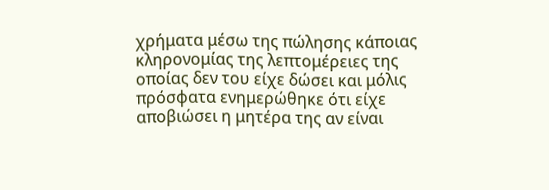χρήματα μέσω της πώλησης κάποιας κληρονομίας της λεπτομέρειες της οποίας δεν του είχε δώσει και μόλις πρόσφατα ενημερώθηκε ότι είχε αποβιώσει η μητέρα της αν είναι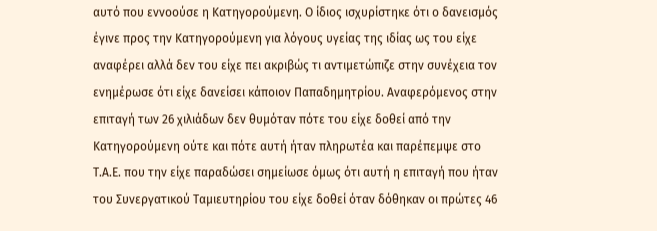αυτό που εννοούσε η Κατηγορούμενη. Ο ίδιος ισχυρίστηκε ότι ο δανεισμός έγινε προς την Κατηγορούμενη για λόγους υγείας της ιδίας ως του είχε αναφέρει αλλά δεν του είχε πει ακριβώς τι αντιμετώπιζε στην συνέχεια τον ενημέρωσε ότι είχε δανείσει κάποιον Παπαδημητρίου. Aναφερόμενος στην επιταγή των 26 χιλιάδων δεν θυμόταν πότε του είχε δοθεί από την Κατηγορούμενη ούτε και πότε αυτή ήταν πληρωτέα και παρέπεμψε στο Τ.Α.Ε. που την είχε παραδώσει σημείωσε όμως ότι αυτή η επιταγή που ήταν του Συνεργατικού Ταμιευτηρίου του είχε δοθεί όταν δόθηκαν οι πρώτες 46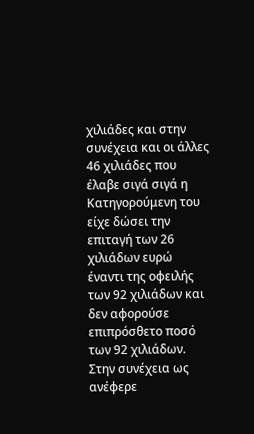χιλιάδες και στην συνέχεια και οι άλλες 46 χιλιάδες που έλαβε σιγά σιγά η Κατηγορούμενη του είχε δώσει την επιταγή των 26 χιλιάδων ευρώ έναντι της οφειλής των 92 χιλιάδων και δεν αφορούσε επιπρόσθετο ποσό των 92 χιλιάδων. Στην συνέχεια ως ανέφερε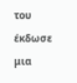του έκδωσε μια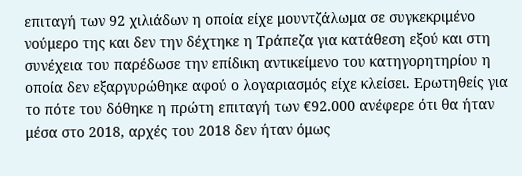επιταγή των 92 χιλιάδων η οποία είχε μουντζάλωμα σε συγκεκριμένο νούμερο της και δεν την δέχτηκε η Τράπεζα για κατάθεση εξού και στη συνέχεια του παρέδωσε την επίδικη αντικείμενο του κατηγορητηρίου η οποία δεν εξαργυρώθηκε αφού ο λογαριασμός είχε κλείσει. Ερωτηθείς για το πότε του δόθηκε η πρώτη επιταγή των €92.000 ανέφερε ότι θα ήταν μέσα στο 2018, αρχές του 2018 δεν ήταν όμως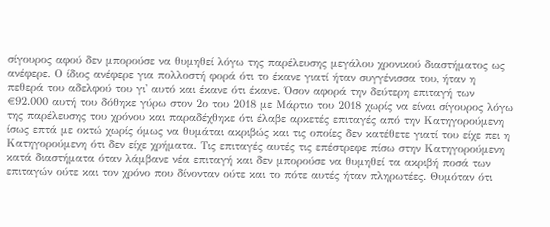σίγουρος αφού δεν μπορούσε να θυμηθεί λόγω της παρέλευσης μεγάλου χρονικού διαστήματος ως ανέφερε. Ο ίδιος ανέφερε για πολλοστή φορά ότι το έκανε γιατί ήταν συγγένισσα του, ήταν η πεθερά του αδελφού του γι' αυτό και έκανε ότι έκανε. Όσον αφορά την δεύτερη επιταγή των €92.000 αυτή του δόθηκε γύρω στον 2ο του 2018 με Μάρτιο του 2018 χωρίς να είναι σίγουρος λόγω της παρέλευσης του χρόνου και παραδέχθηκε ότι έλαβε αρκετές επιταγές από την Κατηγορούμενη ίσως επτά με οκτώ χωρίς όμως να θυμάται ακριβώς και τις οποίες δεν κατέθετε γιατί του είχε πει η Κατηγορούμενη ότι δεν είχε χρήματα. Τις επιταγές αυτές τις επέστρεφε πίσω στην Κατηγορούμενη κατά διαστήματα όταν λάμβανε νέα επιταγή και δεν μπορούσε να θυμηθεί τα ακριβή ποσά των επιταγών ούτε και τον χρόνο που δίνονταν ούτε και το πότε αυτές ήταν πληρωτέες. Θυμόταν ότι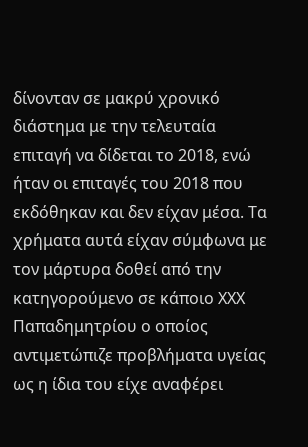δίνονταν σε μακρύ χρονικό διάστημα με την τελευταία επιταγή να δίδεται το 2018, ενώ ήταν οι επιταγές του 2018 που εκδόθηκαν και δεν είχαν μέσα. Τα χρήματα αυτά είχαν σύμφωνα με τον μάρτυρα δοθεί από την κατηγορούμενο σε κάποιο ΧΧΧ Παπαδημητρίου ο οποίος αντιμετώπιζε προβλήματα υγείας ως η ίδια του είχε αναφέρει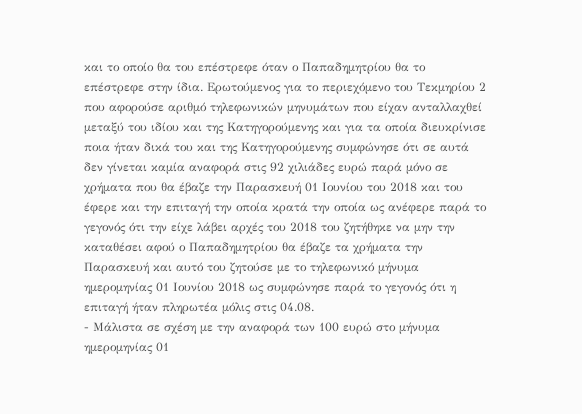και το οποίο θα του επέστρεφε όταν ο Παπαδημητρίου θα το επέστρεφε στην ίδια. Ερωτούμενος για το περιεχόμενο του Τεκμηρίου 2 που αφορούσε αριθμό τηλεφωνικών μηνυμάτων που είχαν ανταλλαχθεί μεταξύ του ιδίου και της Κατηγορούμενης και για τα οποία διευκρίνισε ποια ήταν δικά του και της Κατηγορούμενης συμφώνησε ότι σε αυτά δεν γίνεται καμία αναφορά στις 92 χιλιάδες ευρώ παρά μόνο σε χρήματα που θα έβαζε την Παρασκευή 01 Ιουνίου του 2018 και του έφερε και την επιταγή την οποία κρατά την οποία ως ανέφερε παρά το γεγονός ότι την είχε λάβει αρχές του 2018 του ζητήθηκε να μην την καταθέσει αφού ο Παπαδημητρίου θα έβαζε τα χρήματα την Παρασκευή και αυτό του ζητούσε με το τηλεφωνικό μήνυμα ημερομηνίας 01 Ιουνίου 2018 ως συμφώνησε παρά το γεγονός ότι η επιταγή ήταν πληρωτέα μόλις στις 04.08.
- Μάλιστα σε σχέση με την αναφορά των 100 ευρώ στο μήνυμα ημερομηνίας 01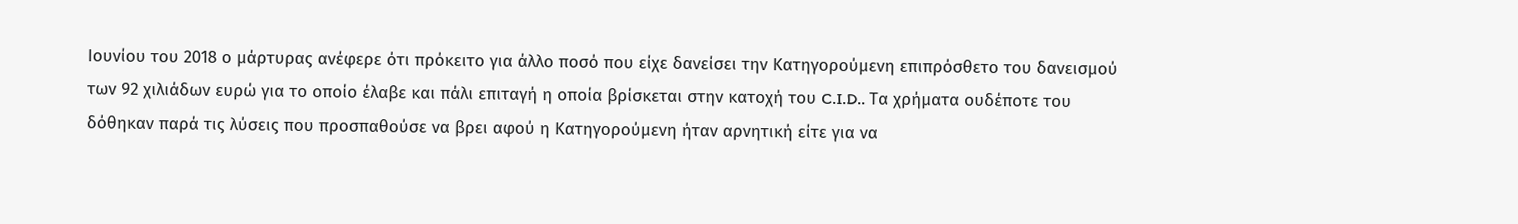Ιουνίου του 2018 ο μάρτυρας ανέφερε ότι πρόκειτο για άλλο ποσό που είχε δανείσει την Κατηγορούμενη επιπρόσθετο του δανεισμού των 92 χιλιάδων ευρώ για το οποίο έλαβε και πάλι επιταγή η οποία βρίσκεται στην κατοχή του C.I.D.. Tα χρήματα ουδέποτε του δόθηκαν παρά τις λύσεις που προσπαθούσε να βρει αφού η Κατηγορούμενη ήταν αρνητική είτε για να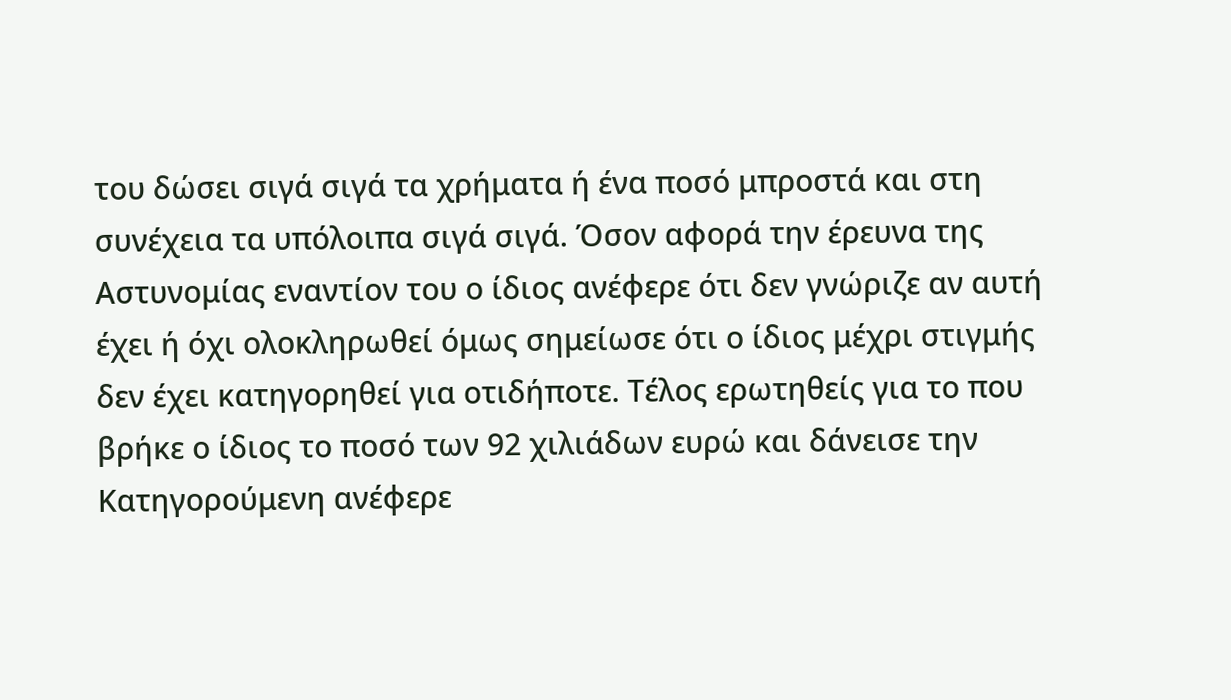του δώσει σιγά σιγά τα χρήματα ή ένα ποσό μπροστά και στη συνέχεια τα υπόλοιπα σιγά σιγά. Όσον αφορά την έρευνα της Αστυνομίας εναντίον του ο ίδιος ανέφερε ότι δεν γνώριζε αν αυτή έχει ή όχι ολοκληρωθεί όμως σημείωσε ότι ο ίδιος μέχρι στιγμής δεν έχει κατηγορηθεί για οτιδήποτε. Τέλος ερωτηθείς για το που βρήκε ο ίδιος το ποσό των 92 χιλιάδων ευρώ και δάνεισε την Κατηγορούμενη ανέφερε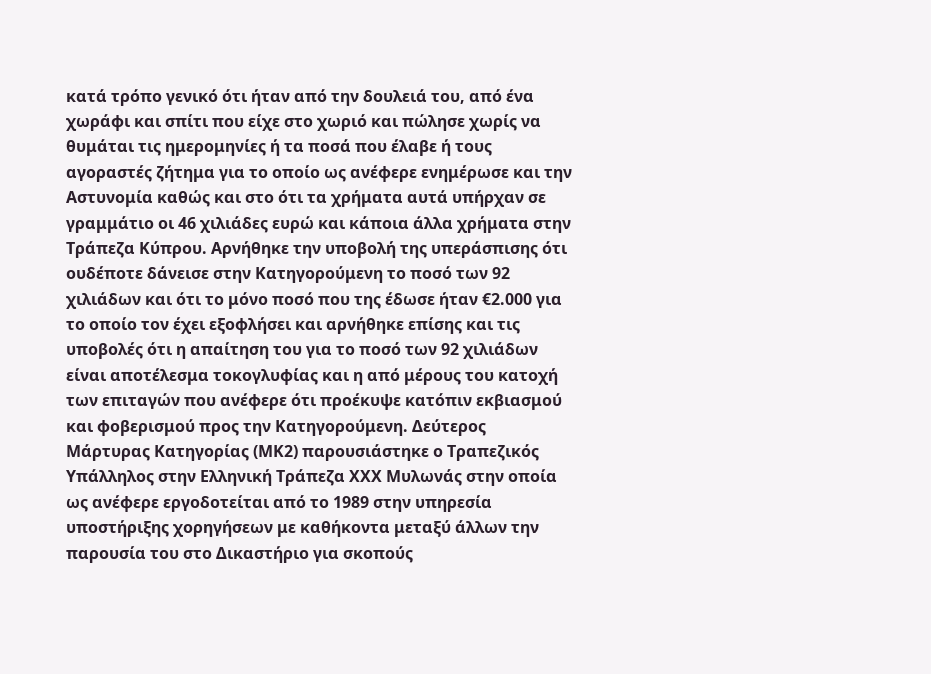κατά τρόπο γενικό ότι ήταν από την δουλειά του, από ένα χωράφι και σπίτι που είχε στο χωριό και πώλησε χωρίς να θυμάται τις ημερομηνίες ή τα ποσά που έλαβε ή τους αγοραστές ζήτημα για το οποίο ως ανέφερε ενημέρωσε και την Αστυνομία καθώς και στο ότι τα χρήματα αυτά υπήρχαν σε γραμμάτιο οι 46 χιλιάδες ευρώ και κάποια άλλα χρήματα στην Τράπεζα Κύπρου. Αρνήθηκε την υποβολή της υπεράσπισης ότι ουδέποτε δάνεισε στην Κατηγορούμενη το ποσό των 92 χιλιάδων και ότι το μόνο ποσό που της έδωσε ήταν €2.000 για το οποίο τον έχει εξοφλήσει και αρνήθηκε επίσης και τις υποβολές ότι η απαίτηση του για το ποσό των 92 χιλιάδων είναι αποτέλεσμα τοκογλυφίας και η από μέρους του κατοχή των επιταγών που ανέφερε ότι προέκυψε κατόπιν εκβιασμού και φοβερισμού προς την Κατηγορούμενη. Δεύτερος Μάρτυρας Κατηγορίας (ΜΚ2) παρουσιάστηκε ο Τραπεζικός Υπάλληλος στην Ελληνική Τράπεζα ΧΧΧ Μυλωνάς στην οποία ως ανέφερε εργοδοτείται από το 1989 στην υπηρεσία υποστήριξης χορηγήσεων με καθήκοντα μεταξύ άλλων την παρουσία του στο Δικαστήριο για σκοπούς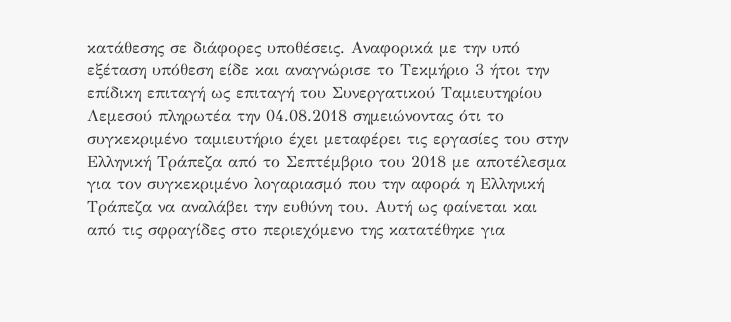κατάθεσης σε διάφορες υποθέσεις. Αναφορικά με την υπό εξέταση υπόθεση είδε και αναγνώρισε το Τεκμήριο 3 ήτοι την επίδικη επιταγή ως επιταγή του Συνεργατικού Ταμιευτηρίου Λεμεσού πληρωτέα την 04.08.2018 σημειώνοντας ότι το συγκεκριμένο ταμιευτήριο έχει μεταφέρει τις εργασίες του στην Ελληνική Τράπεζα από το Σεπτέμβριο του 2018 με αποτέλεσμα για τον συγκεκριμένο λογαριασμό που την αφορά η Ελληνική Τράπεζα να αναλάβει την ευθύνη του. Αυτή ως φαίνεται και από τις σφραγίδες στο περιεχόμενο της κατατέθηκε για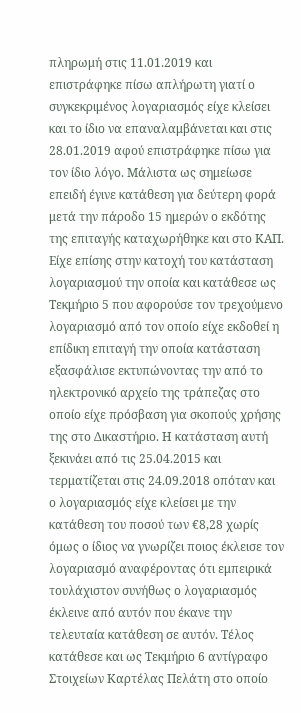πληρωμή στις 11.01.2019 και επιστράφηκε πίσω απλήρωτη γιατί ο συγκεκριμένος λογαριασμός είχε κλείσει και το ίδιο να επαναλαμβάνεται και στις 28.01.2019 αφού επιστράφηκε πίσω για τον ίδιο λόγο. Μάλιστα ως σημείωσε επειδή έγινε κατάθεση για δεύτερη φορά μετά την πάροδο 15 ημερών ο εκδότης της επιταγής καταχωρήθηκε και στο ΚΑΠ. Είχε επίσης στην κατοχή του κατάσταση λογαριασμού την οποία και κατάθεσε ως Τεκμήριο 5 που αφορούσε τον τρεχούμενο λογαριασμό από τον οποίο είχε εκδοθεί η επίδικη επιταγή την οποία κατάσταση εξασφάλισε εκτυπώνοντας την από το ηλεκτρονικό αρχείο της τράπεζας στο οποίο είχε πρόσβαση για σκοπούς χρήσης της στο Δικαστήριο. Η κατάσταση αυτή ξεκινάει από τις 25.04.2015 και τερματίζεται στις 24.09.2018 οπόταν και ο λογαριασμός είχε κλείσει με την κατάθεση του ποσού των €8,28 χωρίς όμως ο ίδιος να γνωρίζει ποιος έκλεισε τον λογαριασμό αναφέροντας ότι εμπειρικά τουλάχιστον συνήθως ο λογαριασμός έκλεινε από αυτόν που έκανε την τελευταία κατάθεση σε αυτόν. Τέλος κατάθεσε και ως Τεκμήριο 6 αντίγραφο Στοιχείων Καρτέλας Πελάτη στο οποίο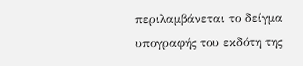περιλαμβάνεται το δείγμα υπογραφής του εκδότη της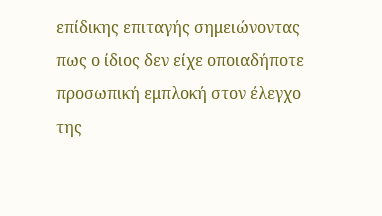επίδικης επιταγής σημειώνοντας πως ο ίδιος δεν είχε οποιαδήποτε προσωπική εμπλοκή στον έλεγχο της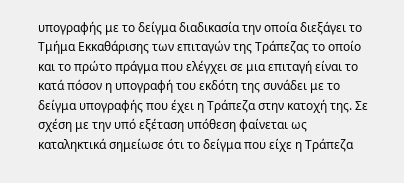υπογραφής με το δείγμα διαδικασία την οποία διεξάγει το Τμήμα Εκκαθάρισης των επιταγών της Τράπεζας το οποίο και το πρώτο πράγμα που ελέγχει σε μια επιταγή είναι το κατά πόσον η υπογραφή του εκδότη της συνάδει με το δείγμα υπογραφής που έχει η Τράπεζα στην κατοχή της. Σε σχέση με την υπό εξέταση υπόθεση φαίνεται ως καταληκτικά σημείωσε ότι το δείγμα που είχε η Τράπεζα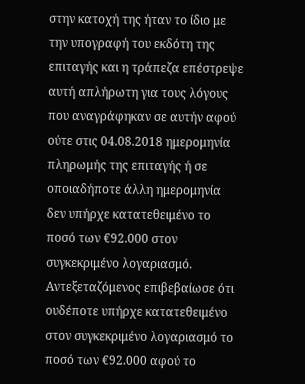στην κατοχή της ήταν το ίδιο με την υπογραφή του εκδότη της επιταγής και η τράπεζα επέστρεψε αυτή απλήρωτη για τους λόγους που αναγράφηκαν σε αυτήν αφού ούτε στις 04.08.2018 ημερομηνία πληρωμής της επιταγής ή σε οποιαδήποτε άλλη ημερομηνία δεν υπήρχε κατατεθειμένο το ποσό των €92.000 στον συγκεκριμένο λογαριασμό. Αντεξεταζόμενος επιβεβαίωσε ότι ουδέποτε υπήρχε κατατεθειμένο στον συγκεκριμένο λογαριασμό το ποσό των €92.000 αφού το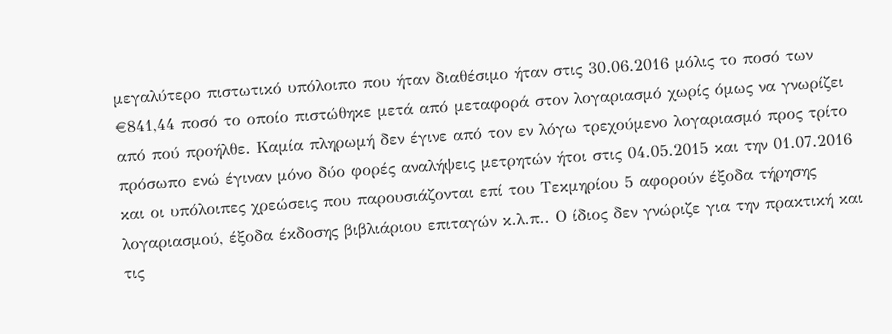μεγαλύτερο πιστωτικό υπόλοιπο που ήταν διαθέσιμο ήταν στις 30.06.2016 μόλις το ποσό των €841,44 ποσό το οποίο πιστώθηκε μετά από μεταφορά στον λογαριασμό χωρίς όμως να γνωρίζει από πού προήλθε. Καμία πληρωμή δεν έγινε από τον εν λόγω τρεχούμενο λογαριασμό προς τρίτο πρόσωπο ενώ έγιναν μόνο δύο φορές αναλήψεις μετρητών ήτοι στις 04.05.2015 και την 01.07.2016 και οι υπόλοιπες χρεώσεις που παρουσιάζονται επί του Τεκμηρίου 5 αφορούν έξοδα τήρησης λογαριασμού, έξοδα έκδοσης βιβλιάριου επιταγών κ.λ.π.. Ο ίδιος δεν γνώριζε για την πρακτική και τις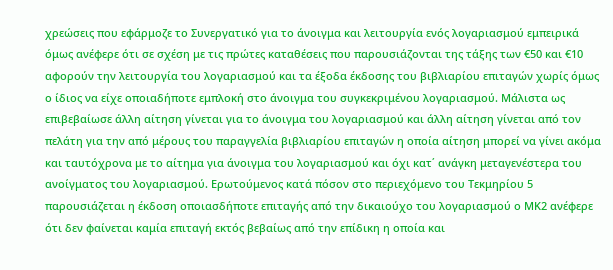χρεώσεις που εφάρμοζε το Συνεργατικό για το άνοιγμα και λειτουργία ενός λογαριασμού εμπειρικά όμως ανέφερε ότι σε σχέση με τις πρώτες καταθέσεις που παρουσιάζονται της τάξης των €50 και €10 αφορούν την λειτουργία του λογαριασμού και τα έξοδα έκδοσης του βιβλιαρίου επιταγών χωρίς όμως ο ίδιος να είχε οποιαδήποτε εμπλοκή στο άνοιγμα του συγκεκριμένου λογαριασμού. Μάλιστα ως επιβεβαίωσε άλλη αίτηση γίνεται για το άνοιγμα του λογαριασμού και άλλη αίτηση γίνεται από τον πελάτη για την από μέρους του παραγγελία βιβλιαρίου επιταγών η οποία αίτηση μπορεί να γίνει ακόμα και ταυτόχρονα με το αίτημα για άνοιγμα του λογαριασμού και όχι κατ΄ ανάγκη μεταγενέστερα του ανοίγματος του λογαριασμού. Ερωτούμενος κατά πόσον στο περιεχόμενο του Τεκμηρίου 5 παρουσιάζεται η έκδοση οποιασδήποτε επιταγής από την δικαιούχο του λογαριασμού ο ΜΚ2 ανέφερε ότι δεν φαίνεται καμία επιταγή εκτός βεβαίως από την επίδικη η οποία και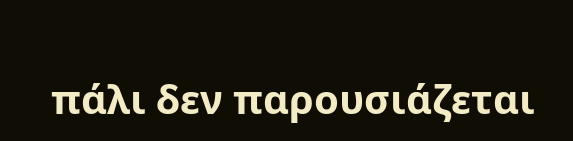πάλι δεν παρουσιάζεται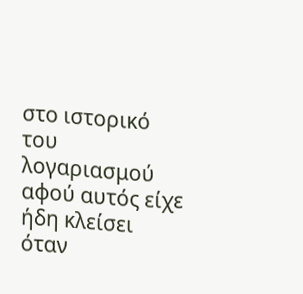στο ιστορικό του λογαριασμού αφού αυτός είχε ήδη κλείσει όταν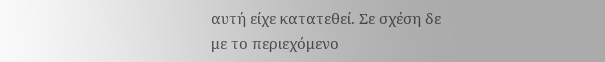αυτή είχε κατατεθεί. Σε σχέση δε με το περιεχόμενο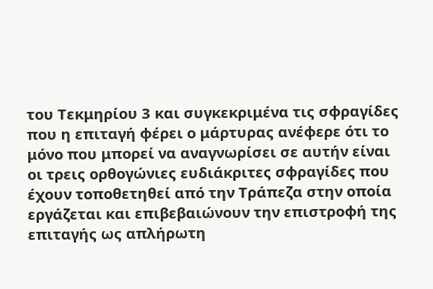του Τεκμηρίου 3 και συγκεκριμένα τις σφραγίδες που η επιταγή φέρει ο μάρτυρας ανέφερε ότι το μόνο που μπορεί να αναγνωρίσει σε αυτήν είναι οι τρεις ορθογώνιες ευδιάκριτες σφραγίδες που έχουν τοποθετηθεί από την Τράπεζα στην οποία εργάζεται και επιβεβαιώνουν την επιστροφή της επιταγής ως απλήρωτη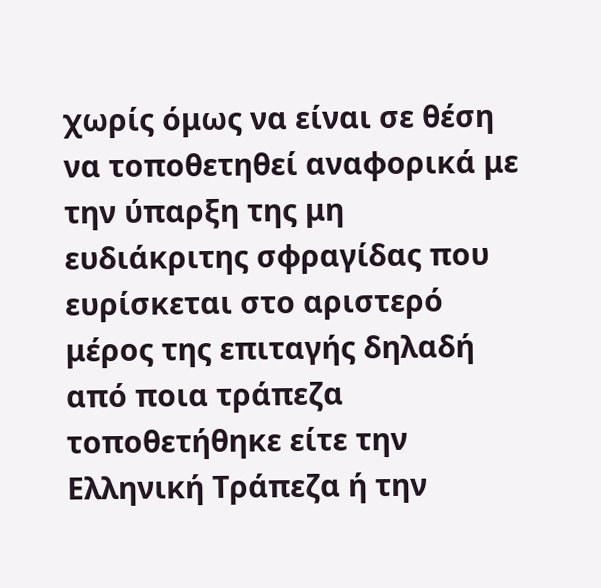χωρίς όμως να είναι σε θέση να τοποθετηθεί αναφορικά με την ύπαρξη της μη ευδιάκριτης σφραγίδας που ευρίσκεται στο αριστερό μέρος της επιταγής δηλαδή από ποια τράπεζα τοποθετήθηκε είτε την Ελληνική Τράπεζα ή την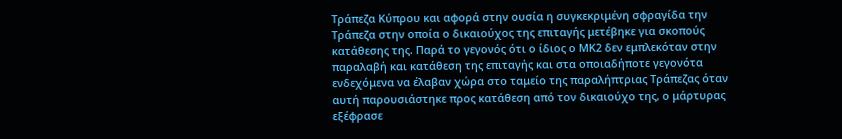Τράπεζα Κύπρου και αφορά στην ουσία η συγκεκριμένη σφραγίδα την Τράπεζα στην οποία ο δικαιούχος της επιταγής μετέβηκε για σκοπούς κατάθεσης της. Παρά το γεγονός ότι ο ίδιος ο ΜΚ2 δεν εμπλεκόταν στην παραλαβή και κατάθεση της επιταγής και στα οποιαδήποτε γεγονότα ενδεχόμενα να έλαβαν χώρα στο ταμείο της παραλήπτριας Τράπεζας όταν αυτή παρουσιάστηκε προς κατάθεση από τον δικαιούχο της, ο μάρτυρας εξέφρασε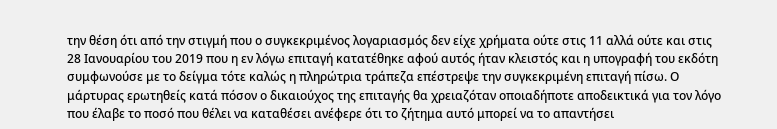την θέση ότι από την στιγμή που ο συγκεκριμένος λογαριασμός δεν είχε χρήματα ούτε στις 11 αλλά ούτε και στις 28 Ιανουαρίου του 2019 που η εν λόγω επιταγή κατατέθηκε αφού αυτός ήταν κλειστός και η υπογραφή του εκδότη συμφωνούσε με το δείγμα τότε καλώς η πληρώτρια τράπεζα επέστρεψε την συγκεκριμένη επιταγή πίσω. Ο μάρτυρας ερωτηθείς κατά πόσον ο δικαιούχος της επιταγής θα χρειαζόταν οποιαδήποτε αποδεικτικά για τον λόγο που έλαβε το ποσό που θέλει να καταθέσει ανέφερε ότι το ζήτημα αυτό μπορεί να το απαντήσει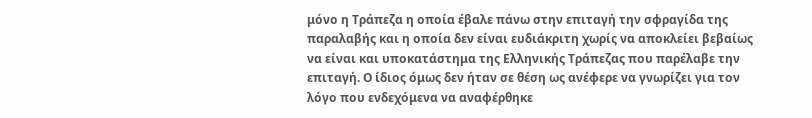μόνο η Τράπεζα η οποία έβαλε πάνω στην επιταγή την σφραγίδα της παραλαβής και η οποία δεν είναι ευδιάκριτη χωρίς να αποκλείει βεβαίως να είναι και υποκατάστημα της Ελληνικής Τράπεζας που παρέλαβε την επιταγή. Ο ίδιος όμως δεν ήταν σε θέση ως ανέφερε να γνωρίζει για τον λόγο που ενδεχόμενα να αναφέρθηκε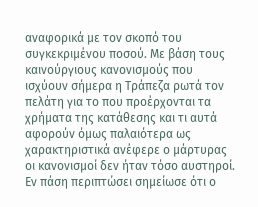αναφορικά με τον σκοπό του συγκεκριμένου ποσού. Με βάση τους καινούργιους κανονισμούς που ισχύουν σήμερα η Τράπεζα ρωτά τον πελάτη για το που προέρχονται τα χρήματα της κατάθεσης και τι αυτά αφορούν όμως παλαιότερα ως χαρακτηριστικά ανέφερε ο μάρτυρας οι κανονισμοί δεν ήταν τόσο αυστηροί. Εν πάση περιπτώσει σημείωσε ότι ο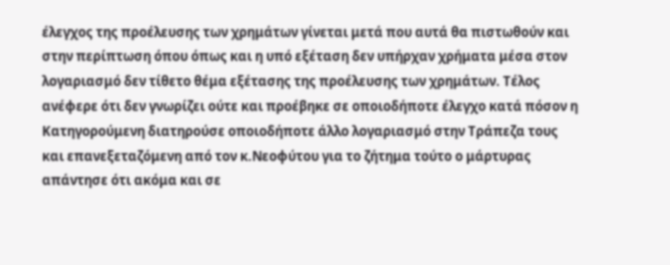έλεγχος της προέλευσης των χρημάτων γίνεται μετά που αυτά θα πιστωθούν και στην περίπτωση όπου όπως και η υπό εξέταση δεν υπήρχαν χρήματα μέσα στον λογαριασμό δεν τίθετο θέμα εξέτασης της προέλευσης των χρημάτων. Τέλος ανέφερε ότι δεν γνωρίζει ούτε και προέβηκε σε οποιοδήποτε έλεγχο κατά πόσον η Κατηγορούμενη διατηρούσε οποιοδήποτε άλλο λογαριασμό στην Τράπεζα τους και επανεξεταζόμενη από τον κ.Νεοφύτου για το ζήτημα τούτο ο μάρτυρας απάντησε ότι ακόμα και σε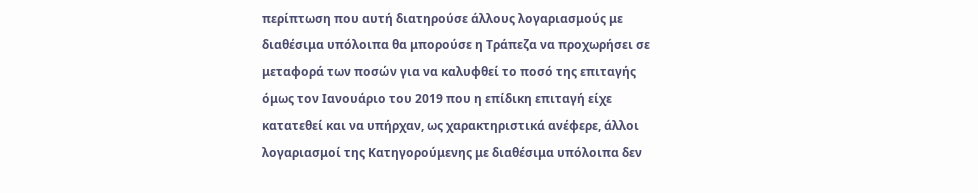περίπτωση που αυτή διατηρούσε άλλους λογαριασμούς με διαθέσιμα υπόλοιπα θα μπορούσε η Τράπεζα να προχωρήσει σε μεταφορά των ποσών για να καλυφθεί το ποσό της επιταγής όμως τον Ιανουάριο του 2019 που η επίδικη επιταγή είχε κατατεθεί και να υπήρχαν, ως χαρακτηριστικά ανέφερε, άλλοι λογαριασμοί της Κατηγορούμενης με διαθέσιμα υπόλοιπα δεν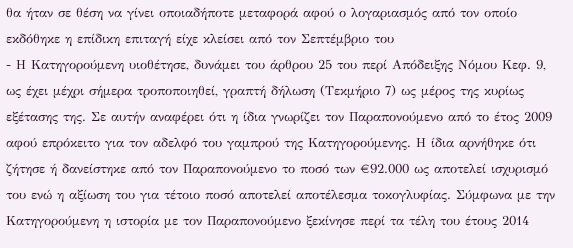θα ήταν σε θέση να γίνει οποιαδήποτε μεταφορά αφού ο λογαριασμός από τον οποίο εκδόθηκε η επίδικη επιταγή είχε κλείσει από τον Σεπτέμβριο του
- Η Κατηγορούμενη υιοθέτησε, δυνάμει του άρθρου 25 του περί Απόδειξης Νόμου Κεφ. 9, ως έχει μέχρι σήμερα τροποποιηθεί, γραπτή δήλωση (Τεκμήριο 7) ως μέρος της κυρίως εξέτασης της. Σε αυτήν αναφέρει ότι η ίδια γνωρίζει τον Παραπονούμενο από το έτος 2009 αφού επρόκειτο για τον αδελφό του γαμπρού της Κατηγορούμενης. Η ίδια αρνήθηκε ότι ζήτησε ή δανείστηκε από τον Παραπονούμενο το ποσό των €92.000 ως αποτελεί ισχυρισμό του ενώ η αξίωση του για τέτοιο ποσό αποτελεί αποτέλεσμα τοκογλυφίας. Σύμφωνα με την Κατηγορούμενη η ιστορία με τον Παραπονούμενο ξεκίνησε περί τα τέλη του έτους 2014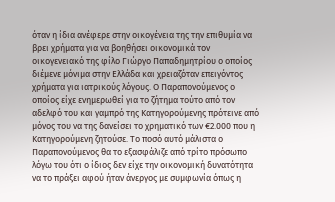όταν η ίδια ανέφερε στην οικογένεια της την επιθυμία να βρει χρήματα για να βοηθήσει οικονομικά τον οικογενειακό της φίλο Γιώργο Παπαδημητρίου ο οποίος διέμενε μόνιμα στην Ελλάδα και χρειαζόταν επειγόντος χρήματα για ιατρικούς λόγους. Ο Παραπονούμενος ο οποίος είχε ενημερωθεί για το ζήτημα τούτο από τον αδελφό του και γαμπρό της Κατηγορούμενης πρότεινε από μόνος του να της δανείσει το χρηματικό των €2.000 που η Κατηγορούμενη ζητούσε. Το ποσό αυτό μάλιστα ο Παραπονούμενος θα το εξασφάλιζε από τρίτο πρόσωπο λόγω του ότι ο ίδιος δεν είχε την οικονομική δυνατότητα να το πράξει αφού ήταν άνεργος με συμφωνία όπως η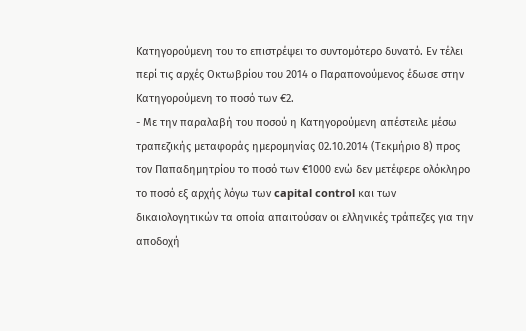Κατηγορούμενη του το επιστρέψει το συντομότερο δυνατό. Εν τέλει περί τις αρχές Οκτωβρίου του 2014 ο Παραπονούμενος έδωσε στην Κατηγορούμενη το ποσό των €2.
- Με την παραλαβή του ποσού η Κατηγορούμενη απέστειλε μέσω τραπεζικής μεταφοράς ημερομηνίας 02.10.2014 (Τεκμήριο 8) προς τον Παπαδημητρίου το ποσό των €1000 ενώ δεν μετέφερε ολόκληρο το ποσό εξ αρχής λόγω των capital control και των δικαιολογητικών τα οποία απαιτούσαν οι ελληνικές τράπεζες για την αποδοχή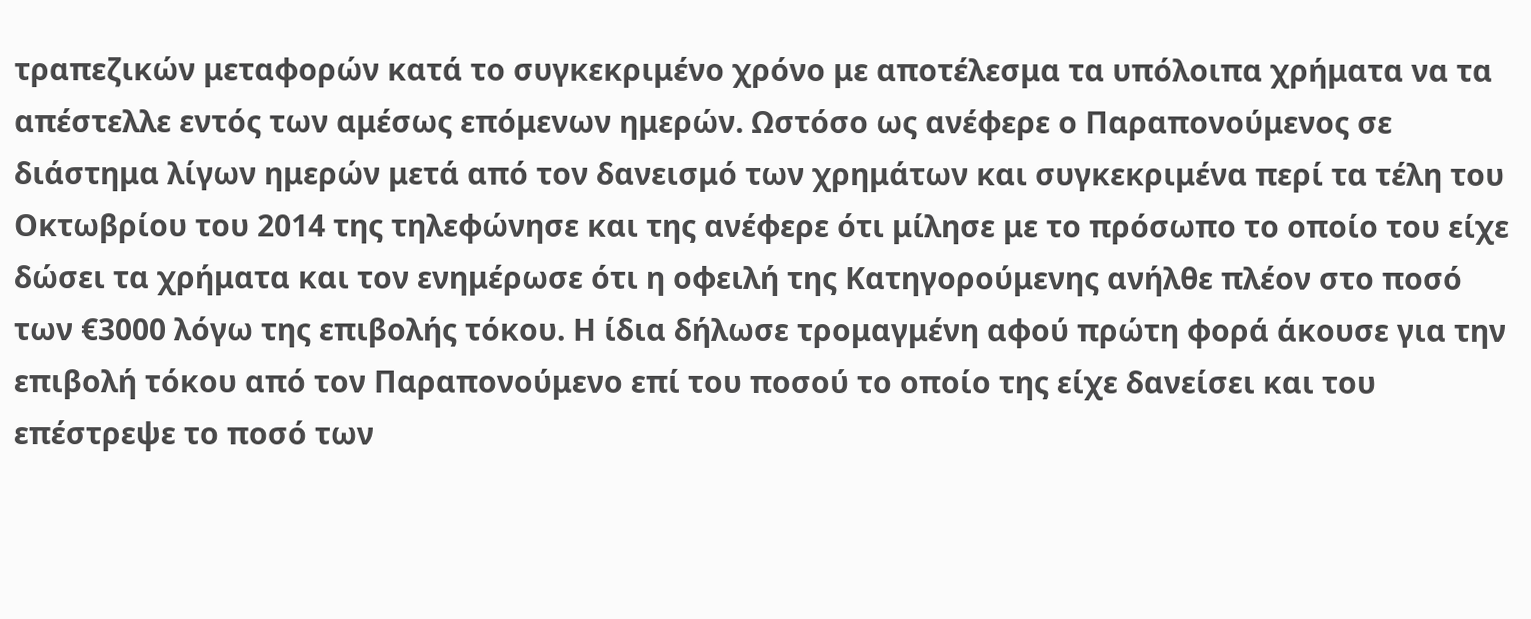τραπεζικών μεταφορών κατά το συγκεκριμένο χρόνο με αποτέλεσμα τα υπόλοιπα χρήματα να τα απέστελλε εντός των αμέσως επόμενων ημερών. Ωστόσο ως ανέφερε ο Παραπονούμενος σε διάστημα λίγων ημερών μετά από τον δανεισμό των χρημάτων και συγκεκριμένα περί τα τέλη του Οκτωβρίου του 2014 της τηλεφώνησε και της ανέφερε ότι μίλησε με το πρόσωπο το οποίο του είχε δώσει τα χρήματα και τον ενημέρωσε ότι η οφειλή της Κατηγορούμενης ανήλθε πλέον στο ποσό των €3000 λόγω της επιβολής τόκου. Η ίδια δήλωσε τρομαγμένη αφού πρώτη φορά άκουσε για την επιβολή τόκου από τον Παραπονούμενο επί του ποσού το οποίο της είχε δανείσει και του επέστρεψε το ποσό των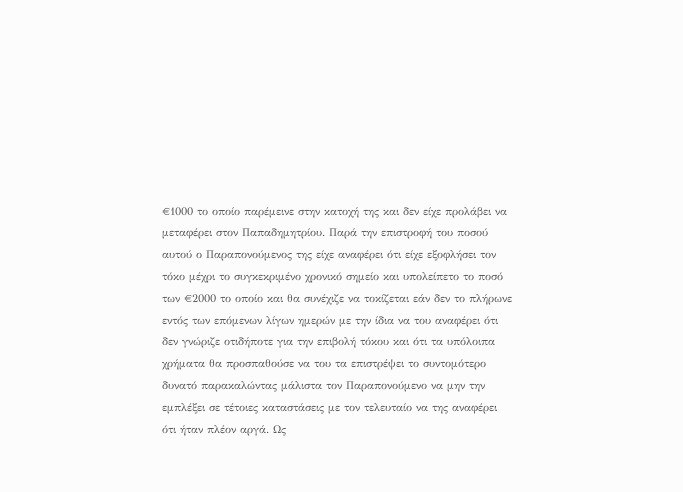€1000 το οποίο παρέμεινε στην κατοχή της και δεν είχε προλάβει να μεταφέρει στον Παπαδημητρίου. Παρά την επιστροφή του ποσού αυτού ο Παραπονούμενος της είχε αναφέρει ότι είχε εξοφλήσει τον τόκο μέχρι το συγκεκριμένο χρονικό σημείο και υπολείπετο το ποσό των €2000 το οποίο και θα συνέχιζε να τοκίζεται εάν δεν το πλήρωνε εντός των επόμενων λίγων ημερών με την ίδια να του αναφέρει ότι δεν γνώριζε οτιδήποτε για την επιβολή τόκου και ότι τα υπόλοιπα χρήματα θα προσπαθούσε να του τα επιστρέψει το συντομότερο δυνατό παρακαλώντας μάλιστα τον Παραπονούμενο να μην την εμπλέξει σε τέτοιες καταστάσεις με τον τελευταίο να της αναφέρει ότι ήταν πλέον αργά. Ως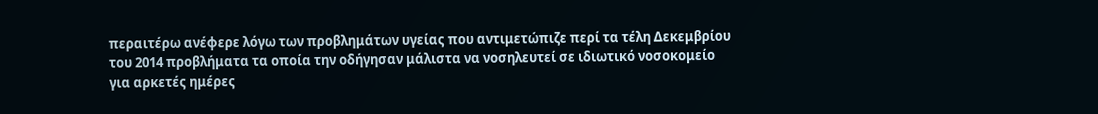περαιτέρω ανέφερε λόγω των προβλημάτων υγείας που αντιμετώπιζε περί τα τέλη Δεκεμβρίου του 2014 προβλήματα τα οποία την οδήγησαν μάλιστα να νοσηλευτεί σε ιδιωτικό νοσοκομείο για αρκετές ημέρες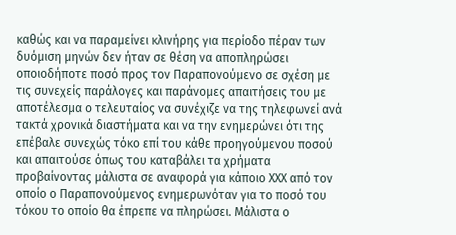καθώς και να παραμείνει κλινήρης για περίοδο πέραν των δυόμιση μηνών δεν ήταν σε θέση να αποπληρώσει οποιοδήποτε ποσό προς τον Παραπονούμενο σε σχέση με τις συνεχείς παράλογες και παράνομες απαιτήσεις του με αποτέλεσμα ο τελευταίος να συνέχιζε να της τηλεφωνεί ανά τακτά χρονικά διαστήματα και να την ενημερώνει ότι της επέβαλε συνεχώς τόκο επί του κάθε προηγούμενου ποσού και απαιτούσε όπως του καταβάλει τα χρήματα προβαίνοντας μάλιστα σε αναφορά για κάποιο ΧΧΧ από τον οποίο ο Παραπονούμενος ενημερωνόταν για το ποσό του τόκου το οποίο θα έπρεπε να πληρώσει. Μάλιστα ο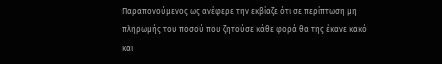Παραπονούμενος ως ανέφερε την εκβίαζε ότι σε περίπτωση μη πληρωμής του ποσού που ζητούσε κάθε φορά θα της έκανε κακό και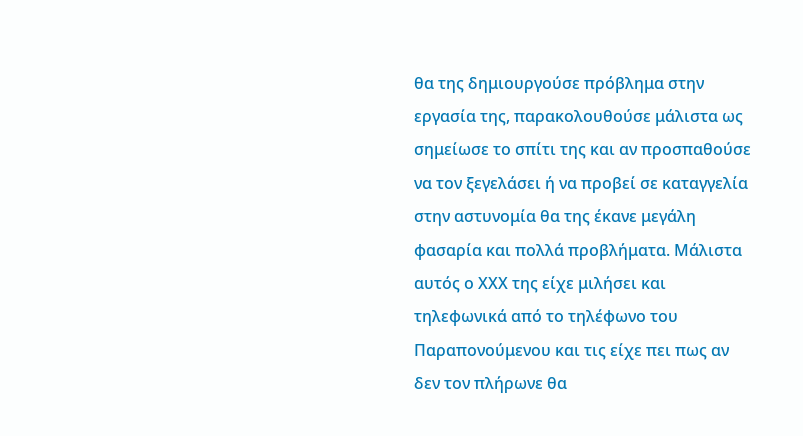θα της δημιουργούσε πρόβλημα στην εργασία της, παρακολουθούσε μάλιστα ως σημείωσε το σπίτι της και αν προσπαθούσε να τον ξεγελάσει ή να προβεί σε καταγγελία στην αστυνομία θα της έκανε μεγάλη φασαρία και πολλά προβλήματα. Μάλιστα αυτός ο ΧΧΧ της είχε μιλήσει και τηλεφωνικά από το τηλέφωνο του Παραπονούμενου και τις είχε πει πως αν δεν τον πλήρωνε θα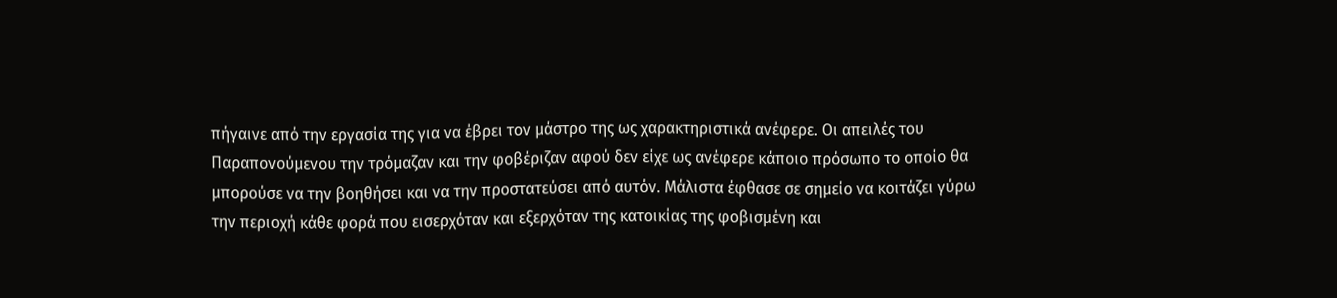πήγαινε από την εργασία της για να έβρει τον μάστρο της ως χαρακτηριστικά ανέφερε. Οι απειλές του Παραπονούμενου την τρόμαζαν και την φοβέριζαν αφού δεν είχε ως ανέφερε κάποιο πρόσωπο το οποίο θα μπορούσε να την βοηθήσει και να την προστατεύσει από αυτόν. Μάλιστα έφθασε σε σημείο να κοιτάζει γύρω την περιοχή κάθε φορά που εισερχόταν και εξερχόταν της κατοικίας της φοβισμένη και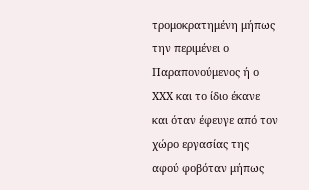τρομοκρατημένη μήπως την περιμένει ο Παραπονούμενος ή ο ΧΧΧ και το ίδιο έκανε και όταν έφευγε από τον χώρο εργασίας της αφού φοβόταν μήπως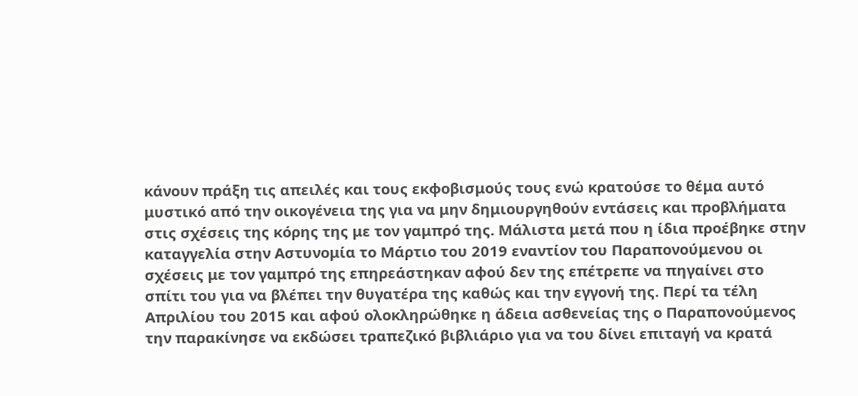κάνουν πράξη τις απειλές και τους εκφοβισμούς τους ενώ κρατούσε το θέμα αυτό μυστικό από την οικογένεια της για να μην δημιουργηθούν εντάσεις και προβλήματα στις σχέσεις της κόρης της με τον γαμπρό της. Μάλιστα μετά που η ίδια προέβηκε στην καταγγελία στην Αστυνομία το Μάρτιο του 2019 εναντίον του Παραπονούμενου οι σχέσεις με τον γαμπρό της επηρεάστηκαν αφού δεν της επέτρεπε να πηγαίνει στο σπίτι του για να βλέπει την θυγατέρα της καθώς και την εγγονή της. Περί τα τέλη Απριλίου του 2015 και αφού ολοκληρώθηκε η άδεια ασθενείας της ο Παραπονούμενος την παρακίνησε να εκδώσει τραπεζικό βιβλιάριο για να του δίνει επιταγή να κρατά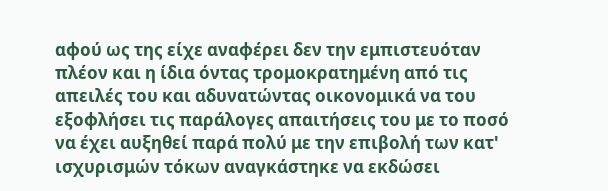αφού ως της είχε αναφέρει δεν την εμπιστευόταν πλέον και η ίδια όντας τρομοκρατημένη από τις απειλές του και αδυνατώντας οικονομικά να του εξοφλήσει τις παράλογες απαιτήσεις του με το ποσό να έχει αυξηθεί παρά πολύ με την επιβολή των κατ' ισχυρισμών τόκων αναγκάστηκε να εκδώσει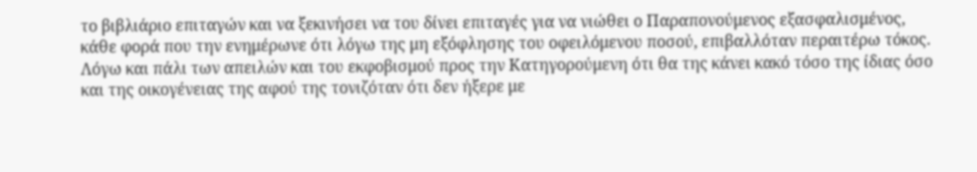το βιβλιάριο επιταγών και να ξεκινήσει να του δίνει επιταγές για να νιώθει ο Παραπονούμενος εξασφαλισμένος, κάθε φορά που την ενημέρωνε ότι λόγω της μη εξόφλησης του οφειλόμενου ποσού, επιβαλλόταν περαιτέρω τόκος. Λόγω και πάλι των απειλών και του εκφοβισμού προς την Κατηγορούμενη ότι θα της κάνει κακό τόσο της ίδιας όσο και της οικογένειας της αφού της τονιζόταν ότι δεν ήξερε με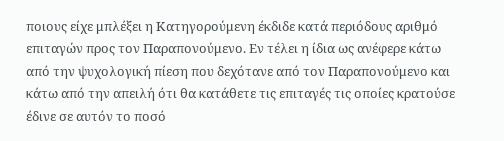ποιους είχε μπλέξει η Κατηγορούμενη έκδιδε κατά περιόδους αριθμό επιταγών προς τον Παραπονούμενο. Εν τέλει η ίδια ως ανέφερε κάτω από την ψυχολογική πίεση που δεχότανε από τον Παραπονούμενο και κάτω από την απειλή ότι θα κατάθετε τις επιταγές τις οποίες κρατούσε έδινε σε αυτόν το ποσό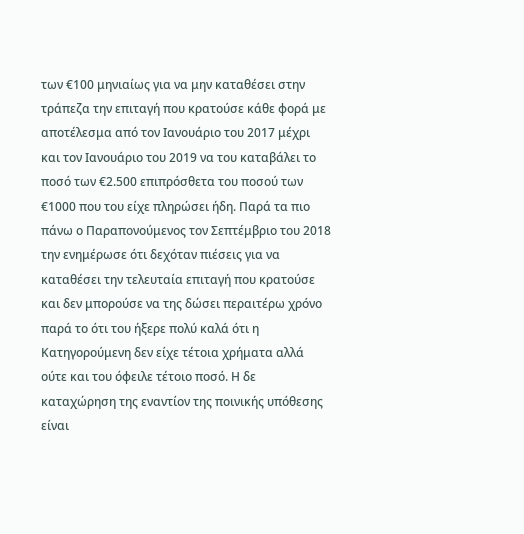των €100 μηνιαίως για να μην καταθέσει στην τράπεζα την επιταγή που κρατούσε κάθε φορά με αποτέλεσμα από τον Ιανουάριο του 2017 μέχρι και τον Ιανουάριο του 2019 να του καταβάλει το ποσό των €2.500 επιπρόσθετα του ποσού των €1000 που του είχε πληρώσει ήδη. Παρά τα πιο πάνω ο Παραπονούμενος τον Σεπτέμβριο του 2018 την ενημέρωσε ότι δεχόταν πιέσεις για να καταθέσει την τελευταία επιταγή που κρατούσε και δεν μπορούσε να της δώσει περαιτέρω χρόνο παρά το ότι του ήξερε πολύ καλά ότι η Κατηγορούμενη δεν είχε τέτοια χρήματα αλλά ούτε και του όφειλε τέτοιο ποσό. Η δε καταχώρηση της εναντίον της ποινικής υπόθεσης είναι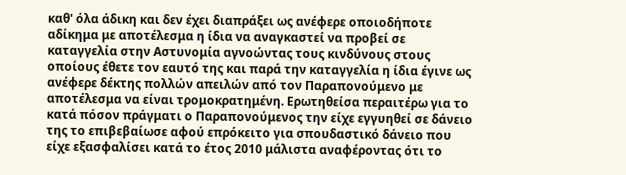καθ' όλα άδικη και δεν έχει διαπράξει ως ανέφερε οποιοδήποτε αδίκημα με αποτέλεσμα η ίδια να αναγκαστεί να προβεί σε καταγγελία στην Αστυνομία αγνοώντας τους κινδύνους στους οποίους έθετε τον εαυτό της και παρά την καταγγελία η ίδια έγινε ως ανέφερε δέκτης πολλών απειλών από τον Παραπονούμενο με αποτέλεσμα να είναι τρομοκρατημένη. Ερωτηθείσα περαιτέρω για το κατά πόσον πράγματι ο Παραπονούμενος την είχε εγγυηθεί σε δάνειο της το επιβεβαίωσε αφού επρόκειτο για σπουδαστικό δάνειο που είχε εξασφαλίσει κατά το έτος 2010 μάλιστα αναφέροντας ότι το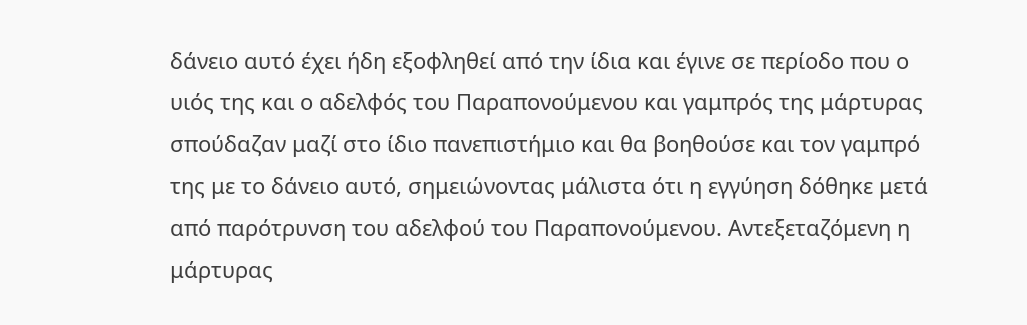δάνειο αυτό έχει ήδη εξοφληθεί από την ίδια και έγινε σε περίοδο που ο υιός της και ο αδελφός του Παραπονούμενου και γαμπρός της μάρτυρας σπούδαζαν μαζί στο ίδιο πανεπιστήμιο και θα βοηθούσε και τον γαμπρό της με το δάνειο αυτό, σημειώνοντας μάλιστα ότι η εγγύηση δόθηκε μετά από παρότρυνση του αδελφού του Παραπονούμενου. Αντεξεταζόμενη η μάρτυρας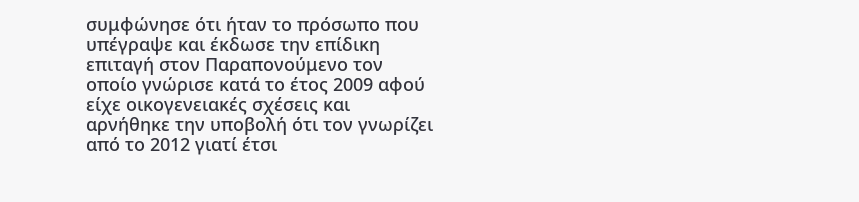συμφώνησε ότι ήταν το πρόσωπο που υπέγραψε και έκδωσε την επίδικη επιταγή στον Παραπονούμενο τον οποίο γνώρισε κατά το έτος 2009 αφού είχε οικογενειακές σχέσεις και αρνήθηκε την υποβολή ότι τον γνωρίζει από το 2012 γιατί έτσι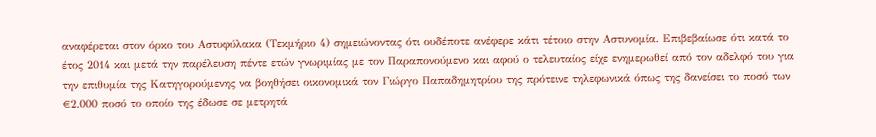αναφέρεται στον όρκο του Αστυφύλακα (Τεκμήριο 4) σημειώνοντας ότι ουδέποτε ανέφερε κάτι τέτοιο στην Αστυνομία. Επιβεβαίωσε ότι κατά το έτος 2014 και μετά την παρέλευση πέντε ετών γνωριμίας με τον Παραπονούμενο και αφού ο τελευταίος είχε ενημερωθεί από τον αδελφό του για την επιθυμία της Κατηγορούμενης να βοηθήσει οικονομικά τον Γιώργο Παπαδημητρίου της πρότεινε τηλεφωνικά όπως της δανείσει το ποσό των €2.000 ποσό το οποίο της έδωσε σε μετρητά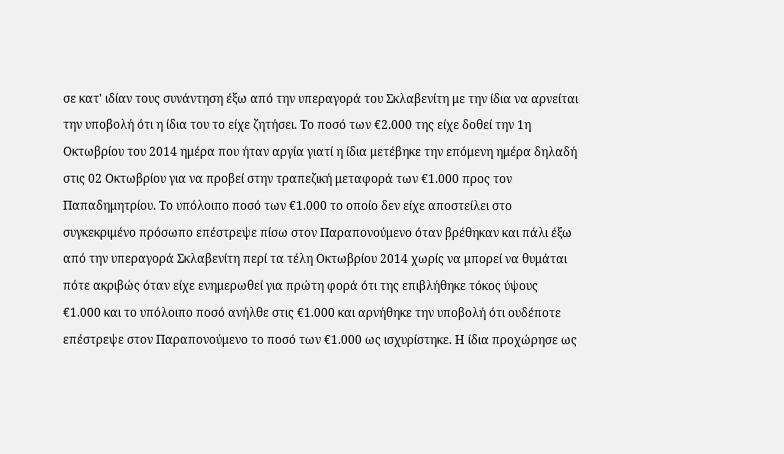σε κατ' ιδίαν τους συνάντηση έξω από την υπεραγορά του Σκλαβενίτη με την ίδια να αρνείται την υποβολή ότι η ίδια του το είχε ζητήσει. Το ποσό των €2.000 της είχε δοθεί την 1η Οκτωβρίου του 2014 ημέρα που ήταν αργία γιατί η ίδια μετέβηκε την επόμενη ημέρα δηλαδή στις 02 Οκτωβρίου για να προβεί στην τραπεζική μεταφορά των €1.000 προς τον Παπαδημητρίου. Το υπόλοιπο ποσό των €1.000 το οποίο δεν είχε αποστείλει στο συγκεκριμένο πρόσωπο επέστρεψε πίσω στον Παραπονούμενο όταν βρέθηκαν και πάλι έξω από την υπεραγορά Σκλαβενίτη περί τα τέλη Οκτωβρίου 2014 χωρίς να μπορεί να θυμάται πότε ακριβώς όταν είχε ενημερωθεί για πρώτη φορά ότι της επιβλήθηκε τόκος ύψους €1.000 και το υπόλοιπο ποσό ανήλθε στις €1.000 και αρνήθηκε την υποβολή ότι ουδέποτε επέστρεψε στον Παραπονούμενο το ποσό των €1.000 ως ισχυρίστηκε. Η ίδια προχώρησε ως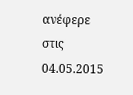ανέφερε στις 04.05.2015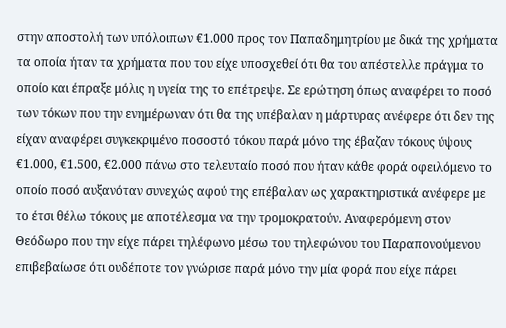στην αποστολή των υπόλοιπων €1.000 προς τον Παπαδημητρίου με δικά της χρήματα τα οποία ήταν τα χρήματα που του είχε υποσχεθεί ότι θα του απέστελλε πράγμα το οποίο και έπραξε μόλις η υγεία της το επέτρεψε. Σε ερώτηση όπως αναφέρει το ποσό των τόκων που την ενημέρωναν ότι θα της υπέβαλαν η μάρτυρας ανέφερε ότι δεν της είχαν αναφέρει συγκεκριμένο ποσοστό τόκου παρά μόνο της έβαζαν τόκους ύψους €1.000, €1.500, €2.000 πάνω στο τελευταίο ποσό που ήταν κάθε φορά οφειλόμενο το οποίο ποσό αυξανόταν συνεχώς αφού της επέβαλαν ως χαρακτηριστικά ανέφερε με το έτσι θέλω τόκους με αποτέλεσμα να την τρομοκρατούν. Αναφερόμενη στον Θεόδωρο που την είχε πάρει τηλέφωνο μέσω του τηλεφώνου του Παραπονούμενου επιβεβαίωσε ότι ουδέποτε τον γνώρισε παρά μόνο την μία φορά που είχε πάρει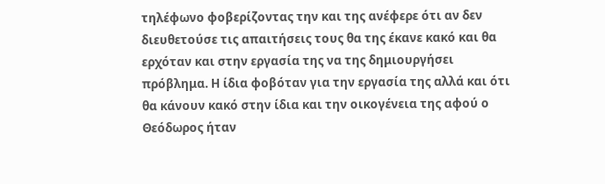τηλέφωνο φοβερίζοντας την και της ανέφερε ότι αν δεν διευθετούσε τις απαιτήσεις τους θα της έκανε κακό και θα ερχόταν και στην εργασία της να της δημιουργήσει πρόβλημα. Η ίδια φοβόταν για την εργασία της αλλά και ότι θα κάνουν κακό στην ίδια και την οικογένεια της αφού ο Θεόδωρος ήταν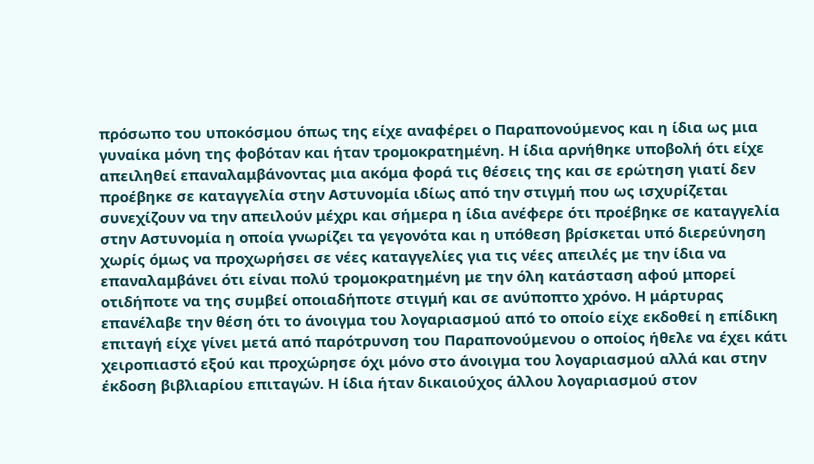πρόσωπο του υποκόσμου όπως της είχε αναφέρει ο Παραπονούμενος και η ίδια ως μια γυναίκα μόνη της φοβόταν και ήταν τρομοκρατημένη. Η ίδια αρνήθηκε υποβολή ότι είχε απειληθεί επαναλαμβάνοντας μια ακόμα φορά τις θέσεις της και σε ερώτηση γιατί δεν προέβηκε σε καταγγελία στην Αστυνομία ιδίως από την στιγμή που ως ισχυρίζεται συνεχίζουν να την απειλούν μέχρι και σήμερα η ίδια ανέφερε ότι προέβηκε σε καταγγελία στην Αστυνομία η οποία γνωρίζει τα γεγονότα και η υπόθεση βρίσκεται υπό διερεύνηση χωρίς όμως να προχωρήσει σε νέες καταγγελίες για τις νέες απειλές με την ίδια να επαναλαμβάνει ότι είναι πολύ τρομοκρατημένη με την όλη κατάσταση αφού μπορεί οτιδήποτε να της συμβεί οποιαδήποτε στιγμή και σε ανύποπτο χρόνο. Η μάρτυρας επανέλαβε την θέση ότι το άνοιγμα του λογαριασμού από το οποίο είχε εκδοθεί η επίδικη επιταγή είχε γίνει μετά από παρότρυνση του Παραπονούμενου ο οποίος ήθελε να έχει κάτι χειροπιαστό εξού και προχώρησε όχι μόνο στο άνοιγμα του λογαριασμού αλλά και στην έκδοση βιβλιαρίου επιταγών. Η ίδια ήταν δικαιούχος άλλου λογαριασμού στον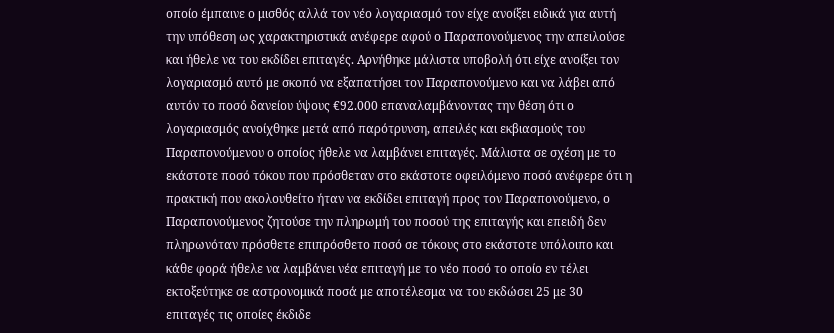οποίο έμπαινε ο μισθός αλλά τον νέο λογαριασμό τον είχε ανοίξει ειδικά για αυτή την υπόθεση ως χαρακτηριστικά ανέφερε αφού ο Παραπονούμενος την απειλούσε και ήθελε να του εκδίδει επιταγές. Αρνήθηκε μάλιστα υποβολή ότι είχε ανοίξει τον λογαριασμό αυτό με σκοπό να εξαπατήσει τον Παραπονούμενο και να λάβει από αυτόν το ποσό δανείου ύψους €92.000 επαναλαμβάνοντας την θέση ότι ο λογαριασμός ανοίχθηκε μετά από παρότρυνση, απειλές και εκβιασμούς του Παραπονούμενου ο οποίος ήθελε να λαμβάνει επιταγές. Μάλιστα σε σχέση με το εκάστοτε ποσό τόκου που πρόσθεταν στο εκάστοτε οφειλόμενο ποσό ανέφερε ότι η πρακτική που ακολουθείτο ήταν να εκδίδει επιταγή προς τον Παραπονούμενο, ο Παραπονούμενος ζητούσε την πληρωμή του ποσού της επιταγής και επειδή δεν πληρωνόταν πρόσθετε επιπρόσθετο ποσό σε τόκους στο εκάστοτε υπόλοιπο και κάθε φορά ήθελε να λαμβάνει νέα επιταγή με το νέο ποσό το οποίο εν τέλει εκτοξεύτηκε σε αστρονομικά ποσά με αποτέλεσμα να του εκδώσει 25 με 30 επιταγές τις οποίες έκδιδε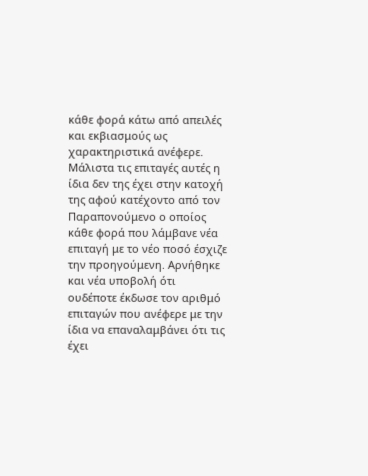κάθε φορά κάτω από απειλές και εκβιασμούς ως χαρακτηριστικά ανέφερε. Μάλιστα τις επιταγές αυτές η ίδια δεν της έχει στην κατοχή της αφού κατέχοντο από τον Παραπονούμενο ο οποίος κάθε φορά που λάμβανε νέα επιταγή με το νέο ποσό έσχιζε την προηγούμενη. Αρνήθηκε και νέα υποβολή ότι ουδέποτε έκδωσε τον αριθμό επιταγών που ανέφερε με την ίδια να επαναλαμβάνει ότι τις έχει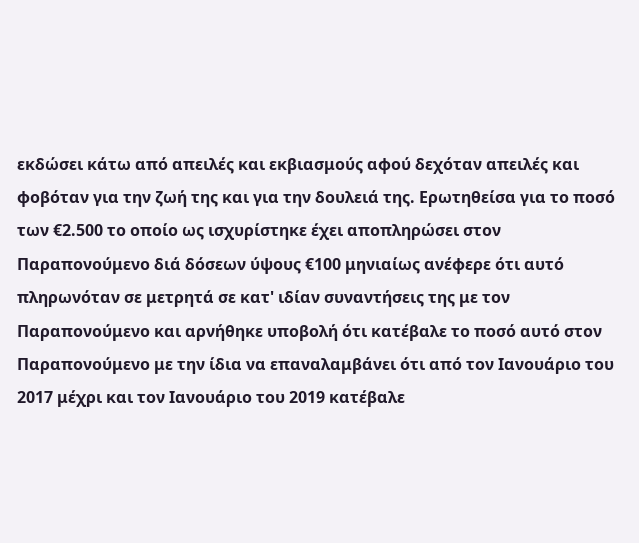εκδώσει κάτω από απειλές και εκβιασμούς αφού δεχόταν απειλές και φοβόταν για την ζωή της και για την δουλειά της. Ερωτηθείσα για το ποσό των €2.500 το οποίο ως ισχυρίστηκε έχει αποπληρώσει στον Παραπονούμενο διά δόσεων ύψους €100 μηνιαίως ανέφερε ότι αυτό πληρωνόταν σε μετρητά σε κατ' ιδίαν συναντήσεις της με τον Παραπονούμενο και αρνήθηκε υποβολή ότι κατέβαλε το ποσό αυτό στον Παραπονούμενο με την ίδια να επαναλαμβάνει ότι από τον Ιανουάριο του 2017 μέχρι και τον Ιανουάριο του 2019 κατέβαλε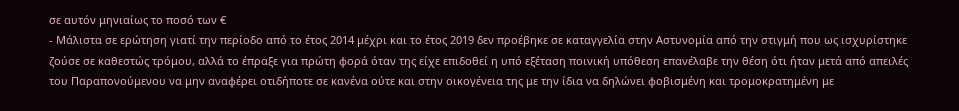σε αυτόν μηνιαίως το ποσό των €
- Μάλιστα σε ερώτηση γιατί την περίοδο από το έτος 2014 μέχρι και το έτος 2019 δεν προέβηκε σε καταγγελία στην Αστυνομία από την στιγμή που ως ισχυρίστηκε ζούσε σε καθεστώς τρόμου, αλλά το έπραξε για πρώτη φορά όταν της είχε επιδοθεί η υπό εξέταση ποινική υπόθεση επανέλαβε την θέση ότι ήταν μετά από απειλές του Παραπονούμενου να μην αναφέρει οτιδήποτε σε κανένα ούτε και στην οικογένεια της με την ίδια να δηλώνει φοβισμένη και τρομοκρατημένη με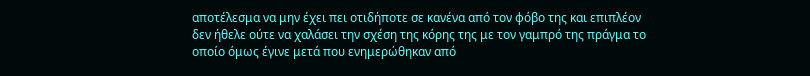αποτέλεσμα να μην έχει πει οτιδήποτε σε κανένα από τον φόβο της και επιπλέον δεν ήθελε ούτε να χαλάσει την σχέση της κόρης της με τον γαμπρό της πράγμα το οποίο όμως έγινε μετά που ενημερώθηκαν από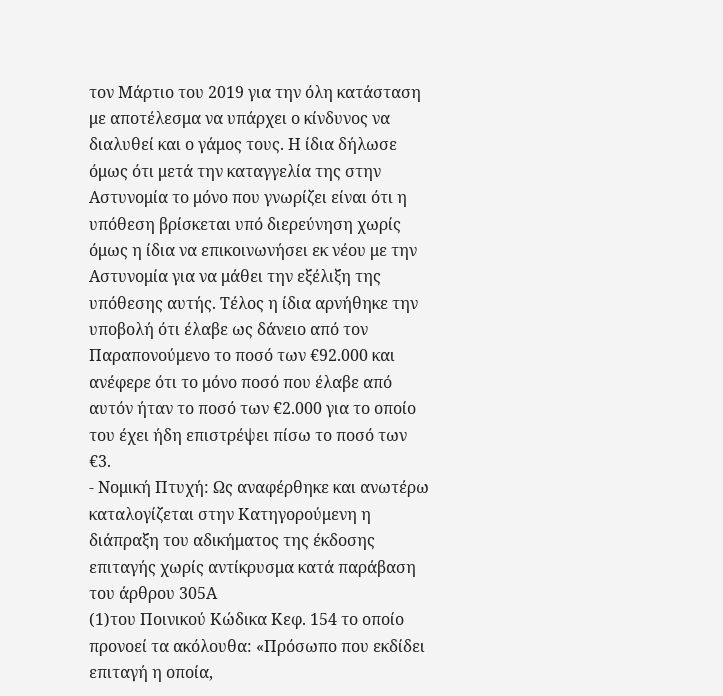τον Μάρτιο του 2019 για την όλη κατάσταση με αποτέλεσμα να υπάρχει ο κίνδυνος να διαλυθεί και ο γάμος τους. Η ίδια δήλωσε όμως ότι μετά την καταγγελία της στην Αστυνομία το μόνο που γνωρίζει είναι ότι η υπόθεση βρίσκεται υπό διερεύνηση χωρίς όμως η ίδια να επικοινωνήσει εκ νέου με την Αστυνομία για να μάθει την εξέλιξη της υπόθεσης αυτής. Τέλος η ίδια αρνήθηκε την υποβολή ότι έλαβε ως δάνειο από τον Παραπονούμενο το ποσό των €92.000 και ανέφερε ότι το μόνο ποσό που έλαβε από αυτόν ήταν το ποσό των €2.000 για το οποίο του έχει ήδη επιστρέψει πίσω το ποσό των €3.
- Νομική Πτυχή: Ως αναφέρθηκε και ανωτέρω καταλογίζεται στην Κατηγορούμενη η διάπραξη του αδικήματος της έκδοσης επιταγής χωρίς αντίκρυσμα κατά παράβαση του άρθρου 305Α
(1)του Ποινικού Κώδικα Κεφ. 154 το οποίο προνοεί τα ακόλουθα: «Πρόσωπο που εκδίδει επιταγή η οποία,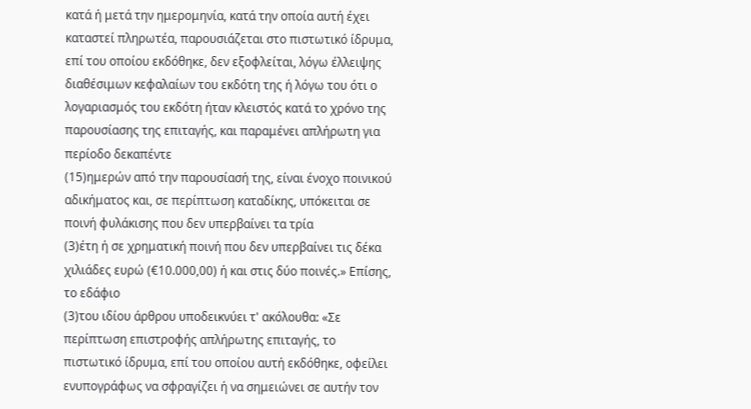κατά ή μετά την ημερομηνία, κατά την οποία αυτή έχει καταστεί πληρωτέα, παρουσιάζεται στο πιστωτικό ίδρυμα, επί του οποίου εκδόθηκε, δεν εξοφλείται, λόγω έλλειψης διαθέσιμων κεφαλαίων του εκδότη της ή λόγω του ότι ο λογαριασμός του εκδότη ήταν κλειστός κατά το χρόνο της παρουσίασης της επιταγής, και παραμένει απλήρωτη για περίοδο δεκαπέντε
(15)ημερών από την παρουσίασή της, είναι ένοχο ποινικού αδικήματος και, σε περίπτωση καταδίκης, υπόκειται σε ποινή φυλάκισης που δεν υπερβαίνει τα τρία
(3)έτη ή σε χρηματική ποινή που δεν υπερβαίνει τις δέκα χιλιάδες ευρώ (€10.000,00) ή και στις δύο ποινές.» Επίσης, το εδάφιο
(3)του ιδίου άρθρου υποδεικνύει τ' ακόλουθα: «Σε περίπτωση επιστροφής απλήρωτης επιταγής, το πιστωτικό ίδρυμα, επί του οποίου αυτή εκδόθηκε, οφείλει ενυπογράφως να σφραγίζει ή να σημειώνει σε αυτήν τον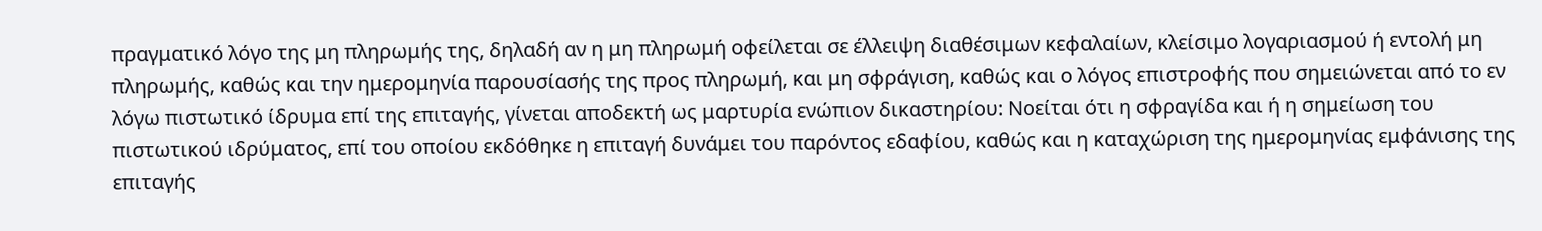πραγματικό λόγο της μη πληρωμής της, δηλαδή αν η μη πληρωμή οφείλεται σε έλλειψη διαθέσιμων κεφαλαίων, κλείσιμο λογαριασμού ή εντολή μη πληρωμής, καθώς και την ημερομηνία παρουσίασής της προς πληρωμή, και μη σφράγιση, καθώς και ο λόγος επιστροφής που σημειώνεται από το εν λόγω πιστωτικό ίδρυμα επί της επιταγής, γίνεται αποδεκτή ως μαρτυρία ενώπιον δικαστηρίου: Νοείται ότι η σφραγίδα και ή η σημείωση του πιστωτικού ιδρύματος, επί του οποίου εκδόθηκε η επιταγή δυνάμει του παρόντος εδαφίου, καθώς και η καταχώριση της ημερομηνίας εμφάνισης της επιταγής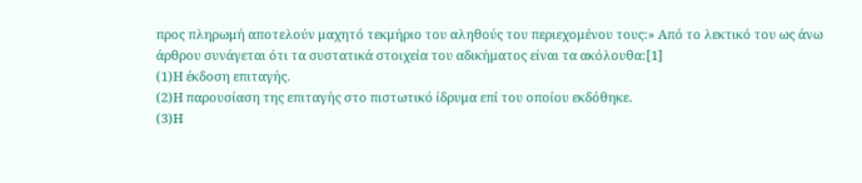προς πληρωμή αποτελούν μαχητό τεκμήριο του αληθούς του περιεχομένου τους:» Από το λεκτικό του ως άνω άρθρου συνάγεται ότι τα συστατικά στοιχεία του αδικήματος είναι τα ακόλουθα:[1]
(1)Η έκδοση επιταγής.
(2)Η παρουσίαση της επιταγής στο πιστωτικό ίδρυμα επί του οποίου εκδόθηκε.
(3)Η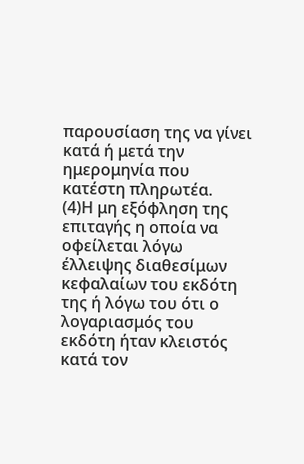παρουσίαση της να γίνει κατά ή μετά την ημερομηνία που κατέστη πληρωτέα.
(4)Η μη εξόφληση της επιταγής η οποία να οφείλεται λόγω έλλειψης διαθεσίμων κεφαλαίων του εκδότη της ή λόγω του ότι ο λογαριασμός του εκδότη ήταν κλειστός κατά τον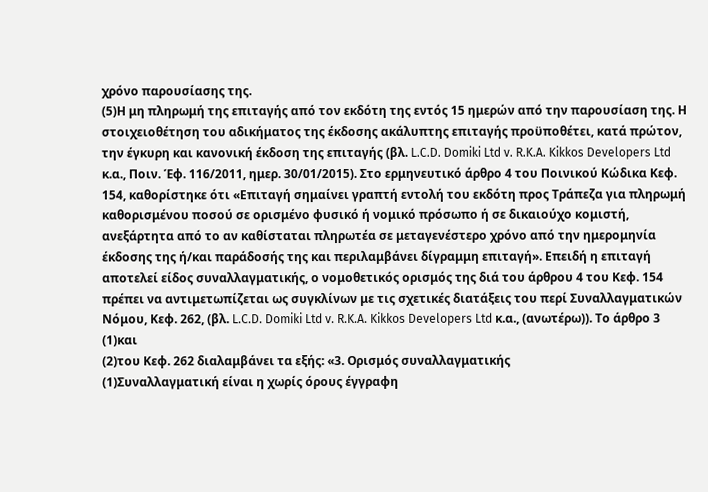χρόνο παρουσίασης της.
(5)Η μη πληρωμή της επιταγής από τον εκδότη της εντός 15 ημερών από την παρουσίαση της. Η στοιχειοθέτηση του αδικήματος της έκδοσης ακάλυπτης επιταγής προϋποθέτει, κατά πρώτον, την έγκυρη και κανονική έκδοση της επιταγής (βλ. L.C.D. Domiki Ltd v. R.K.A. Kikkos Developers Ltd κ.α., Ποιν. Έφ. 116/2011, ημερ. 30/01/2015). Στο ερμηνευτικό άρθρο 4 του Ποινικού Κώδικα Κεφ. 154, καθορίστηκε ότι «Επιταγή σημαίνει γραπτή εντολή του εκδότη προς Τράπεζα για πληρωμή καθορισμένου ποσού σε ορισμένο φυσικό ή νομικό πρόσωπο ή σε δικαιούχο κομιστή, ανεξάρτητα από το αν καθίσταται πληρωτέα σε μεταγενέστερο χρόνο από την ημερομηνία έκδοσης της ή/και παράδοσής της και περιλαμβάνει δίγραμμη επιταγή». Επειδή η επιταγή αποτελεί είδος συναλλαγματικής, ο νομοθετικός ορισμός της διά του άρθρου 4 του Κεφ. 154 πρέπει να αντιμετωπίζεται ως συγκλίνων με τις σχετικές διατάξεις του περί Συναλλαγματικών Νόμου, Κεφ. 262, (βλ. L.C.D. Domiki Ltd v. R.K.A. Kikkos Developers Ltd κ.α., (ανωτέρω)). Το άρθρο 3
(1)και
(2)του Κεφ. 262 διαλαμβάνει τα εξής: «3. Ορισμός συναλλαγματικής
(1)Συναλλαγματική είναι η χωρίς όρους έγγραφη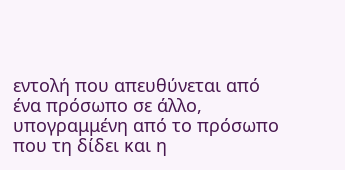εντολή που απευθύνεται από ένα πρόσωπο σε άλλο, υπογραμμένη από το πρόσωπο που τη δίδει και η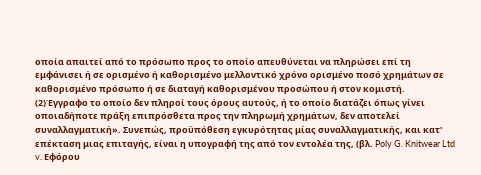οποία απαιτεί από το πρόσωπο προς το οποίο απευθύνεται να πληρώσει επί τη εμφάνισει ή σε ορισμένο ή καθορισμένο μελλοντικό χρόνο ορισμένο ποσό χρημάτων σε καθορισμένο πρόσωπο ή σε διαταγή καθορισμένου προσώπου ή στον κομιστή.
(2)Έγγραφο το οποίο δεν πληροί τους όρους αυτούς, ή το οποίο διατάζει όπως γίνει οποιαδήποτε πράξη επιπρόσθετα προς την πληρωμή χρημάτων, δεν αποτελεί συναλλαγματική». Συνεπώς, προϋπόθεση εγκυρότητας μίας συναλλαγματικής, και κατ' επέκταση μιας επιταγής, είναι η υπογραφή της από τον εντολέα της, (βλ. Poly G. Knitwear Ltd v. Εφόρου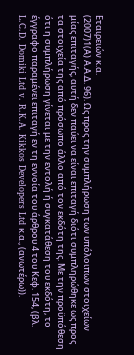Εταιρειών κ.α.
(2007)1(Α) Α.Α.Δ. 96). Ως προς την συμπλήρωση των υπόλοιπων στοιχείων μίας επιταγής, αυτή δεν παύει να είναι επιταγή διότι συμπληρώθηκε ως προς τα στοιχεία της από πρόσωπο άλλο από τον εκδότη της. Με την προϋπόθεση ότι η συμπλήρωση γίνεται με την εντολή ή συγκατάθεση του εκδότη, το έγγραφο παραμένει επιταγή εν τη εννοία του άρθρου 4 του Κεφ. 154, (βλ. L.C.D. Domiki Ltd v. R.K.A. Kikkos Developers Ltd κ.α., (ανωτέρω)).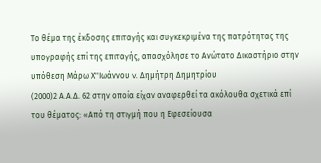Το θέμα της έκδοσης επιταγής και συγκεκριμένα της πατρότητας της υπογραφής επί της επιταγής, απασχόλησε το Ανώτατο Δικαστήριο στην υπόθεση Μάρω Χ''Ιωάννου v. Δημήτρη Δημητρίου
(2000)2 Α.Α.Δ. 62 στην οποία είχαν αναφερθεί τα ακόλουθα σχετικά επί του θέματος: «Από τη στιγμή που η Εφεσείουσα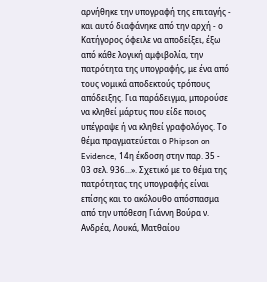αρνήθηκε την υπογραφή της επιταγής - και αυτό διαφάνηκε από την αρχή - ο Κατήγορος όφειλε να αποδείξει, έξω από κάθε λογική αμφιβολία, την πατρότητα της υπογραφής, με ένα από τους νομικά αποδεκτούς τρόπους απόδειξης. Για παράδειγμα, μπορούσε να κληθεί μάρτυς που είδε ποιος υπέγραψε ή να κληθεί γραφολόγος. Το θέμα πραγματεύεται ο Phipson on Evidence, 14η έκδοση στην παρ. 35 - 03 σελ. 936...». Σχετικό με το θέμα της πατρότητας της υπογραφής είναι επίσης και το ακόλουθο απόσπασμα από την υπόθεση Γιάννη Βούρα ν. Ανδρέα, Λουκά, Ματθαίου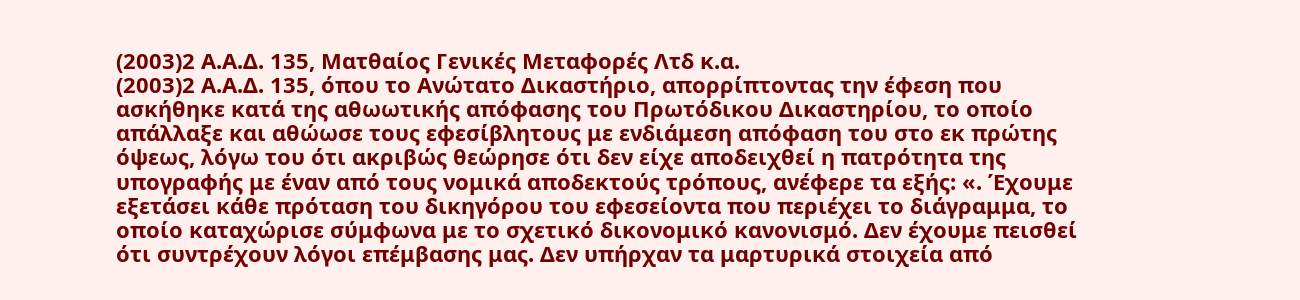(2003)2 Α.Α.Δ. 135, Ματθαίος Γενικές Μεταφορές Λτδ κ.α.
(2003)2 Α.Α.Δ. 135, όπου το Ανώτατο Δικαστήριο, απορρίπτοντας την έφεση που ασκήθηκε κατά της αθωωτικής απόφασης του Πρωτόδικου Δικαστηρίου, το οποίο απάλλαξε και αθώωσε τους εφεσίβλητους με ενδιάμεση απόφαση του στο εκ πρώτης όψεως, λόγω του ότι ακριβώς θεώρησε ότι δεν είχε αποδειχθεί η πατρότητα της υπογραφής με έναν από τους νομικά αποδεκτούς τρόπους, ανέφερε τα εξής: «. Έχουμε εξετάσει κάθε πρόταση του δικηγόρου του εφεσείοντα που περιέχει το διάγραμμα, το οποίο καταχώρισε σύμφωνα με το σχετικό δικονομικό κανονισμό. Δεν έχουμε πεισθεί ότι συντρέχουν λόγοι επέμβασης μας. Δεν υπήρχαν τα μαρτυρικά στοιχεία από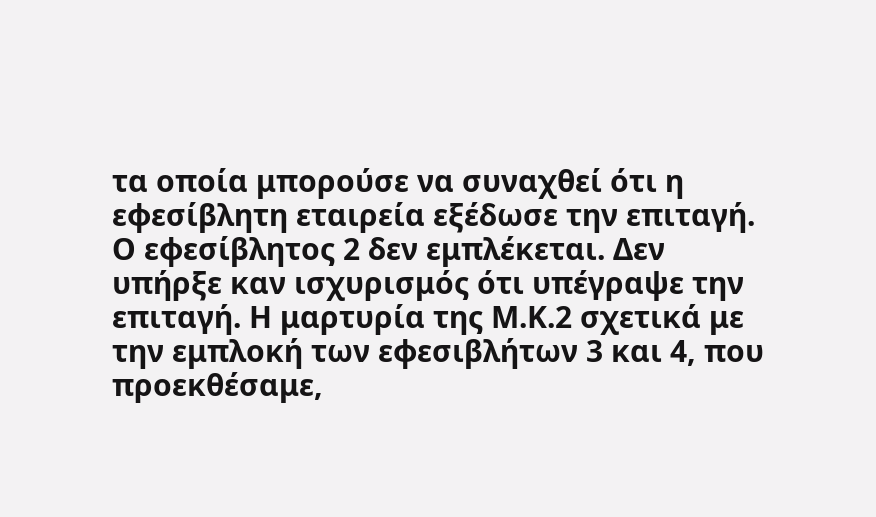τα οποία μπορούσε να συναχθεί ότι η εφεσίβλητη εταιρεία εξέδωσε την επιταγή. Ο εφεσίβλητος 2 δεν εμπλέκεται. Δεν υπήρξε καν ισχυρισμός ότι υπέγραψε την επιταγή. Η μαρτυρία της Μ.Κ.2 σχετικά με την εμπλοκή των εφεσιβλήτων 3 και 4, που προεκθέσαμε,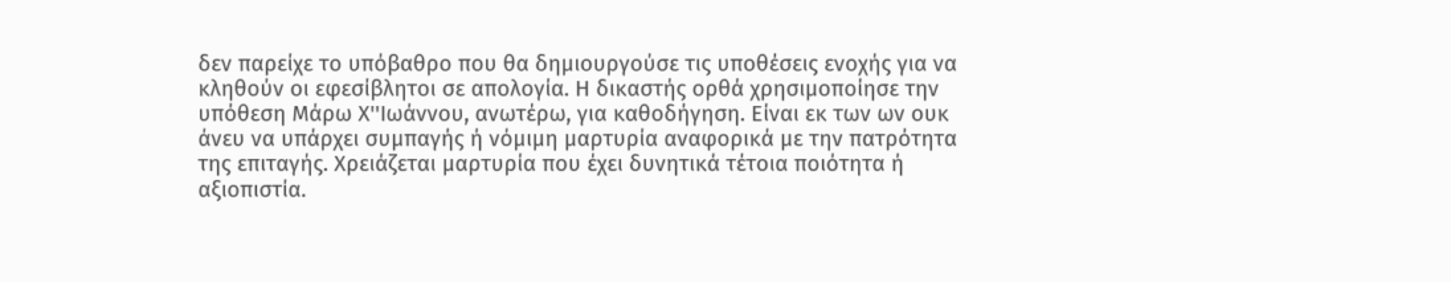δεν παρείχε το υπόβαθρο που θα δημιουργούσε τις υποθέσεις ενοχής για να κληθούν οι εφεσίβλητοι σε απολογία. Η δικαστής ορθά χρησιμοποίησε την υπόθεση Μάρω Χ''Ιωάννου, ανωτέρω, για καθοδήγηση. Είναι εκ των ων ουκ άνευ να υπάρχει συμπαγής ή νόμιμη μαρτυρία αναφορικά με την πατρότητα της επιταγής. Χρειάζεται μαρτυρία που έχει δυνητικά τέτοια ποιότητα ή αξιοπιστία.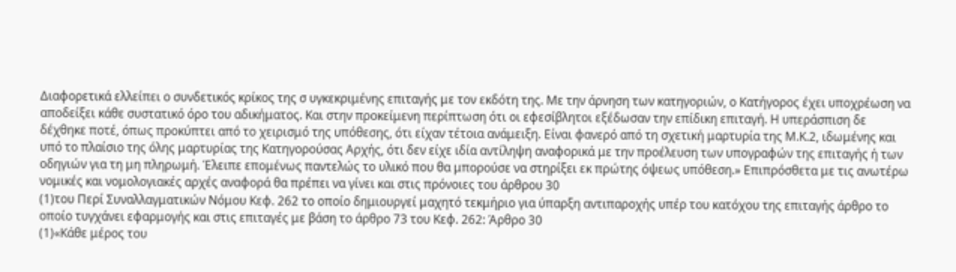Διαφορετικά ελλείπει ο συνδετικός κρίκος της σ υγκεκριμένης επιταγής με τον εκδότη της. Με την άρνηση των κατηγοριών, ο Κατήγορος έχει υποχρέωση να αποδείξει κάθε συστατικό όρο του αδικήματος. Και στην προκείμενη περίπτωση ότι οι εφεσίβλητοι εξέδωσαν την επίδικη επιταγή. Η υπεράσπιση δε δέχθηκε ποτέ, όπως προκύπτει από το χειρισμό της υπόθεσης, ότι είχαν τέτοια ανάμειξη. Είναι φανερό από τη σχετική μαρτυρία της Μ.Κ.2, ιδωμένης και υπό το πλαίσιο της όλης μαρτυρίας της Κατηγορούσας Αρχής, ότι δεν είχε ιδία αντίληψη αναφορικά με την προέλευση των υπογραφών της επιταγής ή των οδηγιών για τη μη πληρωμή. Έλειπε επομένως παντελώς το υλικό που θα μπορούσε να στηρίξει εκ πρώτης όψεως υπόθεση.» Επιπρόσθετα με τις ανωτέρω νομικές και νομολογιακές αρχές αναφορά θα πρέπει να γίνει και στις πρόνοιες του άρθρου 30
(1)του Περί Συναλλαγματικών Νόμου Κεφ. 262 το οποίο δημιουργεί μαχητό τεκμήριο για ύπαρξη αντιπαροχής υπέρ του κατόχου της επιταγής άρθρο το οποίο τυγχάνει εφαρμογής και στις επιταγές με βάση το άρθρο 73 του Κεφ. 262: Άρθρο 30
(1)«Κάθε μέρος του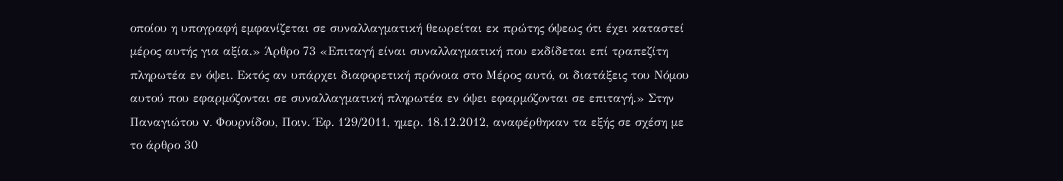οποίου η υπογραφή εμφανίζεται σε συναλλαγματική θεωρείται εκ πρώτης όψεως ότι έχει καταστεί μέρος αυτής για αξία.» Άρθρο 73 «Επιταγή είναι συναλλαγματική που εκδίδεται επί τραπεζίτη πληρωτέα εν όψει. Εκτός αν υπάρχει διαφορετική πρόνοια στο Μέρος αυτό, οι διατάξεις του Νόμου αυτού που εφαρμόζονται σε συναλλαγματική πληρωτέα εν όψει εφαρμόζονται σε επιταγή.» Στην Παναγιώτου v. Φουρνίδου, Ποιν. Έφ. 129/2011, ημερ. 18.12.2012, αναφέρθηκαν τα εξής σε σχέση με το άρθρο 30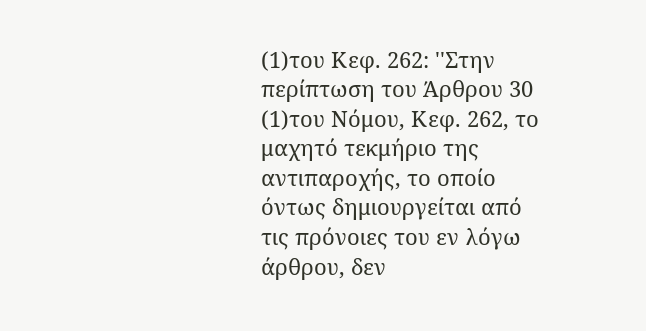(1)του Κεφ. 262: ''Στην περίπτωση του Άρθρου 30
(1)του Νόμου, Κεφ. 262, το μαχητό τεκμήριο της αντιπαροχής, το οποίο όντως δημιουργείται από τις πρόνοιες του εν λόγω άρθρου, δεν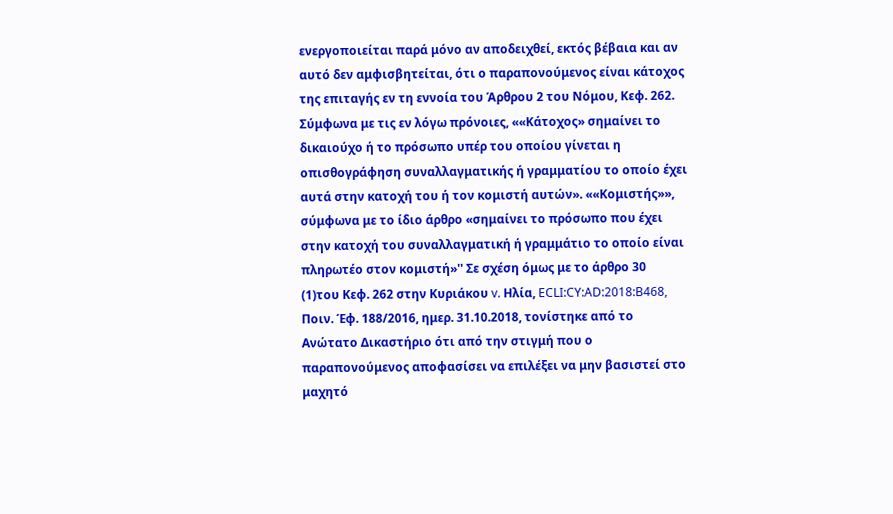ενεργοποιείται παρά μόνο αν αποδειχθεί, εκτός βέβαια και αν αυτό δεν αμφισβητείται, ότι ο παραπονούμενος είναι κάτοχος της επιταγής εν τη εννοία του Άρθρου 2 του Νόμου, Κεφ. 262. Σύμφωνα με τις εν λόγω πρόνοιες, ««Κάτοχος» σημαίνει το δικαιούχο ή το πρόσωπο υπέρ του οποίου γίνεται η οπισθογράφηση συναλλαγματικής ή γραμματίου το οποίο έχει αυτά στην κατοχή του ή τον κομιστή αυτών». ««Κομιστής»», σύμφωνα με το ίδιο άρθρο «σημαίνει το πρόσωπο που έχει στην κατοχή του συναλλαγματική ή γραμμάτιο το οποίο είναι πληρωτέο στον κομιστή»'' Σε σχέση όμως με το άρθρο 30
(1)του Κεφ. 262 στην Κυριάκου v. Ηλία, ECLI:CY:AD:2018:B468, Ποιν. Έφ. 188/2016, ημερ. 31.10.2018, τονίστηκε από το Ανώτατο Δικαστήριο ότι από την στιγμή που ο παραπονούμενος αποφασίσει να επιλέξει να μην βασιστεί στο μαχητό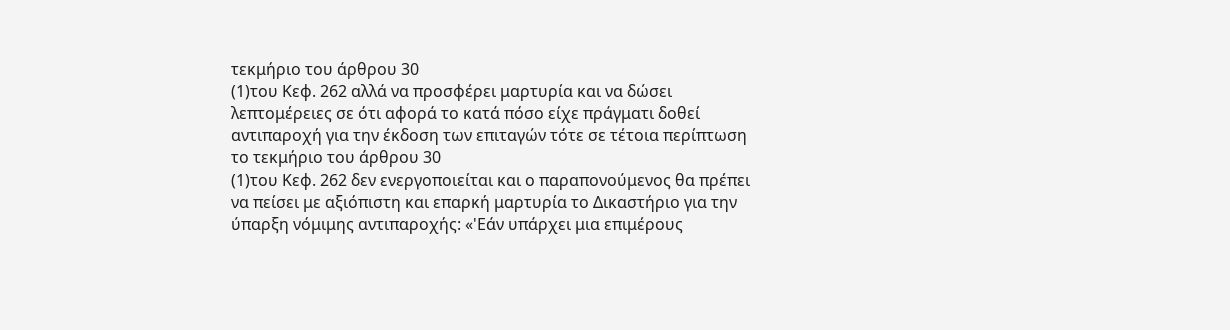τεκμήριο του άρθρου 30
(1)του Κεφ. 262 αλλά να προσφέρει μαρτυρία και να δώσει λεπτομέρειες σε ότι αφορά το κατά πόσο είχε πράγματι δοθεί αντιπαροχή για την έκδοση των επιταγών τότε σε τέτοια περίπτωση το τεκμήριο του άρθρου 30
(1)του Κεφ. 262 δεν ενεργοποιείται και ο παραπονούμενος θα πρέπει να πείσει με αξιόπιστη και επαρκή μαρτυρία το Δικαστήριο για την ύπαρξη νόμιμης αντιπαροχής: «'Εάν υπάρχει μια επιμέρους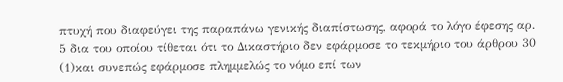πτυχή που διαφεύγει της παραπάνω γενικής διαπίστωσης, αφορά το λόγο έφεσης αρ. 5 δια του οποίου τίθεται ότι το Δικαστήριο δεν εφάρμοσε το τεκμήριο του άρθρου 30
(1)και συνεπώς εφάρμοσε πλημμελώς το νόμο επί των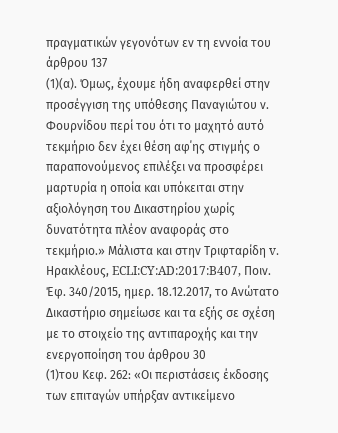πραγματικών γεγονότων εν τη εννοία του άρθρου 137
(1)(α). Όμως, έχουμε ήδη αναφερθεί στην προσέγγιση της υπόθεσης Παναγιώτου ν. Φουρνίδου περί του ότι το μαχητό αυτό τεκμήριο δεν έχει θέση αφ΄ης στιγμής ο παραπονούμενος επιλέξει να προσφέρει μαρτυρία η οποία και υπόκειται στην αξιολόγηση του Δικαστηρίου χωρίς δυνατότητα πλέον αναφοράς στο τεκμήριο.» Μάλιστα και στην Τριφταρίδη v. Ηρακλέους, ECLI:CY:AD:2017:B407, Ποιν. Έφ. 340/2015, ημερ. 18.12.2017, το Ανώτατο Δικαστήριο σημείωσε και τα εξής σε σχέση με το στοιχείο της αντιπαροχής και την ενεργοποίηση του άρθρου 30
(1)του Κεφ. 262: «Οι περιστάσεις έκδοσης των επιταγών υπήρξαν αντικείμενο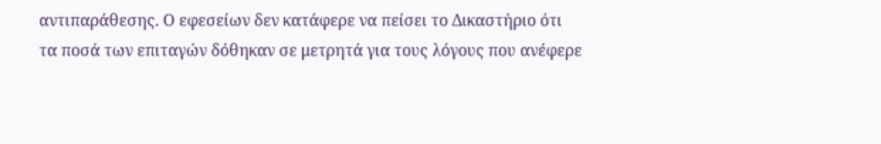αντιπαράθεσης. Ο εφεσείων δεν κατάφερε να πείσει το Δικαστήριο ότι τα ποσά των επιταγών δόθηκαν σε μετρητά για τους λόγους που ανέφερε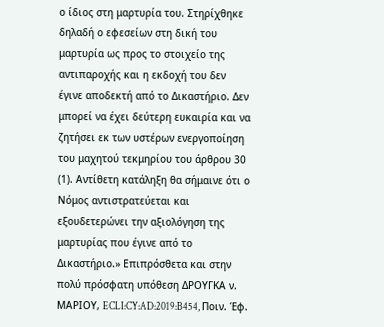ο ίδιος στη μαρτυρία του. Στηρίχθηκε δηλαδή ο εφεσείων στη δική του μαρτυρία ως προς το στοιχείο της αντιπαροχής και η εκδοχή του δεν έγινε αποδεκτή από το Δικαστήριο. Δεν μπορεί να έχει δεύτερη ευκαιρία και να ζητήσει εκ των υστέρων ενεργοποίηση του μαχητού τεκμηρίου του άρθρου 30
(1). Αντίθετη κατάληξη θα σήμαινε ότι ο Νόμος αντιστρατεύεται και εξουδετερώνει την αξιολόγηση της μαρτυρίας που έγινε από το Δικαστήριο.» Επιπρόσθετα και στην πολύ πρόσφατη υπόθεση ΔΡΟΥΓΚΑ ν. ΜΑΡΙΟΥ, ECLI:CY:AD:2019:B454, Ποιν. Έφ.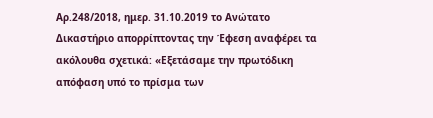Αρ.248/2018, ημερ. 31.10.2019 το Ανώτατο Δικαστήριο απορρίπτοντας την Έφεση αναφέρει τα ακόλουθα σχετικά: «Εξετάσαμε την πρωτόδικη απόφαση υπό το πρίσμα των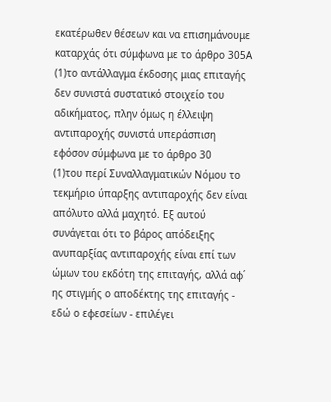εκατέρωθεν θέσεων και να επισημάνουμε καταρχάς ότι σύμφωνα με το άρθρο 305Α
(1)το αντάλλαγμα έκδοσης μιας επιταγής δεν συνιστά συστατικό στοιχείο του αδικήματος, πλην όμως η έλλειψη αντιπαροχής συνιστά υπεράσπιση εφόσον σύμφωνα με το άρθρο 30
(1)του περί Συναλλαγματικών Νόμου το τεκμήριο ύπαρξης αντιπαροχής δεν είναι απόλυτο αλλά μαχητό. Εξ αυτού συνάγεται ότι το βάρος απόδειξης ανυπαρξίας αντιπαροχής είναι επί των ώμων του εκδότη της επιταγής, αλλά αφ΄ ης στιγμής ο αποδέκτης της επιταγής - εδώ ο εφεσείων - επιλέγει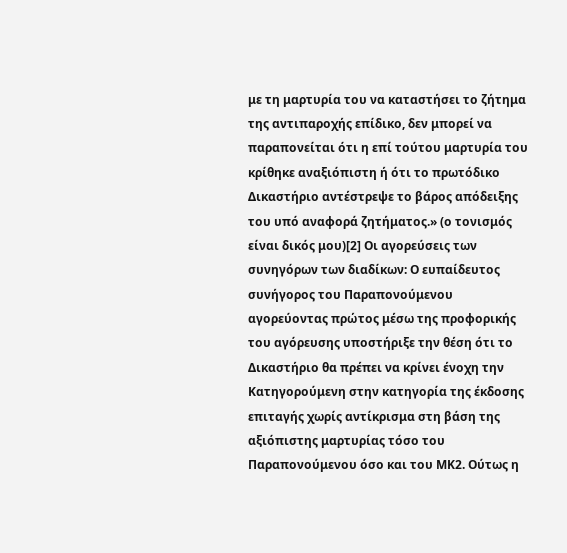με τη μαρτυρία του να καταστήσει το ζήτημα της αντιπαροχής επίδικο, δεν μπορεί να παραπονείται ότι η επί τούτου μαρτυρία του κρίθηκε αναξιόπιστη ή ότι το πρωτόδικο Δικαστήριο αντέστρεψε το βάρος απόδειξης του υπό αναφορά ζητήματος.» (ο τονισμός είναι δικός μου)[2] Οι αγορεύσεις των συνηγόρων των διαδίκων: Ο ευπαίδευτος συνήγορος του Παραπονούμενου αγορεύοντας πρώτος μέσω της προφορικής του αγόρευσης υποστήριξε την θέση ότι το Δικαστήριο θα πρέπει να κρίνει ένοχη την Κατηγορούμενη στην κατηγορία της έκδοσης επιταγής χωρίς αντίκρισμα στη βάση της αξιόπιστης μαρτυρίας τόσο του Παραπονούμενου όσο και του ΜΚ2. Ούτως η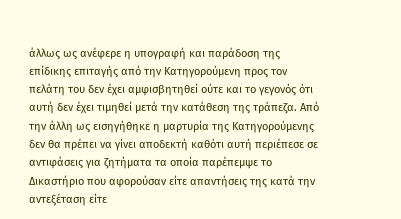άλλως ως ανέφερε η υπογραφή και παράδοση της επίδικης επιταγής από την Κατηγορούμενη προς τον πελάτη του δεν έχει αμφισβητηθεί ούτε και το γεγονός ότι αυτή δεν έχει τιμηθεί μετά την κατάθεση της τράπεζα. Από την άλλη ως εισηγήθηκε η μαρτυρία της Κατηγορούμενης δεν θα πρέπει να γίνει αποδεκτή καθότι αυτή περιέπεσε σε αντιφάσεις για ζητήματα τα οποία παρέπεμψε το Δικαστήριο που αφορούσαν είτε απαντήσεις της κατά την αντεξέταση είτε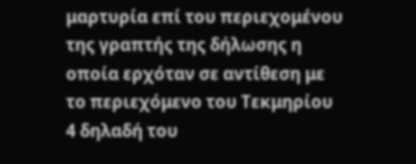μαρτυρία επί του περιεχομένου της γραπτής της δήλωσης η οποία ερχόταν σε αντίθεση με το περιεχόμενο του Τεκμηρίου 4 δηλαδή του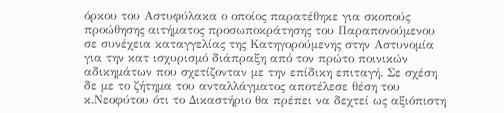όρκου του Αστυφύλακα ο οποίος παρατέθηκε για σκοπούς προώθησης αιτήματος προσωποκράτησης του Παραπονούμενου σε συνέχεια καταγγελίας της Κατηγορούμενης στην Αστυνομία για την κατ ισχυρισμό διάπραξη από τον πρώτο ποινικών αδικημάτων που σχετίζονταν με την επίδικη επιταγή. Σε σχέση δε με το ζήτημα του ανταλλάγματος αποτέλεσε θέση του κ.Νεοφύτου ότι το Δικαστήριο θα πρέπει να δεχτεί ως αξιόπιστη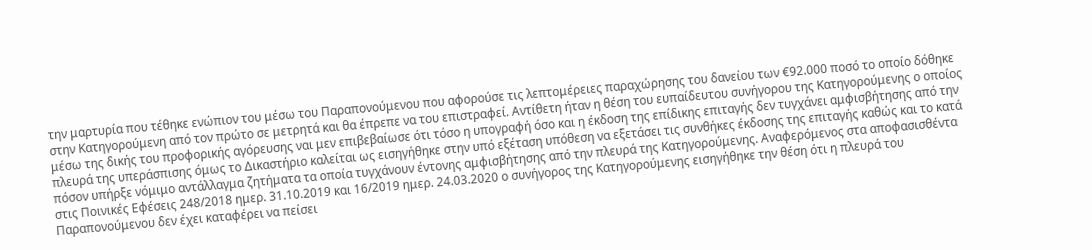την μαρτυρία που τέθηκε ενώπιον του μέσω του Παραπονούμενου που αφορούσε τις λεπτομέρειες παραχώρησης του δανείου των €92.000 ποσό το οποίο δόθηκε στην Κατηγορούμενη από τον πρώτο σε μετρητά και θα έπρεπε να του επιστραφεί. Αντίθετη ήταν η θέση του ευπαίδευτου συνήγορου της Κατηγορούμενης ο οποίος μέσω της δικής του προφορικής αγόρευσης ναι μεν επιβεβαίωσε ότι τόσο η υπογραφή όσο και η έκδοση της επίδικης επιταγής δεν τυγχάνει αμφισβήτησης από την πλευρά της υπεράσπισης όμως το Δικαστήριο καλείται ως εισηγήθηκε στην υπό εξέταση υπόθεση να εξετάσει τις συνθήκες έκδοσης της επιταγής καθώς και το κατά πόσον υπήρξε νόμιμο αντάλλαγμα ζητήματα τα οποία τυγχάνουν έντονης αμφισβήτησης από την πλευρά της Κατηγορούμενης. Αναφερόμενος στα αποφασισθέντα στις Ποινικές Εφέσεις 248/2018 ημερ. 31.10.2019 και 16/2019 ημερ. 24.03.2020 ο συνήγορος της Κατηγορούμενης εισηγήθηκε την θέση ότι η πλευρά του Παραπονούμενου δεν έχει καταφέρει να πείσει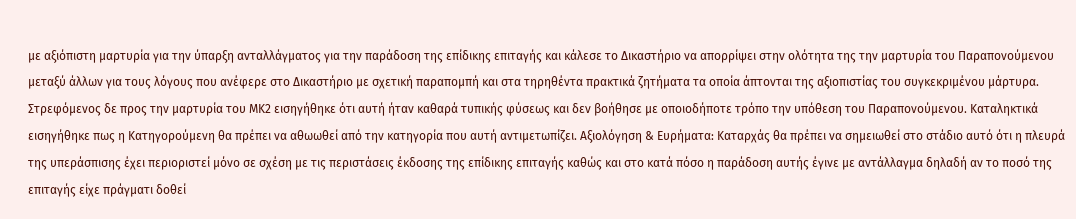με αξιόπιστη μαρτυρία για την ύπαρξη ανταλλάγματος για την παράδοση της επίδικης επιταγής και κάλεσε το Δικαστήριο να απορρίψει στην ολότητα της την μαρτυρία του Παραπονούμενου μεταξύ άλλων για τους λόγους που ανέφερε στο Δικαστήριο με σχετική παραπομπή και στα τηρηθέντα πρακτικά ζητήματα τα οποία άπτονται της αξιοπιστίας του συγκεκριμένου μάρτυρα. Στρεφόμενος δε προς την μαρτυρία του ΜΚ2 εισηγήθηκε ότι αυτή ήταν καθαρά τυπικής φύσεως και δεν βοήθησε με οποιοδήποτε τρόπο την υπόθεση του Παραπονούμενου. Καταληκτικά εισηγήθηκε πως η Κατηγορούμενη θα πρέπει να αθωωθεί από την κατηγορία που αυτή αντιμετωπίζει. Αξιολόγηση & Ευρήματα: Καταρχάς θα πρέπει να σημειωθεί στο στάδιο αυτό ότι η πλευρά της υπεράσπισης έχει περιοριστεί μόνο σε σχέση με τις περιστάσεις έκδοσης της επίδικης επιταγής καθώς και στο κατά πόσο η παράδοση αυτής έγινε με αντάλλαγμα δηλαδή αν το ποσό της επιταγής είχε πράγματι δοθεί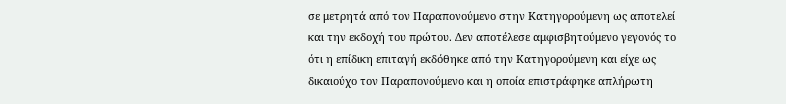σε μετρητά από τον Παραπονούμενο στην Κατηγορούμενη ως αποτελεί και την εκδοχή του πρώτου. Δεν αποτέλεσε αμφισβητούμενο γεγονός το ότι η επίδικη επιταγή εκδόθηκε από την Κατηγορούμενη και είχε ως δικαιούχο τον Παραπονούμενο και η οποία επιστράφηκε απλήρωτη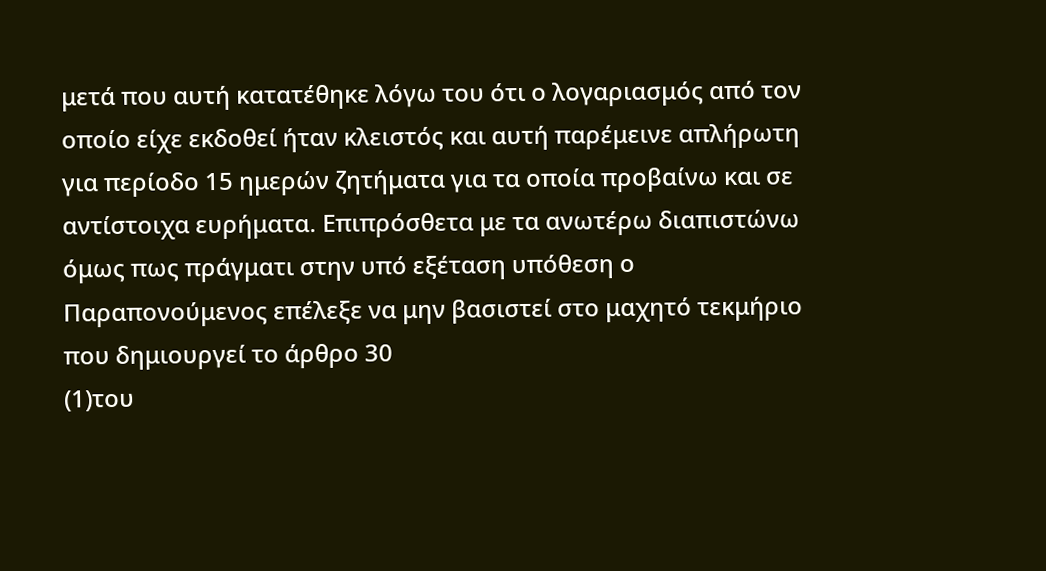μετά που αυτή κατατέθηκε λόγω του ότι ο λογαριασμός από τον οποίο είχε εκδοθεί ήταν κλειστός και αυτή παρέμεινε απλήρωτη για περίοδο 15 ημερών ζητήματα για τα οποία προβαίνω και σε αντίστοιχα ευρήματα. Επιπρόσθετα με τα ανωτέρω διαπιστώνω όμως πως πράγματι στην υπό εξέταση υπόθεση ο Παραπονούμενος επέλεξε να μην βασιστεί στο μαχητό τεκμήριο που δημιουργεί το άρθρο 30
(1)του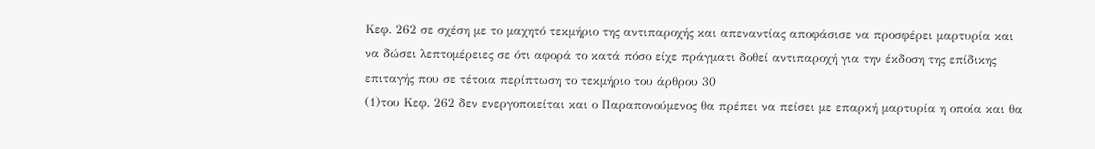Κεφ. 262 σε σχέση με το μαχητό τεκμήριο της αντιπαροχής και απεναντίας αποφάσισε να προσφέρει μαρτυρία και να δώσει λεπτομέρειες σε ότι αφορά το κατά πόσο είχε πράγματι δοθεί αντιπαροχή για την έκδοση της επίδικης επιταγής που σε τέτοια περίπτωση το τεκμήριο του άρθρου 30
(1)του Κεφ. 262 δεν ενεργοποιείται και ο Παραπονούμενος θα πρέπει να πείσει με επαρκή μαρτυρία η οποία και θα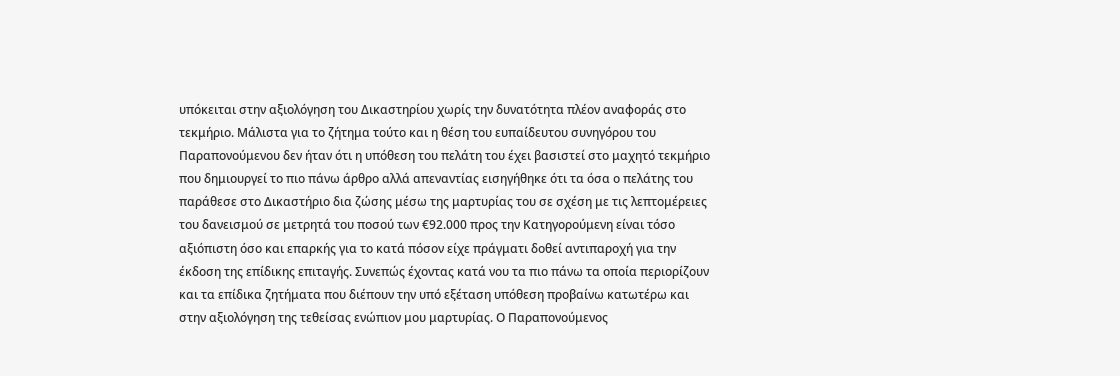υπόκειται στην αξιολόγηση του Δικαστηρίου χωρίς την δυνατότητα πλέον αναφοράς στο τεκμήριο. Μάλιστα για το ζήτημα τούτο και η θέση του ευπαίδευτου συνηγόρου του Παραπονούμενου δεν ήταν ότι η υπόθεση του πελάτη του έχει βασιστεί στο μαχητό τεκμήριο που δημιουργεί το πιο πάνω άρθρο αλλά απεναντίας εισηγήθηκε ότι τα όσα ο πελάτης του παράθεσε στο Δικαστήριο δια ζώσης μέσω της μαρτυρίας του σε σχέση με τις λεπτομέρειες του δανεισμού σε μετρητά του ποσού των €92.000 προς την Κατηγορούμενη είναι τόσο αξιόπιστη όσο και επαρκής για το κατά πόσον είχε πράγματι δοθεί αντιπαροχή για την έκδοση της επίδικης επιταγής. Συνεπώς έχοντας κατά νου τα πιο πάνω τα οποία περιορίζουν και τα επίδικα ζητήματα που διέπουν την υπό εξέταση υπόθεση προβαίνω κατωτέρω και στην αξιολόγηση της τεθείσας ενώπιον μου μαρτυρίας. Ο Παραπονούμενος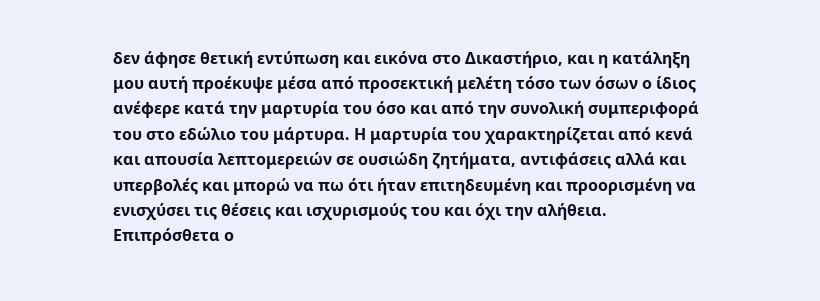δεν άφησε θετική εντύπωση και εικόνα στο Δικαστήριο, και η κατάληξη μου αυτή προέκυψε μέσα από προσεκτική μελέτη τόσο των όσων ο ίδιος ανέφερε κατά την μαρτυρία του όσο και από την συνολική συμπεριφορά του στο εδώλιο του μάρτυρα. Η μαρτυρία του χαρακτηρίζεται από κενά και απουσία λεπτομερειών σε ουσιώδη ζητήματα, αντιφάσεις αλλά και υπερβολές και μπορώ να πω ότι ήταν επιτηδευμένη και προορισμένη να ενισχύσει τις θέσεις και ισχυρισμούς του και όχι την αλήθεια. Επιπρόσθετα ο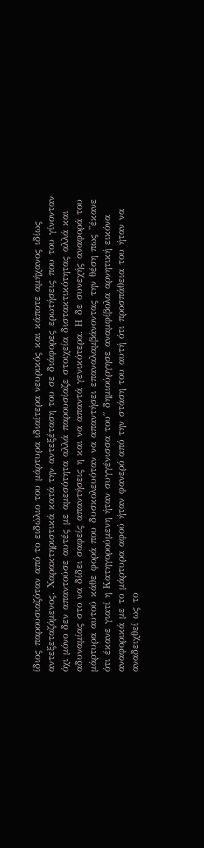ίδιος παρουσιαζόταν από το ειδώλιο του μάρτυρα ιδιαίτερα νευρικός και κάποτε αμήχανος ιδίως αντεξεταζόμενος. Χαρακτηριστικά κατά την αντεξέταση του σε διάφορες ερωτήσεις που του γίνονταν όχι μόνο δεν απαντούσε αυτές με αμεσότητα αλλά παρουσίαζε στοιχεία διστακτικότητας αλλά και αδυναμίας στο να δίδει σαφείς απαντήσεις η και να απαντά γενικότερα. Η δε συνεχής αναφορά του μάρτυρα αυτού κάθε φορά που δυσκολευόταν να απαντήσει επαναλαμβάνοντας την θέση πως ''έκανε ότι έκανε γιατί η Κατηγορούμενη ήταν συγγένισσα του΄΄ δημιούργησε αναμφίβολα αρνητική εικόνα αναφορικά με το μάρτυρα αφού ήταν φανερό από την στάση του αυτή ότι προσπάθεια του ήταν να αναδειχθεί ως το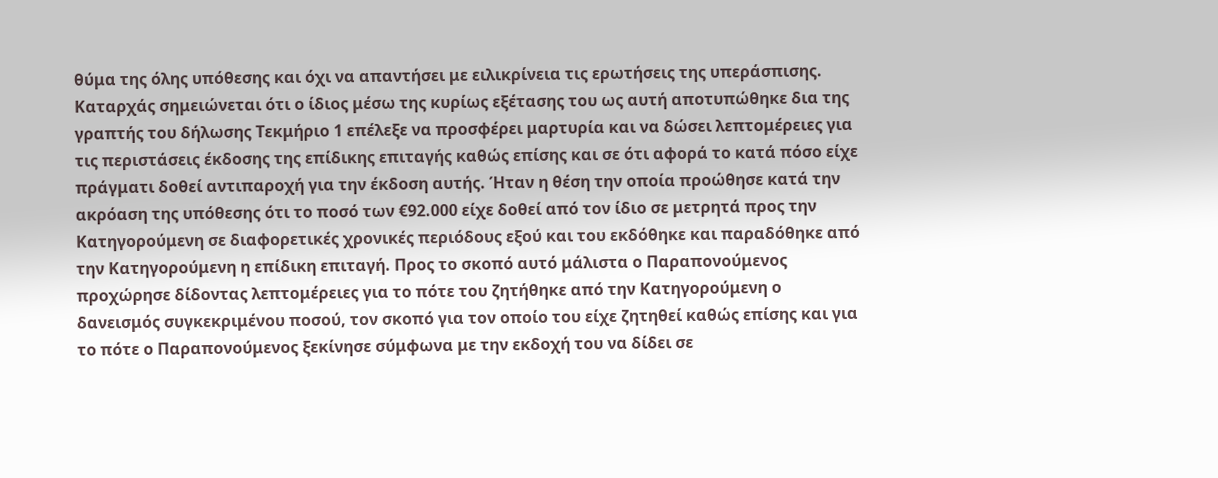θύμα της όλης υπόθεσης και όχι να απαντήσει με ειλικρίνεια τις ερωτήσεις της υπεράσπισης. Καταρχάς σημειώνεται ότι ο ίδιος μέσω της κυρίως εξέτασης του ως αυτή αποτυπώθηκε δια της γραπτής του δήλωσης Τεκμήριο 1 επέλεξε να προσφέρει μαρτυρία και να δώσει λεπτομέρειες για τις περιστάσεις έκδοσης της επίδικης επιταγής καθώς επίσης και σε ότι αφορά το κατά πόσο είχε πράγματι δοθεί αντιπαροχή για την έκδοση αυτής. Ήταν η θέση την οποία προώθησε κατά την ακρόαση της υπόθεσης ότι το ποσό των €92.000 είχε δοθεί από τον ίδιο σε μετρητά προς την Κατηγορούμενη σε διαφορετικές χρονικές περιόδους εξού και του εκδόθηκε και παραδόθηκε από την Κατηγορούμενη η επίδικη επιταγή. Προς το σκοπό αυτό μάλιστα ο Παραπονούμενος προχώρησε δίδοντας λεπτομέρειες για το πότε του ζητήθηκε από την Κατηγορούμενη ο δανεισμός συγκεκριμένου ποσού, τον σκοπό για τον οποίο του είχε ζητηθεί καθώς επίσης και για το πότε ο Παραπονούμενος ξεκίνησε σύμφωνα με την εκδοχή του να δίδει σε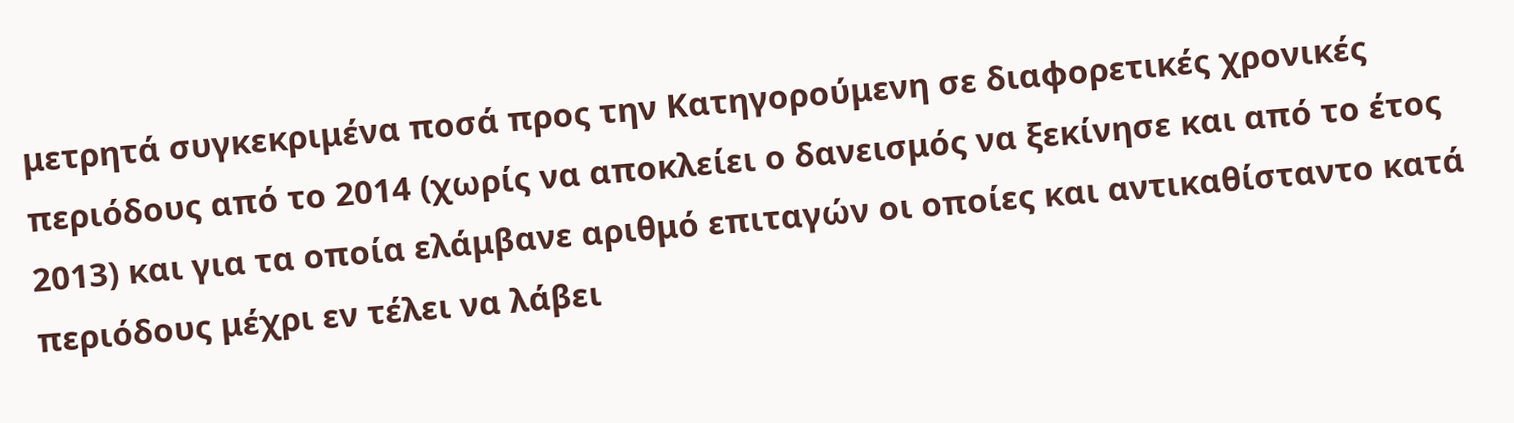μετρητά συγκεκριμένα ποσά προς την Κατηγορούμενη σε διαφορετικές χρονικές περιόδους από το 2014 (χωρίς να αποκλείει ο δανεισμός να ξεκίνησε και από το έτος 2013) και για τα οποία ελάμβανε αριθμό επιταγών οι οποίες και αντικαθίσταντο κατά περιόδους μέχρι εν τέλει να λάβει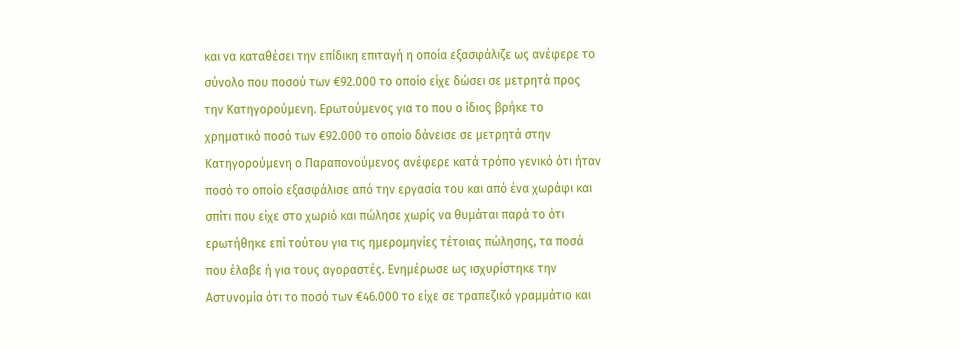και να καταθέσει την επίδικη επιταγή η οποία εξασφάλιζε ως ανέφερε το σύνολο που ποσού των €92.000 το οποίο είχε δώσει σε μετρητά προς την Κατηγορούμενη. Ερωτούμενος για το που ο ίδιος βρήκε το χρηματικό ποσό των €92.000 το οποίο δάνεισε σε μετρητά στην Κατηγορούμενη ο Παραπονούμενος ανέφερε κατά τρόπο γενικό ότι ήταν ποσό το οποίο εξασφάλισε από την εργασία του και από ένα χωράφι και σπίτι που είχε στο χωριό και πώλησε χωρίς να θυμάται παρά το ότι ερωτήθηκε επί τούτου για τις ημερομηνίες τέτοιας πώλησης, τα ποσά που έλαβε ή για τους αγοραστές. Ενημέρωσε ως ισχυρίστηκε την Αστυνομία ότι το ποσό των €46.000 το είχε σε τραπεζικό γραμμάτιο και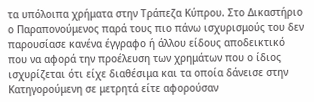τα υπόλοιπα χρήματα στην Τράπεζα Κύπρου. Στο Δικαστήριο ο Παραπονούμενος παρά τους πιο πάνω ισχυρισμούς του δεν παρουσίασε κανένα έγγραφο ή άλλου είδους αποδεικτικό που να αφορά την προέλευση των χρημάτων που ο ίδιος ισχυρίζεται ότι είχε διαθέσιμα και τα οποία δάνεισε στην Κατηγορούμενη σε μετρητά είτε αφορούσαν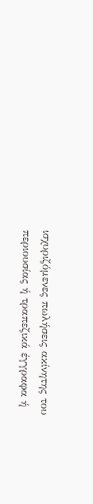ισχυριζόμενες πωλήσεις ακίνητης του περιουσίας ή τραπεζικά έγγραφα ή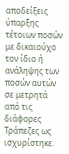αποδείξεις ύπαρξης τέτοιων ποσών με δικαιούχο τον ίδιο ή ανάληψης των ποσών αυτών σε μετρητά από τις διάφορες Τράπεζες ως ισχυρίστηκε.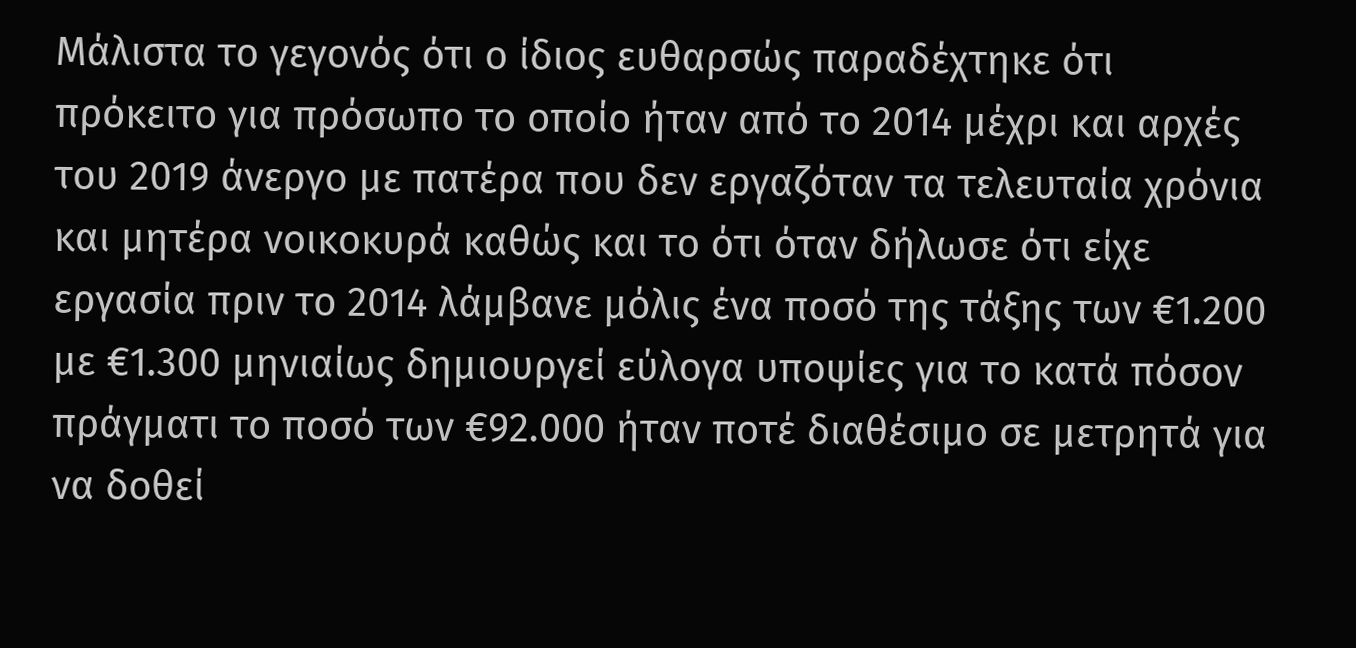Μάλιστα το γεγονός ότι ο ίδιος ευθαρσώς παραδέχτηκε ότι πρόκειτο για πρόσωπο το οποίο ήταν από το 2014 μέχρι και αρχές του 2019 άνεργο με πατέρα που δεν εργαζόταν τα τελευταία χρόνια και μητέρα νοικοκυρά καθώς και το ότι όταν δήλωσε ότι είχε εργασία πριν το 2014 λάμβανε μόλις ένα ποσό της τάξης των €1.200 με €1.300 μηνιαίως δημιουργεί εύλογα υποψίες για το κατά πόσον πράγματι το ποσό των €92.000 ήταν ποτέ διαθέσιμο σε μετρητά για να δοθεί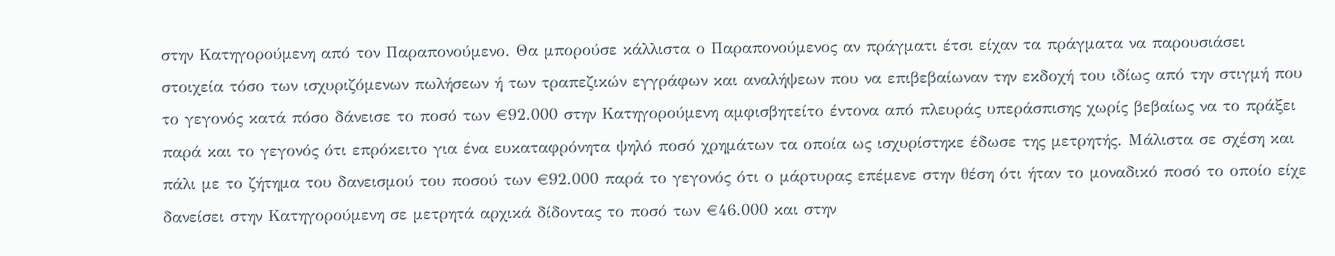στην Κατηγορούμενη από τον Παραπονούμενο. Θα μπορούσε κάλλιστα ο Παραπονούμενος αν πράγματι έτσι είχαν τα πράγματα να παρουσιάσει στοιχεία τόσο των ισχυριζόμενων πωλήσεων ή των τραπεζικών εγγράφων και αναλήψεων που να επιβεβαίωναν την εκδοχή του ιδίως από την στιγμή που το γεγονός κατά πόσο δάνεισε το ποσό των €92.000 στην Κατηγορούμενη αμφισβητείτο έντονα από πλευράς υπεράσπισης χωρίς βεβαίως να το πράξει παρά και το γεγονός ότι επρόκειτο για ένα ευκαταφρόνητα ψηλό ποσό χρημάτων τα οποία ως ισχυρίστηκε έδωσε της μετρητής. Μάλιστα σε σχέση και πάλι με το ζήτημα του δανεισμού του ποσού των €92.000 παρά το γεγονός ότι ο μάρτυρας επέμενε στην θέση ότι ήταν το μοναδικό ποσό το οποίο είχε δανείσει στην Κατηγορούμενη σε μετρητά αρχικά δίδοντας το ποσό των €46.000 και στην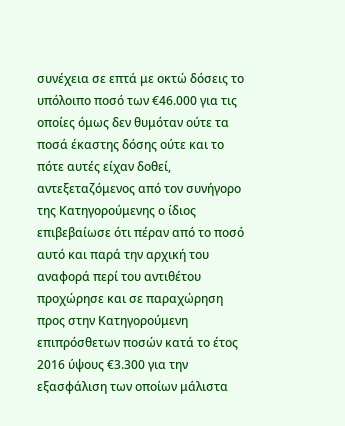συνέχεια σε επτά με οκτώ δόσεις το υπόλοιπο ποσό των €46.000 για τις οποίες όμως δεν θυμόταν ούτε τα ποσά έκαστης δόσης ούτε και το πότε αυτές είχαν δοθεί, αντεξεταζόμενος από τον συνήγορο της Κατηγορούμενης ο ίδιος επιβεβαίωσε ότι πέραν από το ποσό αυτό και παρά την αρχική του αναφορά περί του αντιθέτου προχώρησε και σε παραχώρηση προς στην Κατηγορούμενη επιπρόσθετων ποσών κατά το έτος 2016 ύψους €3.300 για την εξασφάλιση των οποίων μάλιστα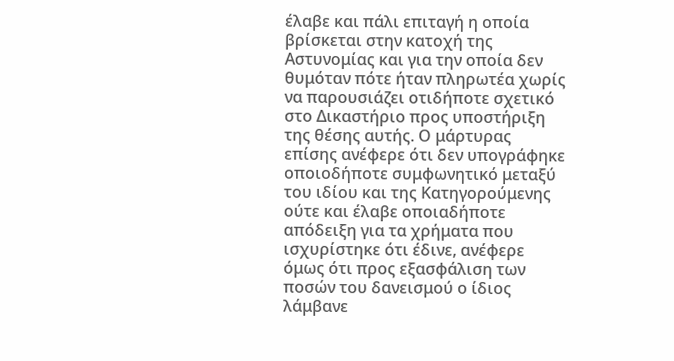έλαβε και πάλι επιταγή η οποία βρίσκεται στην κατοχή της Αστυνομίας και για την οποία δεν θυμόταν πότε ήταν πληρωτέα χωρίς να παρουσιάζει οτιδήποτε σχετικό στο Δικαστήριο προς υποστήριξη της θέσης αυτής. Ο μάρτυρας επίσης ανέφερε ότι δεν υπογράφηκε οποιοδήποτε συμφωνητικό μεταξύ του ιδίου και της Κατηγορούμενης ούτε και έλαβε οποιαδήποτε απόδειξη για τα χρήματα που ισχυρίστηκε ότι έδινε, ανέφερε όμως ότι προς εξασφάλιση των ποσών του δανεισμού ο ίδιος λάμβανε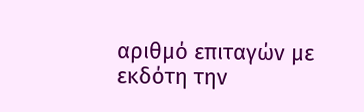αριθμό επιταγών με εκδότη την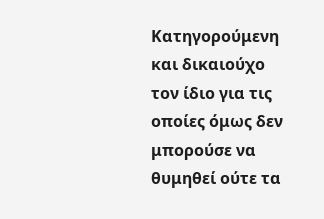Κατηγορούμενη και δικαιούχο τον ίδιο για τις οποίες όμως δεν μπορούσε να θυμηθεί ούτε τα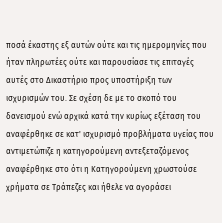ποσά έκαστης εξ αυτών ούτε και τις ημερομηνίες που ήταν πληρωτέες ούτε και παρουσίασε τις επιταγές αυτές στο Δικαστήριο προς υποστήριξη των ισχυρισμών του. Σε σχέση δε με το σκοπό του δανεισμού ενώ αρχικά κατά την κυρίως εξέταση του αναφέρθηκε σε κατ' ισχυρισμό προβλήματα υγείας που αντιμετώπιζε η κατηγορούμενη αντεξεταζόμενος αναφέρθηκε στο ότι η Κατηγορούμενη χρωστούσε χρήματα σε Τράπεζες και ήθελε να αγοράσει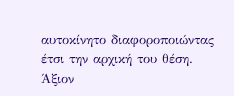αυτοκίνητο διαφοροποιώντας έτσι την αρχική του θέση. Άξιον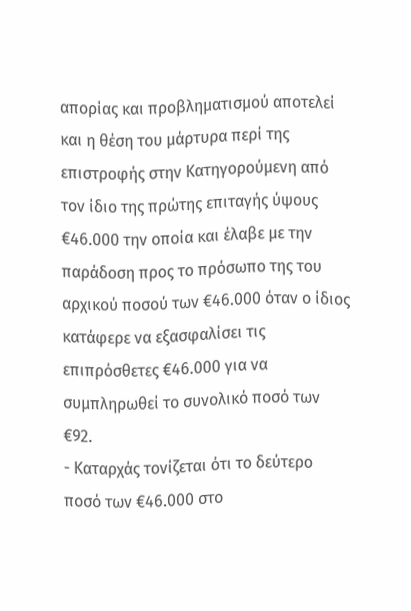απορίας και προβληματισμού αποτελεί και η θέση του μάρτυρα περί της επιστροφής στην Κατηγορούμενη από τον ίδιο της πρώτης επιταγής ύψους €46.000 την οποία και έλαβε με την παράδοση προς το πρόσωπο της του αρχικού ποσού των €46.000 όταν ο ίδιος κατάφερε να εξασφαλίσει τις επιπρόσθετες €46.000 για να συμπληρωθεί το συνολικό ποσό των €92.
- Καταρχάς τονίζεται ότι το δεύτερο ποσό των €46.000 στο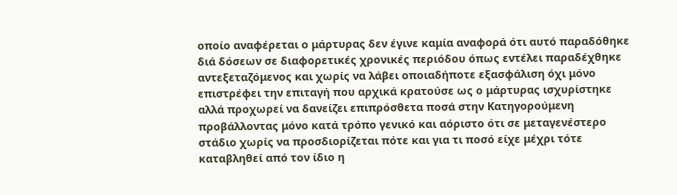οποίο αναφέρεται ο μάρτυρας δεν έγινε καμία αναφορά ότι αυτό παραδόθηκε διά δόσεων σε διαφορετικές χρονικές περιόδου όπως εντέλει παραδέχθηκε αντεξεταζόμενος και χωρίς να λάβει οποιαδήποτε εξασφάλιση όχι μόνο επιστρέφει την επιταγή που αρχικά κρατούσε ως ο μάρτυρας ισχυρίστηκε αλλά προχωρεί να δανείζει επιπρόσθετα ποσά στην Κατηγορούμενη προβάλλοντας μόνο κατά τρόπο γενικό και αόριστο ότι σε μεταγενέστερο στάδιο χωρίς να προσδιορίζεται πότε και για τι ποσό είχε μέχρι τότε καταβληθεί από τον ίδιο η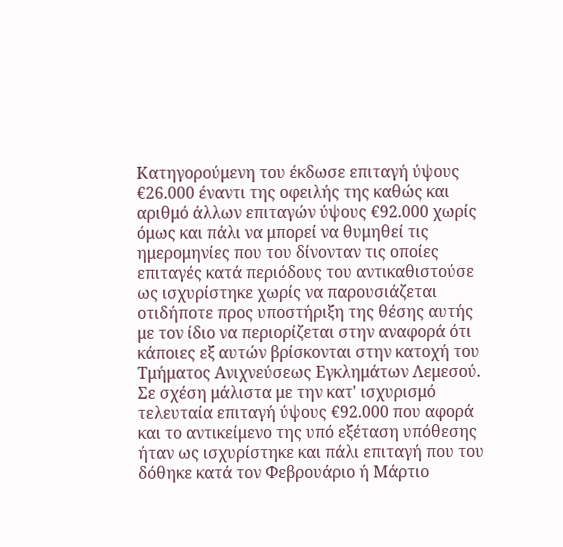Κατηγορούμενη του έκδωσε επιταγή ύψους €26.000 έναντι της οφειλής της καθώς και αριθμό άλλων επιταγών ύψους €92.000 χωρίς όμως και πάλι να μπορεί να θυμηθεί τις ημερομηνίες που του δίνονταν τις οποίες επιταγές κατά περιόδους του αντικαθιστούσε ως ισχυρίστηκε χωρίς να παρουσιάζεται οτιδήποτε προς υποστήριξη της θέσης αυτής με τον ίδιο να περιορίζεται στην αναφορά ότι κάποιες εξ αυτών βρίσκονται στην κατοχή του Τμήματος Ανιχνεύσεως Εγκλημάτων Λεμεσού. Σε σχέση μάλιστα με την κατ' ισχυρισμό τελευταία επιταγή ύψους €92.000 που αφορά και το αντικείμενο της υπό εξέταση υπόθεσης ήταν ως ισχυρίστηκε και πάλι επιταγή που του δόθηκε κατά τον Φεβρουάριο ή Μάρτιο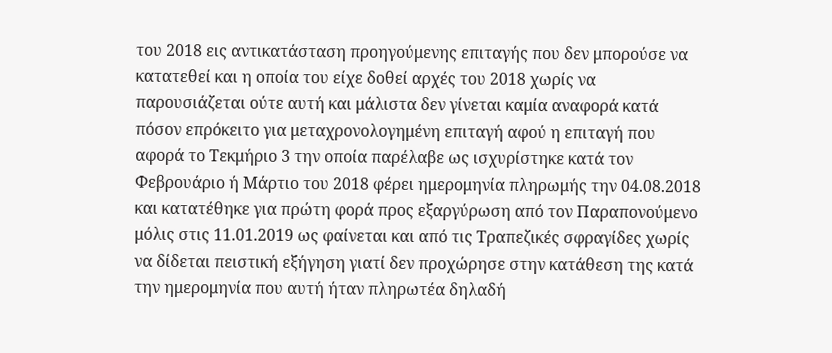του 2018 εις αντικατάσταση προηγούμενης επιταγής που δεν μπορούσε να κατατεθεί και η οποία του είχε δοθεί αρχές του 2018 χωρίς να παρουσιάζεται ούτε αυτή και μάλιστα δεν γίνεται καμία αναφορά κατά πόσον επρόκειτο για μεταχρονολογημένη επιταγή αφού η επιταγή που αφορά το Τεκμήριο 3 την οποία παρέλαβε ως ισχυρίστηκε κατά τον Φεβρουάριο ή Μάρτιο του 2018 φέρει ημερομηνία πληρωμής την 04.08.2018 και κατατέθηκε για πρώτη φορά προς εξαργύρωση από τον Παραπονούμενο μόλις στις 11.01.2019 ως φαίνεται και από τις Τραπεζικές σφραγίδες χωρίς να δίδεται πειστική εξήγηση γιατί δεν προχώρησε στην κατάθεση της κατά την ημερομηνία που αυτή ήταν πληρωτέα δηλαδή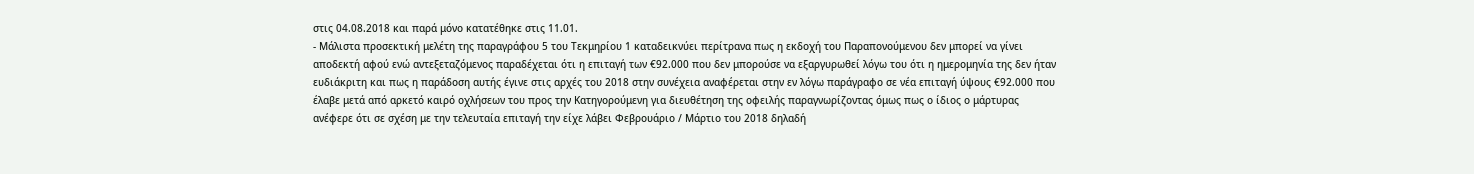στις 04.08.2018 και παρά μόνο κατατέθηκε στις 11.01.
- Μάλιστα προσεκτική μελέτη της παραγράφου 5 του Τεκμηρίου 1 καταδεικνύει περίτρανα πως η εκδοχή του Παραπονούμενου δεν μπορεί να γίνει αποδεκτή αφού ενώ αντεξεταζόμενος παραδέχεται ότι η επιταγή των €92.000 που δεν μπορούσε να εξαργυρωθεί λόγω του ότι η ημερομηνία της δεν ήταν ευδιάκριτη και πως η παράδοση αυτής έγινε στις αρχές του 2018 στην συνέχεια αναφέρεται στην εν λόγω παράγραφο σε νέα επιταγή ύψους €92.000 που έλαβε μετά από αρκετό καιρό οχλήσεων του προς την Κατηγορούμενη για διευθέτηση της οφειλής παραγνωρίζοντας όμως πως ο ίδιος ο μάρτυρας ανέφερε ότι σε σχέση με την τελευταία επιταγή την είχε λάβει Φεβρουάριο / Μάρτιο του 2018 δηλαδή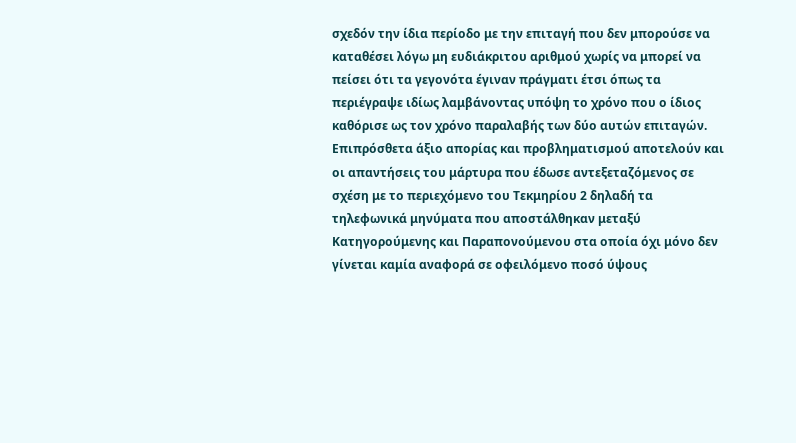σχεδόν την ίδια περίοδο με την επιταγή που δεν μπορούσε να καταθέσει λόγω μη ευδιάκριτου αριθμού χωρίς να μπορεί να πείσει ότι τα γεγονότα έγιναν πράγματι έτσι όπως τα περιέγραψε ιδίως λαμβάνοντας υπόψη το χρόνο που ο ίδιος καθόρισε ως τον χρόνο παραλαβής των δύο αυτών επιταγών. Επιπρόσθετα άξιο απορίας και προβληματισμού αποτελούν και οι απαντήσεις του μάρτυρα που έδωσε αντεξεταζόμενος σε σχέση με το περιεχόμενο του Τεκμηρίου 2 δηλαδή τα τηλεφωνικά μηνύματα που αποστάλθηκαν μεταξύ Κατηγορούμενης και Παραπονούμενου στα οποία όχι μόνο δεν γίνεται καμία αναφορά σε οφειλόμενο ποσό ύψους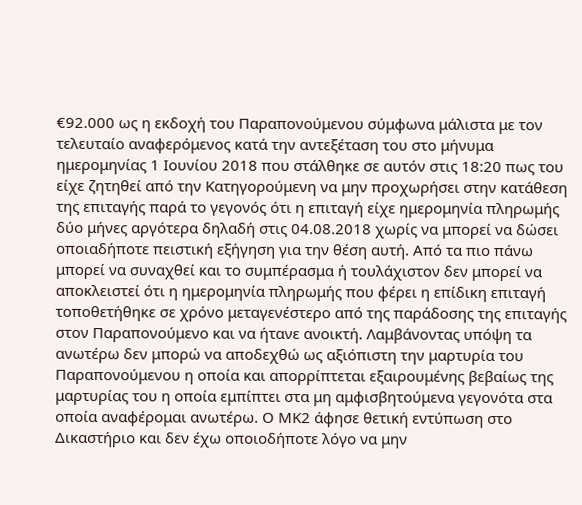€92.000 ως η εκδοχή του Παραπονούμενου σύμφωνα μάλιστα με τον τελευταίο αναφερόμενος κατά την αντεξέταση του στο μήνυμα ημερομηνίας 1 Ιουνίου 2018 που στάλθηκε σε αυτόν στις 18:20 πως του είχε ζητηθεί από την Κατηγορούμενη να μην προχωρήσει στην κατάθεση της επιταγής παρά το γεγονός ότι η επιταγή είχε ημερομηνία πληρωμής δύο μήνες αργότερα δηλαδή στις 04.08.2018 χωρίς να μπορεί να δώσει οποιαδήποτε πειστική εξήγηση για την θέση αυτή. Από τα πιο πάνω μπορεί να συναχθεί και το συμπέρασμα ή τουλάχιστον δεν μπορεί να αποκλειστεί ότι η ημερομηνία πληρωμής που φέρει η επίδικη επιταγή τοποθετήθηκε σε χρόνο μεταγενέστερο από της παράδοσης της επιταγής στον Παραπονούμενο και να ήτανε ανοικτή. Λαμβάνοντας υπόψη τα ανωτέρω δεν μπορώ να αποδεχθώ ως αξιόπιστη την μαρτυρία του Παραπονούμενου η οποία και απορρίπτεται εξαιρουμένης βεβαίως της μαρτυρίας του η οποία εμπίπτει στα μη αμφισβητούμενα γεγονότα στα οποία αναφέρομαι ανωτέρω. Ο ΜΚ2 άφησε θετική εντύπωση στο Δικαστήριο και δεν έχω οποιοδήποτε λόγο να μην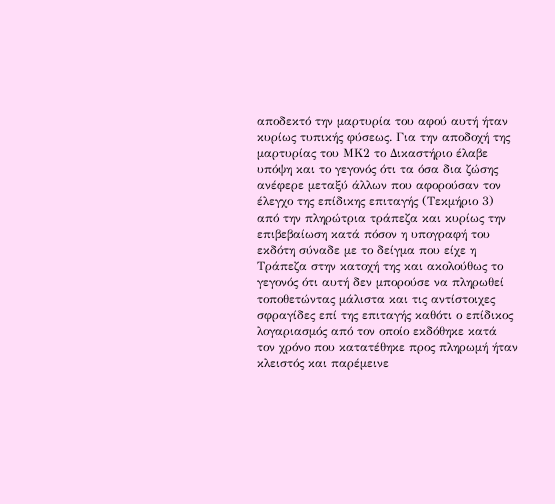αποδεκτό την μαρτυρία του αφού αυτή ήταν κυρίως τυπικής φύσεως. Για την αποδοχή της μαρτυρίας του ΜΚ2 το Δικαστήριο έλαβε υπόψη και το γεγονός ότι τα όσα δια ζώσης ανέφερε μεταξύ άλλων που αφορούσαν τον έλεγχο της επίδικης επιταγής (Τεκμήριο 3) από την πληρώτρια τράπεζα και κυρίως την επιβεβαίωση κατά πόσον η υπογραφή του εκδότη σύναδε με το δείγμα που είχε η Τράπεζα στην κατοχή της και ακολούθως το γεγονός ότι αυτή δεν μπορούσε να πληρωθεί τοποθετώντας μάλιστα και τις αντίστοιχες σφραγίδες επί της επιταγής καθότι ο επίδικος λογαριασμός από τον οποίο εκδόθηκε κατά τον χρόνο που κατατέθηκε προς πληρωμή ήταν κλειστός και παρέμεινε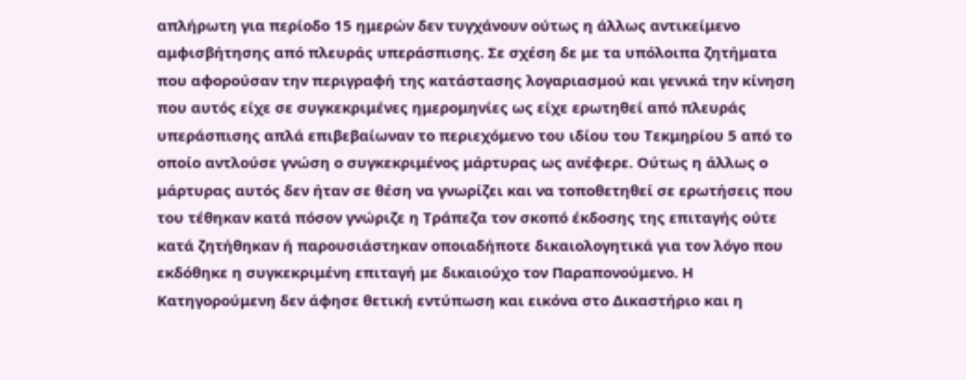απλήρωτη για περίοδο 15 ημερών δεν τυγχάνουν ούτως η άλλως αντικείμενο αμφισβήτησης από πλευράς υπεράσπισης. Σε σχέση δε με τα υπόλοιπα ζητήματα που αφορούσαν την περιγραφή της κατάστασης λογαριασμού και γενικά την κίνηση που αυτός είχε σε συγκεκριμένες ημερομηνίες ως είχε ερωτηθεί από πλευράς υπεράσπισης απλά επιβεβαίωναν το περιεχόμενο του ιδίου του Τεκμηρίου 5 από το οποίο αντλούσε γνώση ο συγκεκριμένος μάρτυρας ως ανέφερε. Ούτως η άλλως ο μάρτυρας αυτός δεν ήταν σε θέση να γνωρίζει και να τοποθετηθεί σε ερωτήσεις που του τέθηκαν κατά πόσον γνώριζε η Τράπεζα τον σκοπό έκδοσης της επιταγής ούτε κατά ζητήθηκαν ή παρουσιάστηκαν οποιαδήποτε δικαιολογητικά για τον λόγο που εκδόθηκε η συγκεκριμένη επιταγή με δικαιούχο τον Παραπονούμενο. Η Κατηγορούμενη δεν άφησε θετική εντύπωση και εικόνα στο Δικαστήριο και η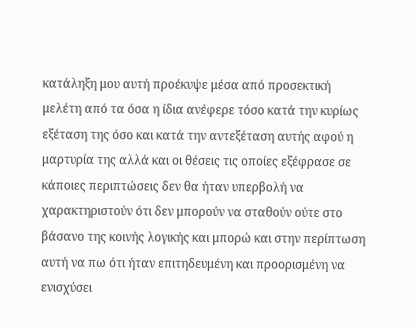κατάληξη μου αυτή προέκυψε μέσα από προσεκτική μελέτη από τα όσα η ίδια ανέφερε τόσο κατά την κυρίως εξέταση της όσο και κατά την αντεξέταση αυτής αφού η μαρτυρία της αλλά και οι θέσεις τις οποίες εξέφρασε σε κάποιες περιπτώσεις δεν θα ήταν υπερβολή να χαρακτηριστούν ότι δεν μπορούν να σταθούν ούτε στο βάσανο της κοινής λογικής και μπορώ και στην περίπτωση αυτή να πω ότι ήταν επιτηδευμένη και προορισμένη να ενισχύσει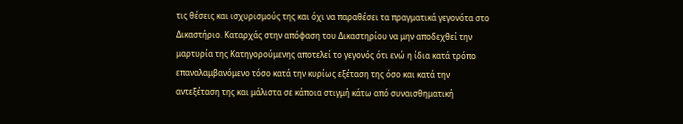τις θέσεις και ισχυρισμούς της και όχι να παραθέσει τα πραγματικά γεγονότα στο Δικαστήριο. Καταρχάς στην απόφαση του Δικαστηρίου να μην αποδεχθεί την μαρτυρία της Κατηγορούμενης αποτελεί το γεγονός ότι ενώ η ίδια κατά τρόπο επαναλαμβανόμενο τόσο κατά την κυρίως εξέταση της όσο και κατά την αντεξέταση της και μάλιστα σε κάποια στιγμή κάτω από συναισθηματική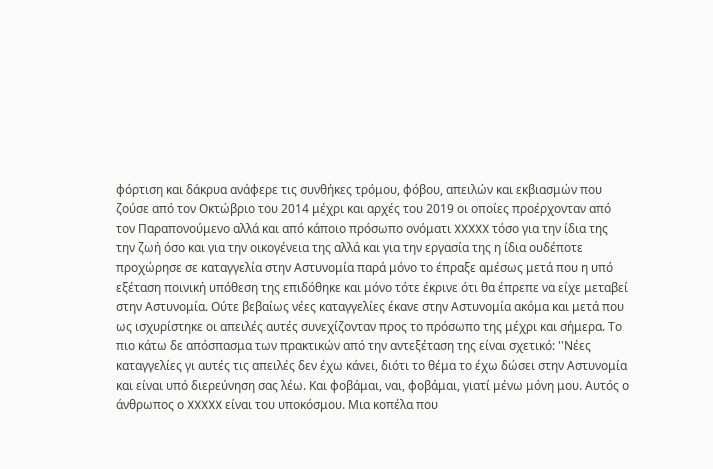φόρτιση και δάκρυα ανάφερε τις συνθήκες τρόμου, φόβου, απειλών και εκβιασμών που ζούσε από τον Οκτώβριο του 2014 μέχρι και αρχές του 2019 οι οποίες προέρχονταν από τον Παραπονούμενο αλλά και από κάποιο πρόσωπο ονόματι XXXXX τόσο για την ίδια της την ζωή όσο και για την οικογένεια της αλλά και για την εργασία της η ίδια ουδέποτε προχώρησε σε καταγγελία στην Αστυνομία παρά μόνο το έπραξε αμέσως μετά που η υπό εξέταση ποινική υπόθεση της επιδόθηκε και μόνο τότε έκρινε ότι θα έπρεπε να είχε μεταβεί στην Αστυνομία. Ούτε βεβαίως νέες καταγγελίες έκανε στην Αστυνομία ακόμα και μετά που ως ισχυρίστηκε οι απειλές αυτές συνεχίζονταν προς το πρόσωπο της μέχρι και σήμερα. Το πιο κάτω δε απόσπασμα των πρακτικών από την αντεξέταση της είναι σχετικό: ''Νέες καταγγελίες γι αυτές τις απειλές δεν έχω κάνει, διότι το θέμα το έχω δώσει στην Αστυνομία και είναι υπό διερεύνηση σας λέω. Και φοβάμαι, ναι, φοβάμαι, γιατί μένω μόνη μου. Αυτός ο άνθρωπος ο XXXXX είναι του υποκόσμου. Μια κοπέλα που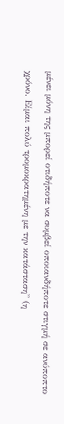μένει μόνη της μπορεί οτιδήποτε να συμβεί οποιανδήποτε στιγμή σε ανύποπτο χρόνο. Είμαι πολύ τρομοκρατημένη με την κατάσταση'' (η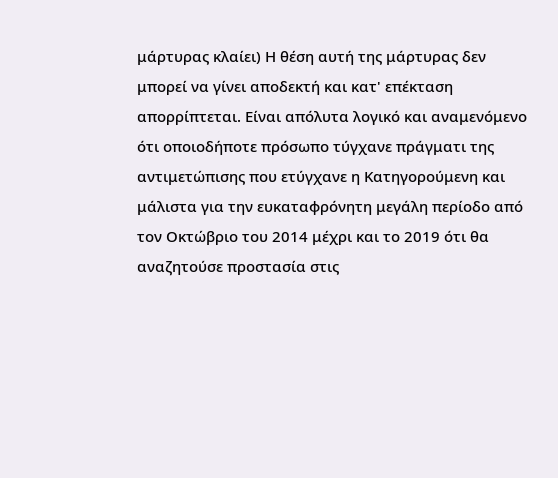μάρτυρας κλαίει) Η θέση αυτή της μάρτυρας δεν μπορεί να γίνει αποδεκτή και κατ' επέκταση απορρίπτεται. Είναι απόλυτα λογικό και αναμενόμενο ότι οποιοδήποτε πρόσωπο τύγχανε πράγματι της αντιμετώπισης που ετύγχανε η Κατηγορούμενη και μάλιστα για την ευκαταφρόνητη μεγάλη περίοδο από τον Οκτώβριο του 2014 μέχρι και το 2019 ότι θα αναζητούσε προστασία στις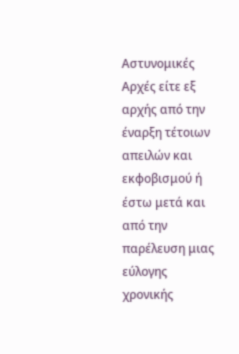Αστυνομικές Αρχές είτε εξ αρχής από την έναρξη τέτοιων απειλών και εκφοβισμού ή έστω μετά και από την παρέλευση μιας εύλογης χρονικής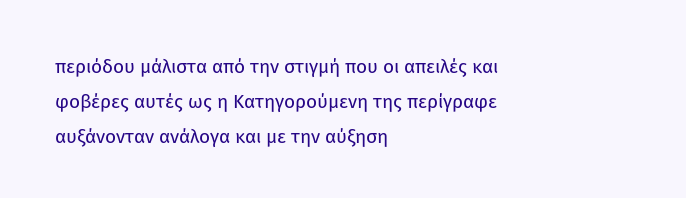περιόδου μάλιστα από την στιγμή που οι απειλές και φοβέρες αυτές ως η Κατηγορούμενη της περίγραφε αυξάνονταν ανάλογα και με την αύξηση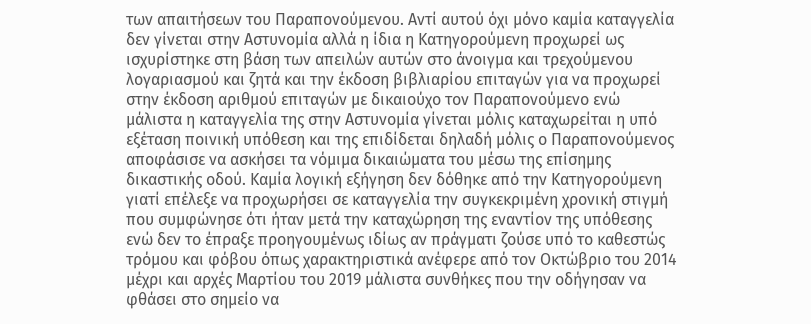των απαιτήσεων του Παραπονούμενου. Αντί αυτού όχι μόνο καμία καταγγελία δεν γίνεται στην Αστυνομία αλλά η ίδια η Κατηγορούμενη προχωρεί ως ισχυρίστηκε στη βάση των απειλών αυτών στο άνοιγμα και τρεχούμενου λογαριασμού και ζητά και την έκδοση βιβλιαρίου επιταγών για να προχωρεί στην έκδοση αριθμού επιταγών με δικαιούχο τον Παραπονούμενο ενώ μάλιστα η καταγγελία της στην Αστυνομία γίνεται μόλις καταχωρείται η υπό εξέταση ποινική υπόθεση και της επιδίδεται δηλαδή μόλις ο Παραπονούμενος αποφάσισε να ασκήσει τα νόμιμα δικαιώματα του μέσω της επίσημης δικαστικής οδού. Καμία λογική εξήγηση δεν δόθηκε από την Κατηγορούμενη γιατί επέλεξε να προχωρήσει σε καταγγελία την συγκεκριμένη χρονική στιγμή που συμφώνησε ότι ήταν μετά την καταχώρηση της εναντίον της υπόθεσης ενώ δεν το έπραξε προηγουμένως ιδίως αν πράγματι ζούσε υπό το καθεστώς τρόμου και φόβου όπως χαρακτηριστικά ανέφερε από τον Οκτώβριο του 2014 μέχρι και αρχές Μαρτίου του 2019 μάλιστα συνθήκες που την οδήγησαν να φθάσει στο σημείο να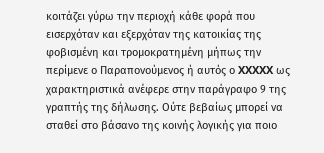κοιτάζει γύρω την περιοχή κάθε φορά που εισερχόταν και εξερχόταν της κατοικίας της φοβισμένη και τρομοκρατημένη μήπως την περίμενε ο Παραπονούμενος ή αυτός ο XXXXX ως χαρακτηριστικά ανέφερε στην παράγραφο 9 της γραπτής της δήλωσης. Ούτε βεβαίως μπορεί να σταθεί στο βάσανο της κοινής λογικής για ποιο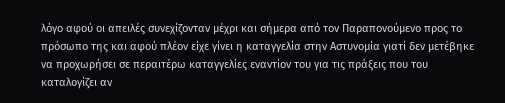λόγο αφού οι απειλές συνεχίζονταν μέχρι και σήμερα από τον Παραπονούμενο προς το πρόσωπο της και αφού πλέον είχε γίνει η καταγγελία στην Αστυνομία γιατί δεν μετέβηκε να προχωρήσει σε περαιτέρω καταγγελίες εναντίον του για τις πράξεις που του καταλογίζει αν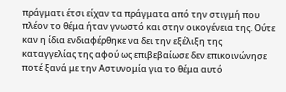πράγματι έτσι είχαν τα πράγματα από την στιγμή που πλέον το θέμα ήταν γνωστό και στην οικογένεια της. Ούτε καν η ίδια ενδιαφέρθηκε να δει την εξέλιξη της καταγγελίας της αφού ως επιβεβαίωσε δεν επικοινώνησε ποτέ ξανά με την Αστυνομία για το θέμα αυτό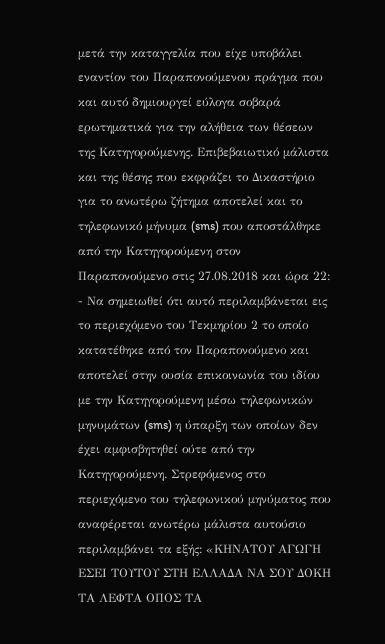μετά την καταγγελία που είχε υποβάλει εναντίον του Παραπονούμενου πράγμα που και αυτό δημιουργεί εύλογα σοβαρά ερωτηματικά για την αλήθεια των θέσεων της Κατηγορούμενης. Επιβεβαιωτικό μάλιστα και της θέσης που εκφράζει το Δικαστήριο για το ανωτέρω ζήτημα αποτελεί και το τηλεφωνικό μήνυμα (sms) που αποστάλθηκε από την Κατηγορούμενη στον Παραπονούμενο στις 27.08.2018 και ώρα 22:
- Να σημειωθεί ότι αυτό περιλαμβάνεται εις το περιεχόμενο του Τεκμηρίου 2 το οποίο κατατέθηκε από τον Παραπονούμενο και αποτελεί στην ουσία επικοινωνία του ιδίου με την Κατηγορούμενη μέσω τηλεφωνικών μηνυμάτων (sms) η ύπαρξη των οποίων δεν έχει αμφισβητηθεί ούτε από την Κατηγορούμενη. Στρεφόμενος στο περιεχόμενο του τηλεφωνικού μηνύματος που αναφέρεται ανωτέρω μάλιστα αυτούσιο περιλαμβάνει τα εξής: «ΚΗΝΑΤΟΥ ΑΓΩΓΗ ΕΣΕΙ ΤΟΥΤΟΥ ΣΤΗ ΕΛΛΑΔΑ ΝΑ ΣΟΥ ΔΟΚΗ ΤΑ ΛΕΦΤΑ ΟΠΟΣ ΤΑ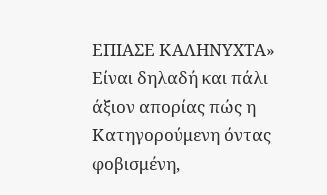ΕΠΙΑΣΕ ΚΑΛΗΝΥΧΤΑ» Eίναι δηλαδή και πάλι άξιον απορίας πώς η Κατηγορούμενη όντας φοβισμένη,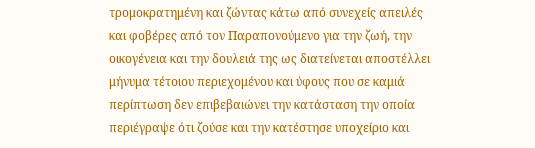τρομοκρατημένη και ζώντας κάτω από συνεχείς απειλές και φοβέρες από τον Παραπονούμενο για την ζωή, την οικογένεια και την δουλειά της ως διατείνεται αποστέλλει μήνυμα τέτοιου περιεχομένου και ύφους που σε καμιά περίπτωση δεν επιβεβαιώνει την κατάσταση την οποία περιέγραψε ότι ζούσε και την κατέστησε υποχείριο και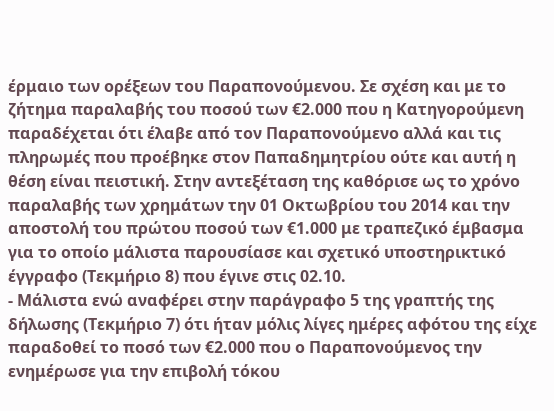έρμαιο των ορέξεων του Παραπονούμενου. Σε σχέση και με το ζήτημα παραλαβής του ποσού των €2.000 που η Κατηγορούμενη παραδέχεται ότι έλαβε από τον Παραπονούμενο αλλά και τις πληρωμές που προέβηκε στον Παπαδημητρίου ούτε και αυτή η θέση είναι πειστική. Στην αντεξέταση της καθόρισε ως το χρόνο παραλαβής των χρημάτων την 01 Οκτωβρίου του 2014 και την αποστολή του πρώτου ποσού των €1.000 με τραπεζικό έμβασμα για το οποίο μάλιστα παρουσίασε και σχετικό υποστηρικτικό έγγραφο (Τεκμήριο 8) που έγινε στις 02.10.
- Μάλιστα ενώ αναφέρει στην παράγραφο 5 της γραπτής της δήλωσης (Τεκμήριο 7) ότι ήταν μόλις λίγες ημέρες αφότου της είχε παραδοθεί το ποσό των €2.000 που ο Παραπονούμενος την ενημέρωσε για την επιβολή τόκου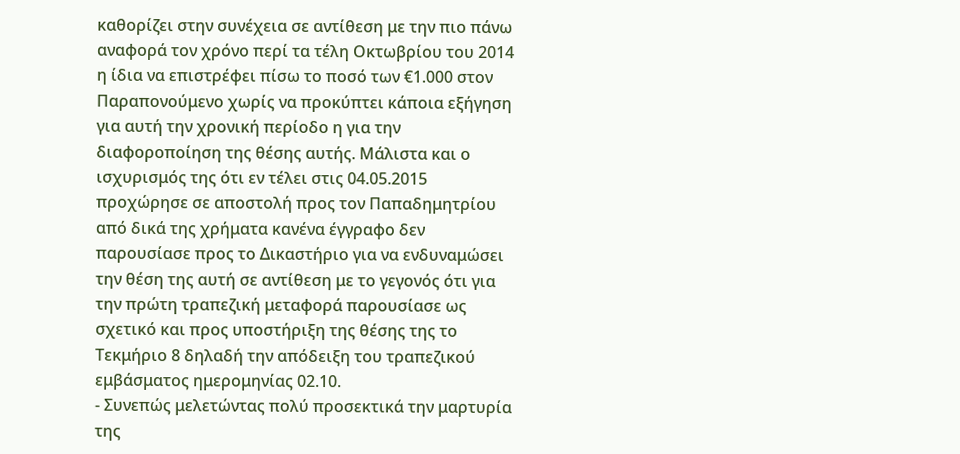καθορίζει στην συνέχεια σε αντίθεση με την πιο πάνω αναφορά τον χρόνο περί τα τέλη Οκτωβρίου του 2014 η ίδια να επιστρέφει πίσω το ποσό των €1.000 στον Παραπονούμενο χωρίς να προκύπτει κάποια εξήγηση για αυτή την χρονική περίοδο η για την διαφοροποίηση της θέσης αυτής. Μάλιστα και ο ισχυρισμός της ότι εν τέλει στις 04.05.2015 προχώρησε σε αποστολή προς τον Παπαδημητρίου από δικά της χρήματα κανένα έγγραφο δεν παρουσίασε προς το Δικαστήριο για να ενδυναμώσει την θέση της αυτή σε αντίθεση με το γεγονός ότι για την πρώτη τραπεζική μεταφορά παρουσίασε ως σχετικό και προς υποστήριξη της θέσης της το Τεκμήριο 8 δηλαδή την απόδειξη του τραπεζικού εμβάσματος ημερομηνίας 02.10.
- Συνεπώς μελετώντας πολύ προσεκτικά την μαρτυρία της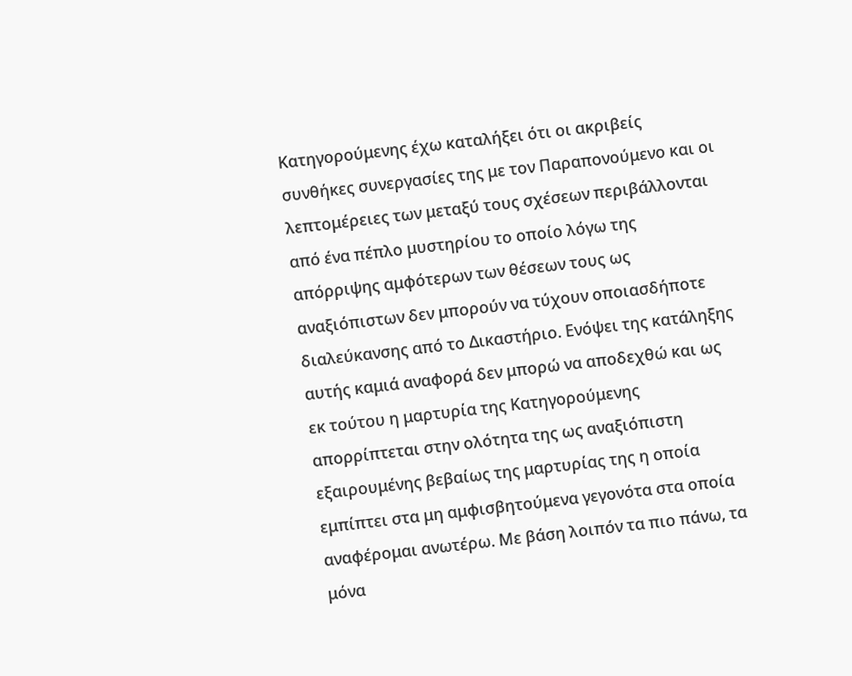Κατηγορούμενης έχω καταλήξει ότι οι ακριβείς συνθήκες συνεργασίες της με τον Παραπονούμενο και οι λεπτομέρειες των μεταξύ τους σχέσεων περιβάλλονται από ένα πέπλο μυστηρίου το οποίο λόγω της απόρριψης αμφότερων των θέσεων τους ως αναξιόπιστων δεν μπορούν να τύχουν οποιασδήποτε διαλεύκανσης από το Δικαστήριο. Ενόψει της κατάληξης αυτής καμιά αναφορά δεν μπορώ να αποδεχθώ και ως εκ τούτου η μαρτυρία της Κατηγορούμενης απορρίπτεται στην ολότητα της ως αναξιόπιστη εξαιρουμένης βεβαίως της μαρτυρίας της η οποία εμπίπτει στα μη αμφισβητούμενα γεγονότα στα οποία αναφέρομαι ανωτέρω. Με βάση λοιπόν τα πιο πάνω, τα μόνα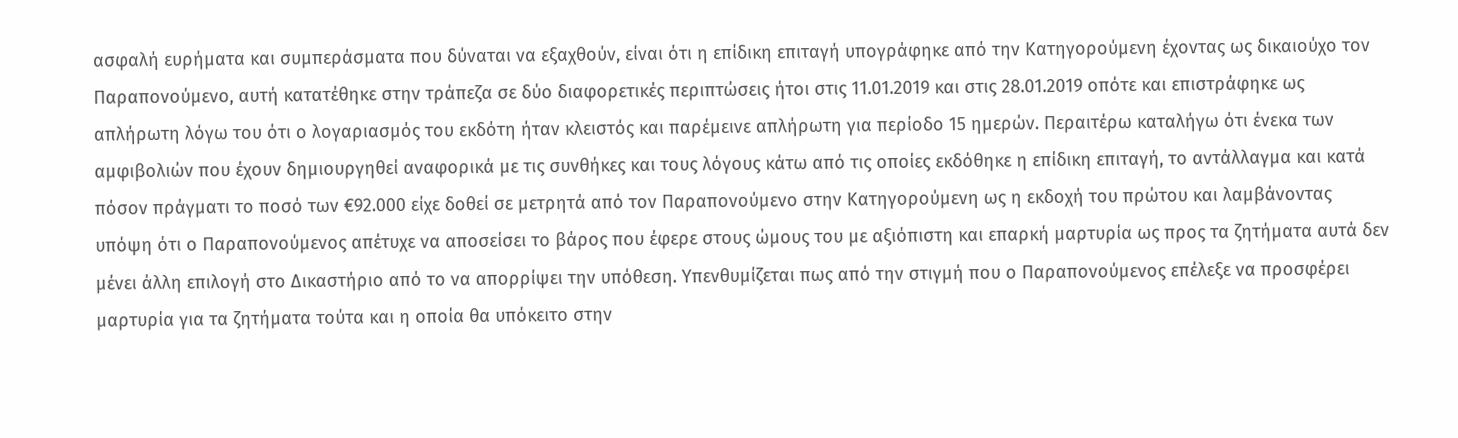ασφαλή ευρήματα και συμπεράσματα που δύναται να εξαχθούν, είναι ότι η επίδικη επιταγή υπογράφηκε από την Κατηγορούμενη έχοντας ως δικαιούχο τον Παραπονούμενο, αυτή κατατέθηκε στην τράπεζα σε δύο διαφορετικές περιπτώσεις ήτοι στις 11.01.2019 και στις 28.01.2019 οπότε και επιστράφηκε ως απλήρωτη λόγω του ότι ο λογαριασμός του εκδότη ήταν κλειστός και παρέμεινε απλήρωτη για περίοδο 15 ημερών. Περαιτέρω καταλήγω ότι ένεκα των αμφιβολιών που έχουν δημιουργηθεί αναφορικά με τις συνθήκες και τους λόγους κάτω από τις οποίες εκδόθηκε η επίδικη επιταγή, το αντάλλαγμα και κατά πόσον πράγματι το ποσό των €92.000 είχε δοθεί σε μετρητά από τον Παραπονούμενο στην Κατηγορούμενη ως η εκδοχή του πρώτου και λαμβάνοντας υπόψη ότι ο Παραπονούμενος απέτυχε να αποσείσει το βάρος που έφερε στους ώμους του με αξιόπιστη και επαρκή μαρτυρία ως προς τα ζητήματα αυτά δεν μένει άλλη επιλογή στο Δικαστήριο από το να απορρίψει την υπόθεση. Υπενθυμίζεται πως από την στιγμή που ο Παραπονούμενος επέλεξε να προσφέρει μαρτυρία για τα ζητήματα τούτα και η οποία θα υπόκειτο στην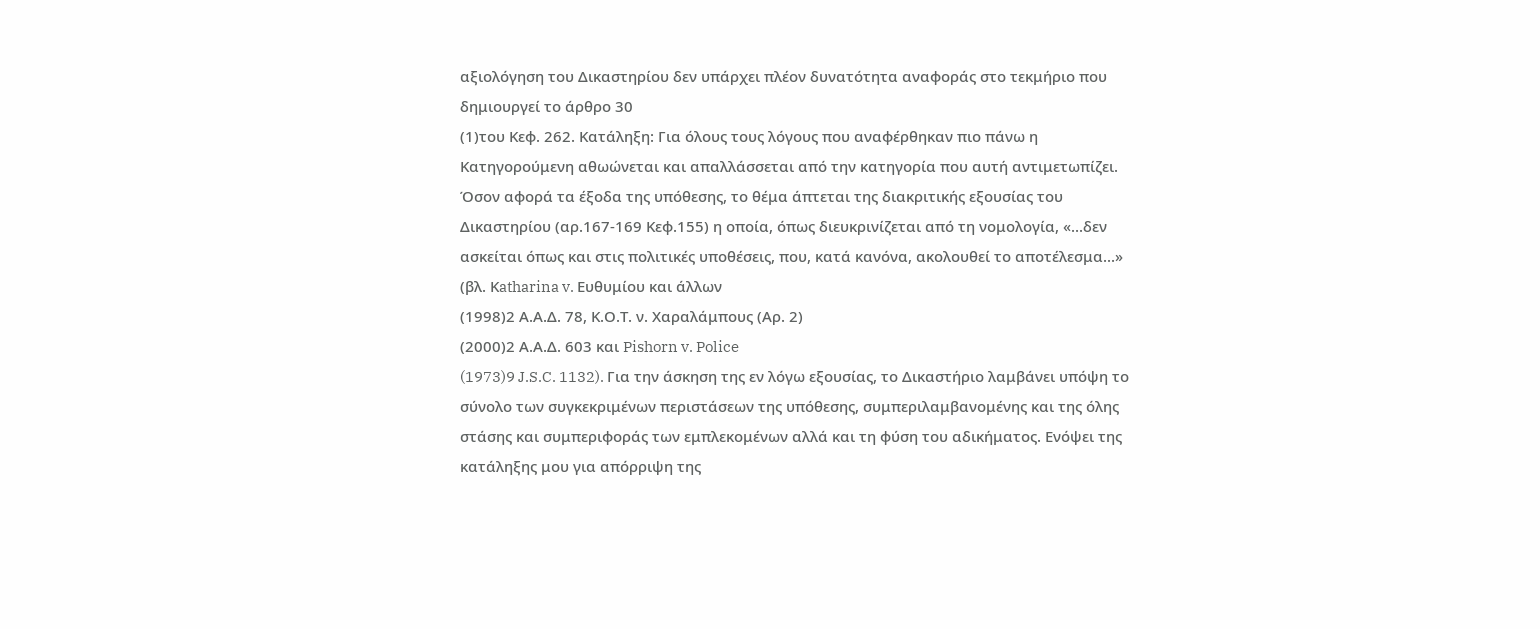αξιολόγηση του Δικαστηρίου δεν υπάρχει πλέον δυνατότητα αναφοράς στο τεκμήριο που δημιουργεί το άρθρο 30
(1)του Κεφ. 262. Κατάληξη: Για όλους τους λόγους που αναφέρθηκαν πιο πάνω η Κατηγορούμενη αθωώνεται και απαλλάσσεται από την κατηγορία που αυτή αντιμετωπίζει. Όσον αφορά τα έξοδα της υπόθεσης, το θέμα άπτεται της διακριτικής εξουσίας του Δικαστηρίου (αρ.167-169 Κεφ.155) η οποία, όπως διευκρινίζεται από τη νομολογία, «...δεν ασκείται όπως και στις πολιτικές υποθέσεις, που, κατά κανόνα, ακολουθεί το αποτέλεσμα...» (βλ. Κatharina v. Ευθυμίου και άλλων
(1998)2 Α.Α.Δ. 78, Κ.Ο.Τ. ν. Χαραλάμπους (Αρ. 2)
(2000)2 Α.Α.Δ. 603 και Pishorn v. Police
(1973)9 J.S.C. 1132). Για την άσκηση της εν λόγω εξουσίας, το Δικαστήριο λαμβάνει υπόψη το σύνολο των συγκεκριμένων περιστάσεων της υπόθεσης, συμπεριλαμβανομένης και της όλης στάσης και συμπεριφοράς των εμπλεκομένων αλλά και τη φύση του αδικήματος. Ενόψει της κατάληξης μου για απόρριψη της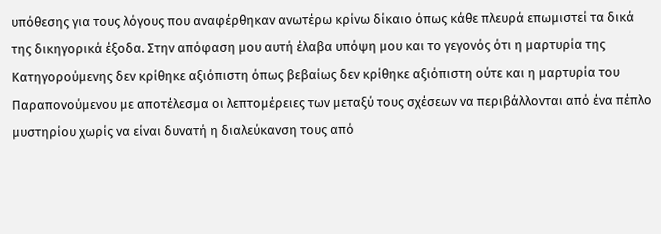υπόθεσης για τους λόγους που αναφέρθηκαν ανωτέρω κρίνω δίκαιο όπως κάθε πλευρά επωμιστεί τα δικά της δικηγορικά έξοδα. Στην απόφαση μου αυτή έλαβα υπόψη μου και το γεγονός ότι η μαρτυρία της Κατηγορούμενης δεν κρίθηκε αξιόπιστη όπως βεβαίως δεν κρίθηκε αξιόπιστη ούτε και η μαρτυρία του Παραπονούμενου με αποτέλεσμα οι λεπτομέρειες των μεταξύ τους σχέσεων να περιβάλλονται από ένα πέπλο μυστηρίου χωρίς να είναι δυνατή η διαλεύκανση τους από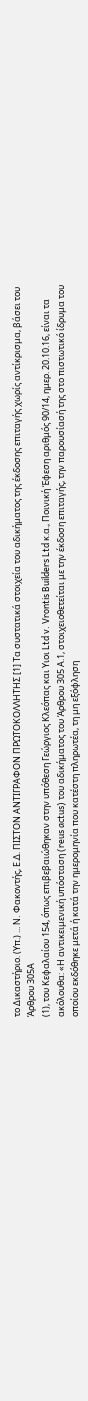το Δικαστήριο. (Υπ.) ... N. Φακοντής, Ε.Δ. ΠΙΣΤΟΝ ΑΝΤΙΓΡΑΦΟΝ ΠΡΩΤΟΚΟΛΛΗΤΗΣ [1] Τα συστατικά στοιχεία του αδικήματος της έκδοσης επιταγής χωρίς αντίκρισμα, βάσει του Άρθρου 305Α
(1), του Κεφαλαίου 154, όπως επιβεβαιώθηκαν στην υπόθεση Γεώργιος Κλεόπας και Yιοι Ltd v. Vrontis Builders Ltd κ.α., Ποινική Έφεση αριθμός 90/14, ημερ. 20.10.16, είναι τα ακόλουθα: «Η αντικειμενική υπόσταση (reus actus) του αδικήματος του Άρθρου 305 Α.1, στοιχειοθετείται με την έκδοση επιταγής, την παρουσίασή της στο πιστωτικό ίδρυμα του οποίου εκδόθηκε μετά ή κατά την ημερομηνία που κατέστη πληρωτέα, τη μη εξόφληση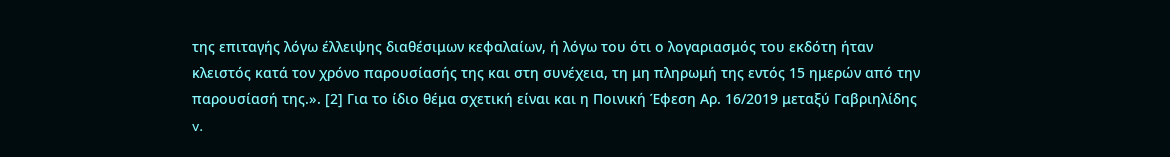της επιταγής λόγω έλλειψης διαθέσιμων κεφαλαίων, ή λόγω του ότι ο λογαριασμός του εκδότη ήταν κλειστός κατά τον χρόνο παρουσίασής της και στη συνέχεια, τη μη πληρωμή της εντός 15 ημερών από την παρουσίασή της.». [2] Για το ίδιο θέμα σχετική είναι και η Ποινική Έφεση Αρ. 16/2019 μεταξύ Γαβριηλίδης v.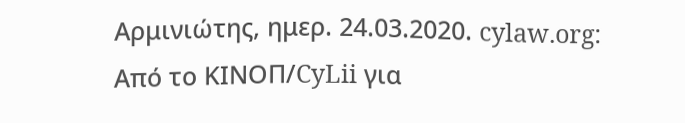Αρμινιώτης, ημερ. 24.03.2020. cylaw.org: Από το ΚΙΝOΠ/CyLii για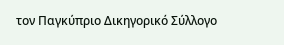τον Παγκύπριο Δικηγορικό Σύλλογο